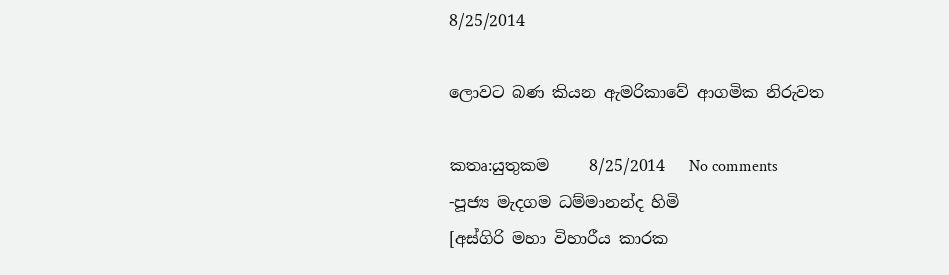8/25/2014

ලොවට බණ කියන ඇමරිකාවේ ආගමික නිරුවත

කතෘ:යුතුකම     8/25/2014   No comments
-පූජ්‍ය මැදගම ධම්මානන්ද හිමි
[අස්‌ගිරි මහා විහාරීය කාරක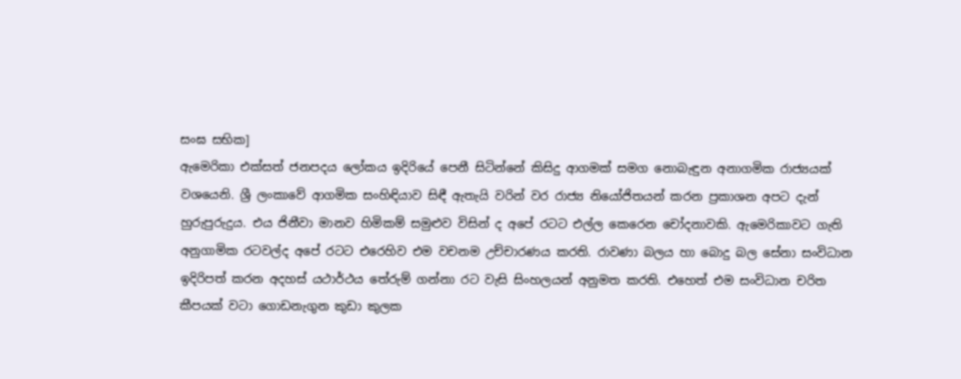සංඝ සභික]
ඇමෙරිකා එක්‌සත් ජනපදය ලෝකය ඉදිරියේ පෙනී සිටින්නේ කිසිදු ආගමක්‌ සමග නොබැඳුන අනාගමික රාජ්‍යයක්‌ වශයෙනි. ශ්‍රී ලංකාවේ ආගමික සංහිඳියාව සිඳී ඇතැයි වරින් වර රාජ්‍ය නියෝජිතයන් කරන ප්‍රකාශන අපට දැන් හුරුපුරුදුය. එය ජිනීවා මානව හිමිකම් සමුළුව විසින් ද අපේ රටට එල්ල කෙරෙන චෝදනාවකි. ඇමෙරිකාවට ගැති අනුගාමික රටවල්ද අපේ රටට එරෙහිව එම වචනම උච්චාරණය කරති. රාවණා බලය හා බොදු බල සේනා සංවිධාන ඉදිරිපත් කරන අදහස්‌ යථාර්ථය තේරුම් ගන්නා රට වැසි සිංහලයන් අනුමත කරති. එහෙත් එම සංවිධාන චරිත කීපයක්‌ වටා ගොඩනැගුන කුඩා කුලක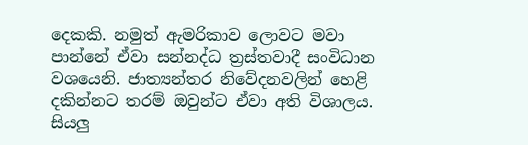දෙකකි. නමුත් ඇමරිකාව ලොවට මවා පාන්නේ ඒවා සන්නද්ධ ත්‍රස්‌තවාදී සංවිධාන වශයෙනි. ජාත්‍යන්තර නිවේදනවලින් හෙළි දකින්නට තරම් ඔවුන්ට ඒවා අති විශාලය. සියලු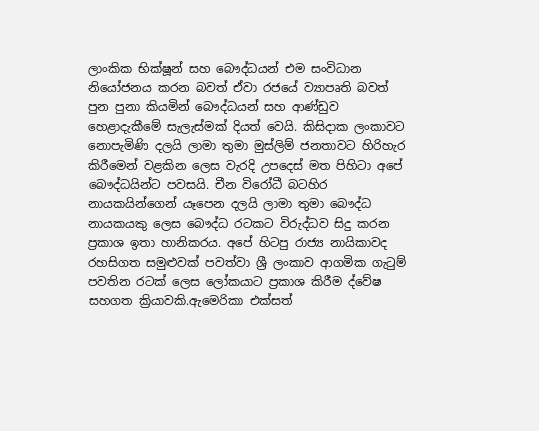ලාංකික භික්‌ෂූන් සහ බෞද්ධයන් එම සංවිධාන නියෝජනය කරන බවත් ඒවා රජයේ ව්‍යාපෘති බවත් පුන පුනා කියමින් බෞද්ධයන් සහ ආණ්‌ඩුව හෙළාදැකීමේ සැලැස්‌මක්‌ දියත් වෙයි. කිසිදාක ලංකාවට නොපැමිණි දලයි ලාමා තුමා මුස්‌ලිම් ජනතාවට හිරිහැර කිරීමෙන් වළකින ලෙස වැරදි උපදෙස්‌ මත පිහිටා අපේ බෞද්ධයින්ට පවසයි. චීන විරෝධී බටහිර නායකයින්ගෙන් යෑපෙන දලයි ලාමා තුමා බෞද්ධ නායකයකු ලෙස බෞද්ධ රටකට විරුද්ධව සිදු කරන ප්‍රකාශ ඉතා හානිකරය. අපේ හිටපු රාජ්‍ය නායිකාවද රහසිගත සමුළුවක්‌ පවත්වා ශ්‍රී ලංකාව ආගමික ගැටුම් පවතින රටක්‌ ලෙස ලෝකයාට ප්‍රකාශ කිරීම ද්වේෂ සහගත ක්‍රියාවකි.ඇමෙරිකා එක්‌සත්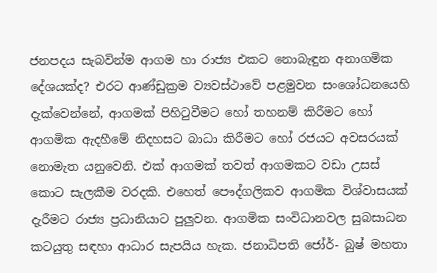ජනපදය සැබවින්ම ආගම හා රාජ්‍ය එකට නොබැඳුන අනාගමික දේශයක්‌ද? එරට ආණ්‌ඩුක්‍රම ව්‍යවස්‌ථාවේ පළමුවන සංශෝධනයෙහි දැක්‌වෙන්නේ, ආගමක්‌ පිහිටුවීමට හෝ තහනම් කිරීමට හෝ ආගමික ඇදහීමේ නිදහසට බාධා කිරීමට හෝ රජයට අවසරයක්‌ නොමැත යනුවෙනි. එක්‌ ආගමක්‌ තවත් ආගමකට වඩා උසස්‌ කොට සැලකීම වරදකි. එහෙත් පෞද්ගලිකව ආගමික විශ්වාසයක්‌ දැරීමට රාජ්‍ය ප්‍රධානියාට පුලුවන. ආගමික සංවිධානවල සුබසාධන කටයුතු සඳහා ආධාර සැපයිය හැක. ජනාධිපති ජෝර්- බුෂ් මහතා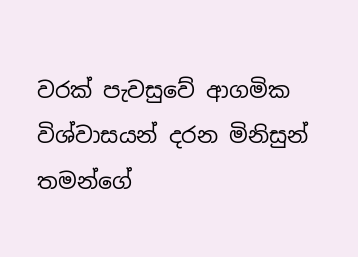වරක්‌ පැවසුවේ ආගමික විශ්වාසයන් දරන මිනිසුන් තමන්ගේ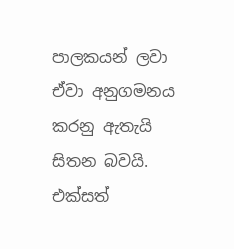පාලකයන් ලවා ඒවා අනුගමනය කරනු ඇතැයි සිතන බවයි. එක්‌සත්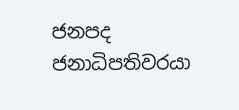ජනපද ජනාධිපතිවරයා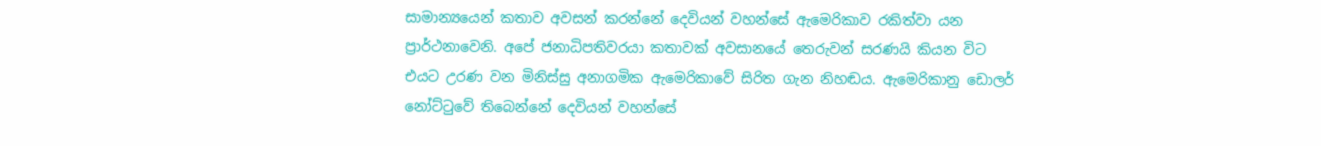සාමාන්‍යයෙන් කතාව අවසන් කරන්නේ දෙවියන් වහන්සේ ඇමෙරිකාව රකිත්වා යන ප්‍රාර්ථනාවෙනි. අපේ ජනාධිපතිවරයා කතාවක්‌ අවසානයේ තෙරුවන් සරණයි කියන විට එයට උරණ වන මිනිස්‌සු අනාගමික ඇමෙරිකාවේ සිරිත ගැන නිහඬය. ඇමෙරිකානු ඩොලර් නෝට්‌ටුවේ තිබෙන්නේ දෙවියන් වහන්සේ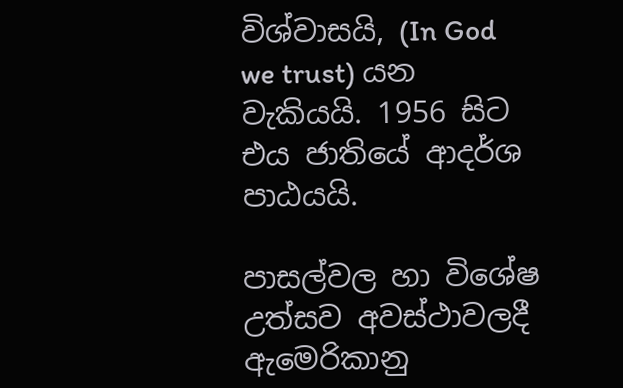විශ්වාසයි, (In God we trust) යන වැකියයි. 1956 සිට එය ජාතියේ ආදර්ශ පාඨයයි.

පාසල්වල හා විශේෂ උත්සව අවස්‌ථාවලදී ඇමෙරිකානු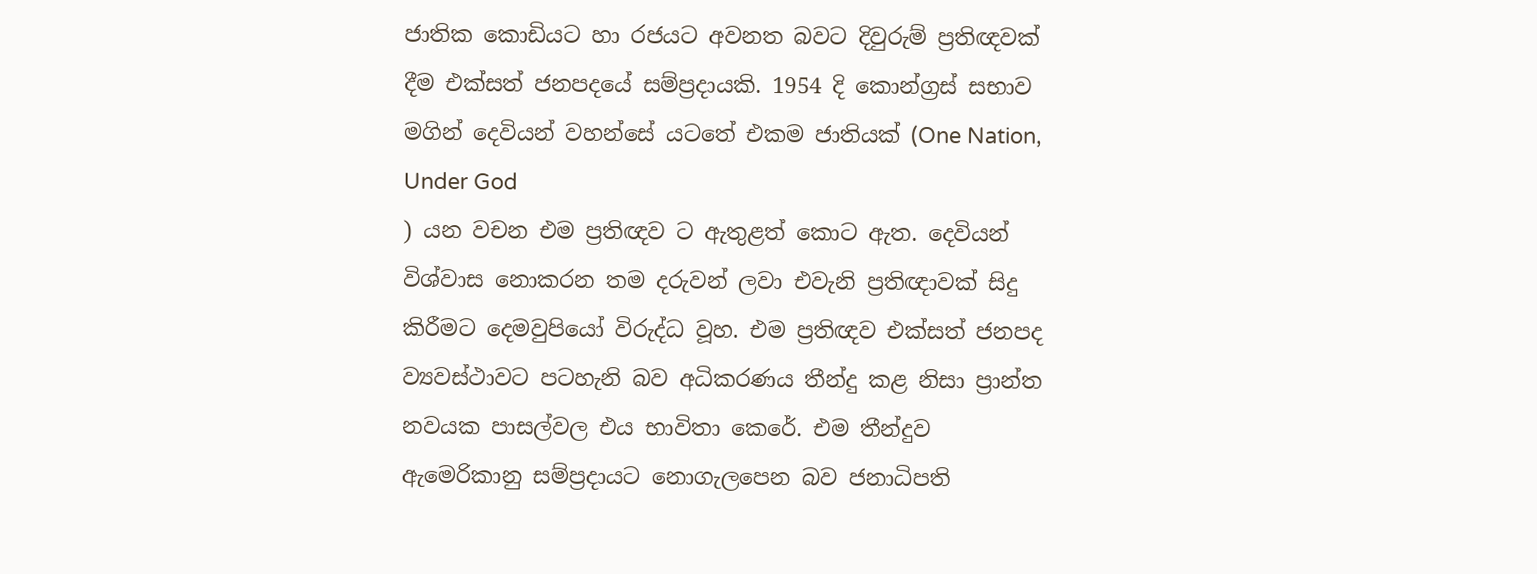ජාතික කොඩියට හා රජයට අවනත බවට දිවුරුම් ප්‍රතිඥවක්‌ දීම එක්‌සත් ජනපදයේ සම්ප්‍රදායකි. 1954 දි කොන්ග්‍රස්‌ සභාව මගින් දෙවියන් වහන්සේ යටතේ එකම ජාතියක්‌ (One Nation, Under God
) යන වචන එම ප්‍රතිඥව ට ඇතුළත් කොට ඇත. දෙවියන් විශ්වාස නොකරන තම දරුවන් ලවා එවැනි ප්‍රතිඥාවක්‌ සිදු කිරීමට දෙමවුපියෝ විරුද්ධ වූහ. එම ප්‍රතිඥව එක්‌සත් ජනපද ව්‍යවස්‌ථාවට පටහැනි බව අධිකරණය තීන්දු කළ නිසා ප්‍රාන්ත නවයක පාසල්වල එය භාවිතා කෙරේ. එම තීන්දුව ඇමෙරිකානු සම්ප්‍රදායට නොගැලපෙන බව ජනාධිපති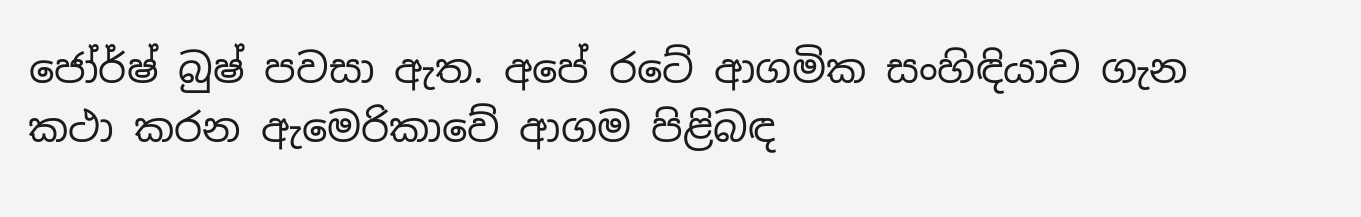ජෝර්ෂ් බුෂ් පවසා ඇත. අපේ රටේ ආගමික සංහිඳියාව ගැන කථා කරන ඇමෙරිකාවේ ආගම පිළිබඳ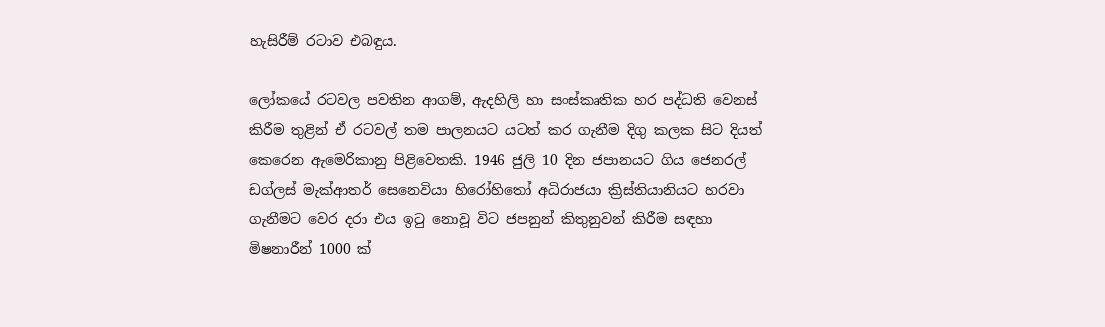හැසිරීම් රටාව එබඳුය.

ලෝකයේ රටවල පවතින ආගම්, ඇදහිලි හා සංස්‌කෘතික හර පද්ධති වෙනස්‌ කිරීම තුළින් ඒ රටවල් තම පාලනයට යටත් කර ගැනීම දිගු කලක සිට දියත් කෙරෙන ඇමෙරිකානු පිළිවෙතකි. 1946 ජුලි 10 දින ජපානයට ගිය ජෙනරල් ඩග්ලස්‌ මැක්‌ආතර් සෙනෙවියා හිරෝහිතෝ අධිරාජයා ක්‍රිස්‌තියානියට හරවා ගැනීමට වෙර දරා එය ඉටු නොවූ විට ජපනුන් කිතුනුවන් කිරීම සඳහා මිෂනාරීන් 1000 ක්‌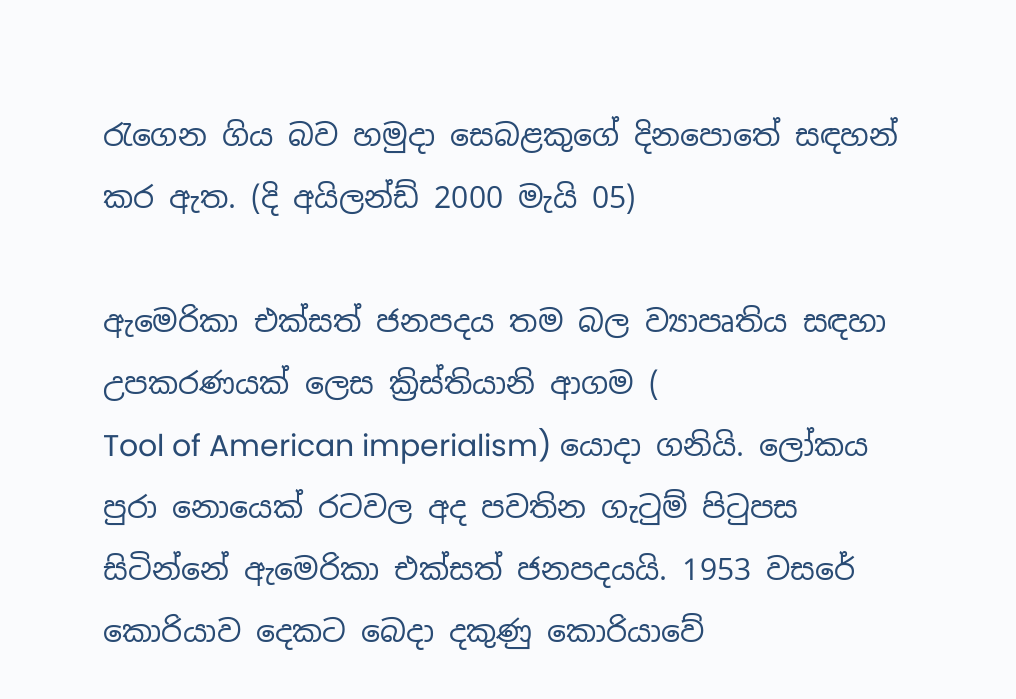රැගෙන ගිය බව හමුදා සෙබළකුගේ දිනපොතේ සඳහන් කර ඇත. (දි අයිලන්ඩ් 2000 මැයි 05)

ඇමෙරිකා එක්‌සත් ජනපදය තම බල ව්‍යාපෘතිය සඳහා උපකරණයක්‌ ලෙස ක්‍රිස්‌තියානි ආගම (
Tool of American imperialism) යොදා ගනියි. ලෝකය පුරා නොයෙක්‌ රටවල අද පවතින ගැටුම් පිටුපස සිටින්නේ ඇමෙරිකා එක්‌සත් ජනපදයයි. 1953 වසරේ කොරියාව දෙකට බෙදා දකුණු කොරියාවේ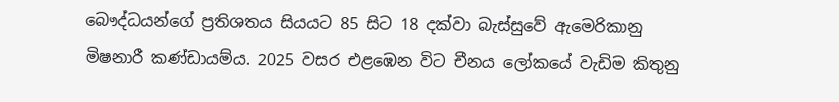බෞද්ධයන්ගේ ප්‍රතිශතය සියයට 85 සිට 18 දක්‌වා බැස්‌සුවේ ඇමෙරිකානු මිෂනාරී කණ්‌ඩායම්ය. 2025 වසර එළඹෙන විට චීනය ලෝකයේ වැඩිම කිතුනු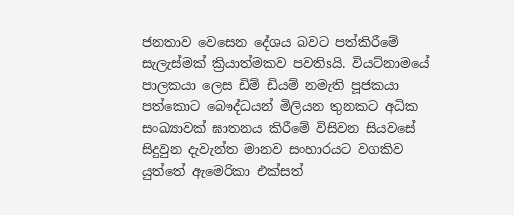ජනතාව වෙසෙන දේශය බවට පත්කිරීමේ සැලැස්‌මක්‌ ක්‍රියාත්මකව පවතිsයි. වියට්‌නාමයේ පාලකයා ලෙස ඩිම් ඩියම් නමැති පූජකයා පත්කොට බෞද්ධයන් මිලියන තුනකට අධික සංඛ්‍යාවක්‌ ඝාතනය කිරීමේ විසිවන සියවසේ සිදුවුන දැවැන්ත මානව සංහාරයට වගකිව යුත්තේ ඇමෙරිකා එක්‌සත්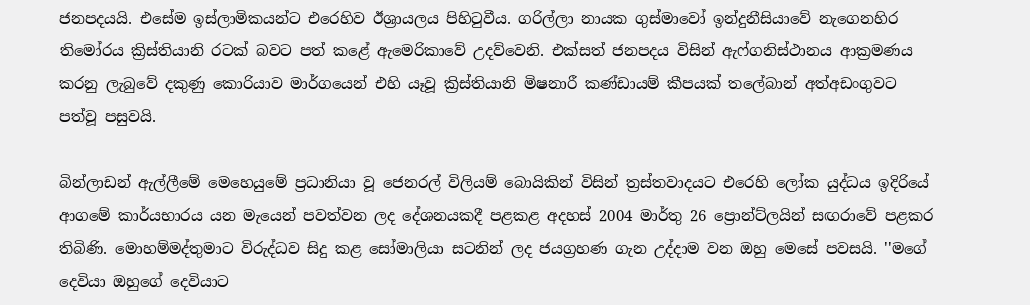ජනපදයයි. එසේම ඉස්‌ලාමිකයන්ට එරෙහිව ඊශ්‍රායලය පිහිටුවීය. ගරිල්ලා නායක ගුස්‌මාවෝ ඉන්දුනීසියාවේ නැගෙනහිර තිමෝරය ක්‍රිස්‌තියානි රටක්‌ බවට පත් කළේ ඇමෙරිකාවේ උදව්වෙනි. එක්‌සත් ජනපදය විසින් ඇෆ්ගනිස්‌ථානය ආක්‍රමණය කරනු ලැබුවේ දකුණු කොරියාව මාර්ගයෙන් එහි යෑවූ ක්‍රිස්‌තියානි මිෂනාරී කණ්‌ඩායම් කීපයක්‌ තලේබාන් අත්අඩංගුවට පත්වූ පසුවයි.

බින්ලාඩන් ඇල්ලීමේ මෙහෙයුමේ ප්‍රධානියා වූ ජෙනරල් විලියම් බොයිකින් විසින් ත්‍රස්‌තවාදයට එරෙහි ලෝක යුද්ධය ඉදිරියේ ආගමේ කාර්යභාරය යන මැයෙන් පවත්වන ලද දේශනයකදී පළකළ අදහස්‌ 2004 මාර්තු 26 ප්‍රොන්ට්‌ලයින් සඟරාවේ පළකර තිබිණි. මොහම්මද්තුමාට විරුද්ධව සිදු කළ සෝමාලියා සටනින් ලද ජයග්‍රහණ ගැන උද්දාම වන ඔහු මෙසේ පවසයි. ''මගේ දෙවියා ඔහුගේ දෙවියාට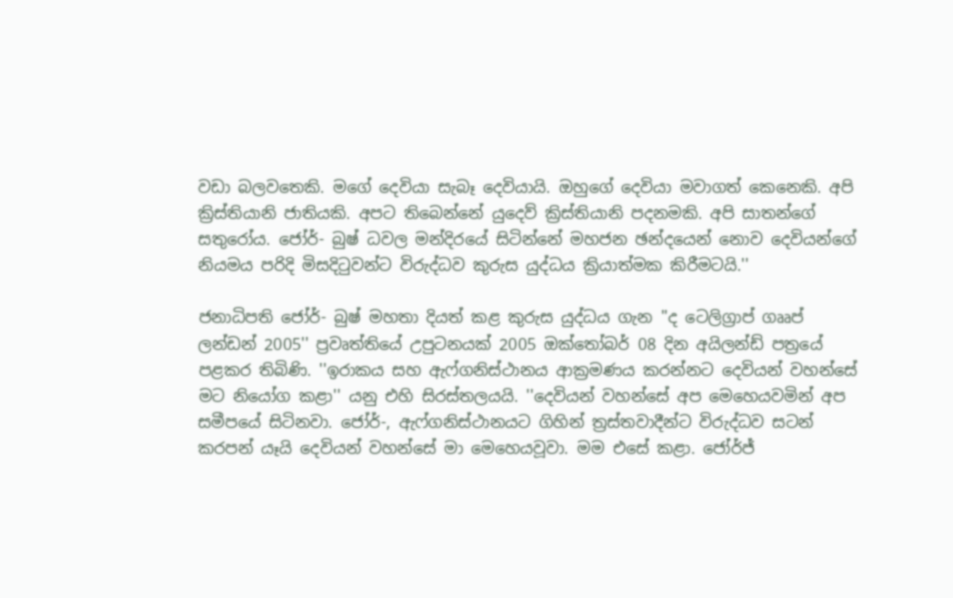වඩා බලවතෙකි. මගේ දෙවියා සැබෑ දෙවියායි. ඔහුගේ දෙවියා මවාගත් කෙනෙකි. අපි ක්‍රිස්‌තියානි ජාතියකි. අපට තිබෙන්නේ යුදෙව් ක්‍රිස්‌තියානි පදනමකි. අපි සාතන්ගේ සතුරෝය. ජෝර්- බුෂ් ධවල මන්දිරයේ සිටින්නේ මහජන ඡන්දයෙන් නොව දෙවියන්ගේ නියමය පරිදි මිසදිටුවන්ට විරුද්ධව කුරුස යුද්ධය ක්‍රියාත්මක කිරීමටයි.''

ජනාධිපති ජෝර්- බුෂ් මහතා දියත් කළ කුරුස යුද්ධය ගැන ''ද ටෙලිග්‍රාප් ගෲප් ලන්ඩන් 2005'' ප්‍රවෘත්තියේ උපුටනයක්‌ 2005 ඔක්‌තෝබර් 08 දින අයිලන්ඩ් පත්‍රයේ පළකර තිබිණි. ''ඉරාකය සහ ඇෆ්ගනිස්‌ථානය ආක්‍රමණය කරන්නට දෙවියන් වහන්සේ මට නියෝග කළා'' යනු එහි සිරස්‌තලයයි. ''දෙවියන් වහන්සේ අප මෙහෙයවමින් අප සමීපයේ සිටිනවා. ජෝර්-, ඇෆ්ගනිස්‌ථානයට ගිහින් ත්‍රස්‌තවාදීන්ට විරුද්ධව සටන් කරපන් යෑයි දෙවියන් වහන්සේ මා මෙහෙයවූවා. මම එසේ කළා. ජෝර්ජ්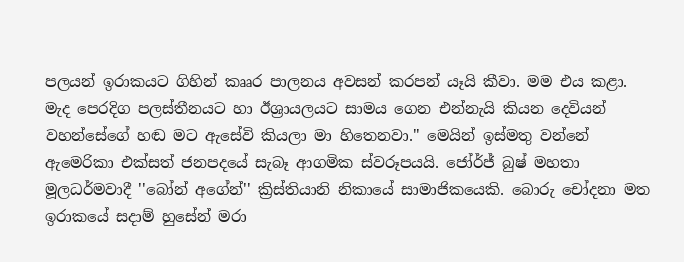පලයන් ඉරාකයට ගිහින් කෲර පාලනය අවසන් කරපන් යෑයි කීවා. මම එය කළා. මැද පෙරදිග පලස්‌තීනයට හා ඊශ්‍රායලයට සාමය ගෙන එන්නැයි කියන දෙවියන් වහන්සේගේ හඬ මට ඇසේවි කියලා මා හිතෙනවා.'' මෙයින් ඉස්‌මතු වන්නේ ඇමෙරිකා එක්‌සත් ජනපදයේ සැබෑ ආගමික ස්‌වරූපයයි. ජෝර්ජ් බුෂ් මහතා මූලධර්මවාදී ''බෝන් අගේන්'' ක්‍රිස්‌තියානි නිකායේ සාමාජිකයෙකි. බොරු චෝදනා මත ඉරාකයේ සදාම් හුසේන් මරා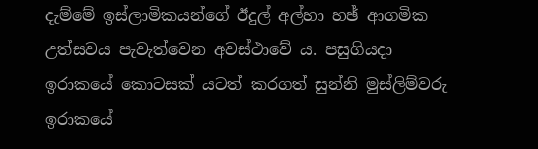දැම්මේ ඉස්‌ලාමිකයන්ගේ ඊදුල් අල්හා හඡ් ආගමික උත්සවය පැවැත්වෙන අවස්‌ථාවේ ය. පසුගියදා ඉරාකයේ කොටසක්‌ යටත් කරගත් සුන්නි මුස්‌ලිම්වරු ඉරාකයේ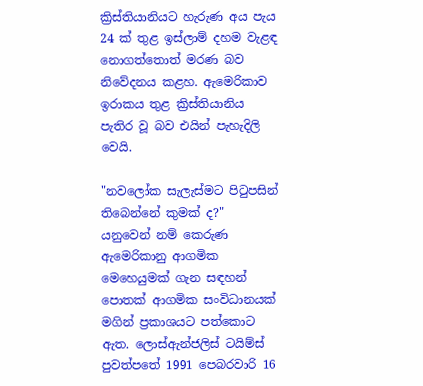ක්‍රිස්‌තියානියට හැරුණ අය පැය 24 ක්‌ තුළ ඉස්‌ලාම් දහම වැළඳ නොගත්තොත් මරණ බව නිවේදනය කළහ. ඇමෙරිකාව ඉරාකය තුළ ක්‍රිස්‌තියානිය පැතිර වූ බව එයින් පැහැදිලි වෙයි.

"නවලෝක සැලැස්‌මට පිටුපසින් තිබෙන්නේ කුමක්‌ ද?" යනුවෙන් නම් කෙරුණ ඇමෙරිකානු ආගමික මෙහෙයුමක්‌ ගැන සඳහන් පොතක්‌ ආගමික සංවිධානයක්‌ මගින් ප්‍රකාශයට පත්කොට ඇත. ලොස්‌ඇන්ජලිස්‌ ටයිම්ස්‌ පුවත්පතේ 1991 පෙබරවාරි 16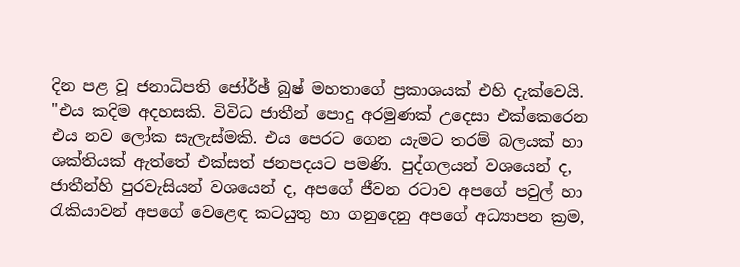දින පළ වූ ජනාධිපති ජෝර්ඡ් බුෂ් මහතාගේ ප්‍රකාශයක්‌ එහි දැක්‌වෙයි. "එය කදිම අදහසකි. විවිධ ජාතීන් පොදු අරමුණක්‌ උදෙසා එක්‌කෙරෙන එය නව ලෝක සැලැස්‌මකි. එය පෙරට ගෙන යැමට තරම් බලයක්‌ හා ශක්‌තියක්‌ ඇත්තේ එක්‌සත් ජනපදයට පමණි. පුද්ගලයන් වශයෙන් ද, ජාතීන්හි පුරවැසියන් වශයෙන් ද, අපගේ ජීවන රටාව අපගේ පවුල් හා රැකියාවන් අපගේ වෙළෙඳ කටයුතු හා ගනුදෙනු අපගේ අධ්‍යාපන ක්‍රම,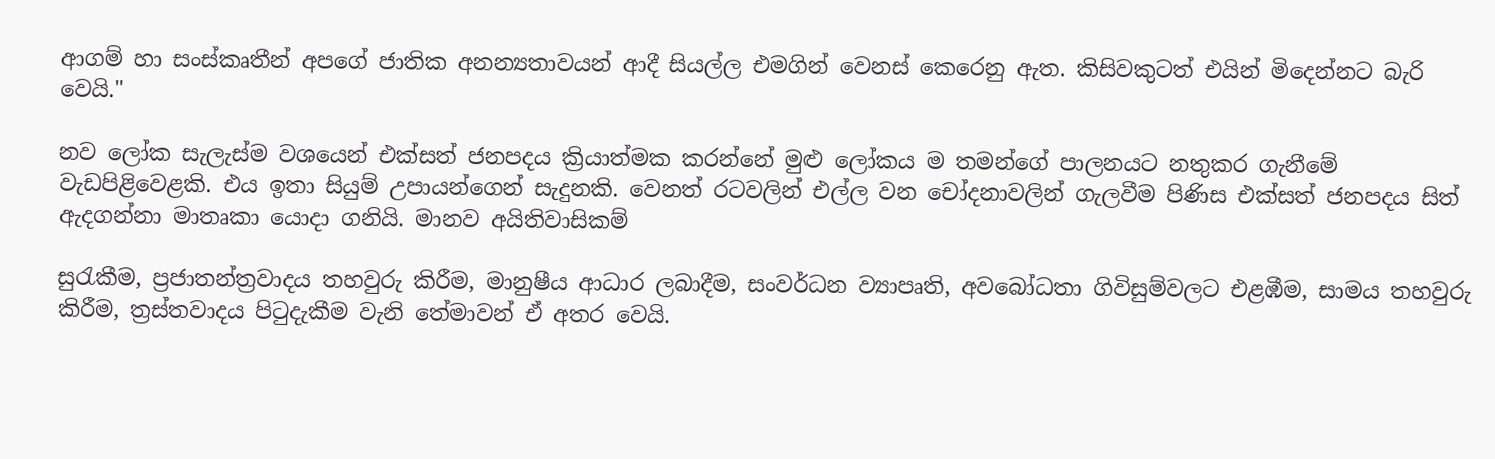ආගම් හා සංස්‌කෘතීන් අපගේ ජාතික අනන්‍යතාවයන් ආදී සියල්ල එමගින් වෙනස්‌ කෙරෙනු ඇත. කිසිවකුටත් එයින් මිදෙන්නට බැරි වෙයි."

නව ලෝක සැලැස්‌ම වශයෙන් එක්‌සත් ජනපදය ක්‍රියාත්මක කරන්නේ මුළු ලෝකය ම තමන්ගේ පාලනයට නතුකර ගැනීමේ වැඩපිළිවෙළකි. එය ඉතා සියුම් උපායන්ගෙන් සැදුනකි. වෙනත් රටවලින් එල්ල වන චෝදනාවලින් ගැලවීම පිණිස එක්‌සත් ජනපදය සිත් ඇදගන්නා මාතෘකා යොදා ගනියි. මානව අයිතිවාසිකම්

සුරැකීම, ප්‍රජාතන්ත්‍රවාදය තහවුරු කිරීම, මානුෂීය ආධාර ලබාදීම, සංවර්ධන ව්‍යාපෘති, අවබෝධතා ගිවිසුම්වලට එළඹීම, සාමය තහවුරු කිරීම, ත්‍රස්‌තවාදය පිටුදැකීම වැනි තේමාවන් ඒ අතර වෙයි.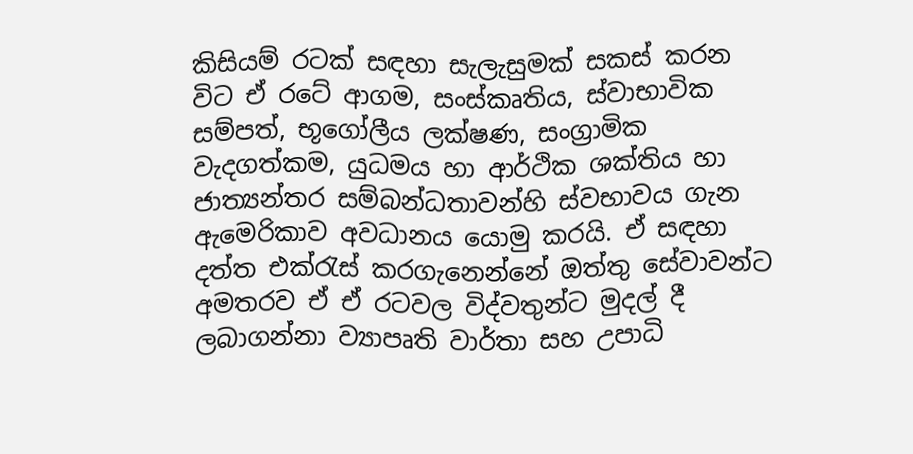කිසියම් රටක්‌ සඳහා සැලැසුමක්‌ සකස්‌ කරන විට ඒ රටේ ආගම, සංස්‌කෘතිය, ස්‌වාභාවික සම්පත්, භූගෝලීය ලක්‌ෂණ, සංග්‍රාමික වැදගත්කම, යුධමය හා ආර්ථික ශක්‌තිය හා ජාත්‍යන්තර සම්බන්ධතාවන්හි ස්‌වභාවය ගැන ඇමෙරිකාව අවධානය යොමු කරයි. ඒ සඳහා දත්ත එක්‌රැස්‌ කරගැනෙන්නේ ඔත්තු සේවාවන්ට අමතරව ඒ ඒ රටවල විද්වතුන්ට මුදල් දී ලබාගන්නා ව්‍යාපෘති වාර්තා සහ උපාධි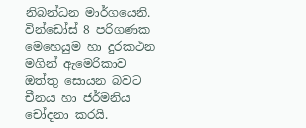නිබන්ධන මාර්ගයෙනි. වින්ඩෝස්‌ 8 පරිගණක මෙහෙයුම හා දුරකථන මගින් ඇමෙරිකාව ඔත්තු සොයන බවට චීනය හා ජර්මනිය චෝදනා කරයි.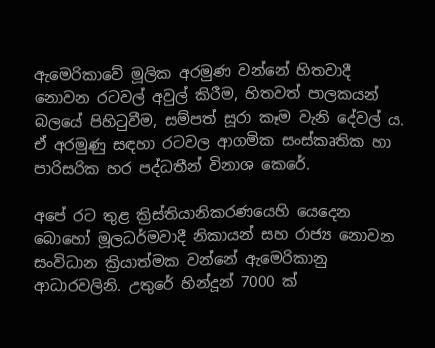ඇමෙරිකාවේ මූලික අරමුණ වන්නේ හිතවාදී නොවන රටවල් අවුල් කිරීම, හිතවත් පාලකයන් බලයේ පිහිටුවීම, සම්පත් සූරා කෑම වැනි දේවල් ය. ඒ අරමුණු සඳහා රටවල ආගමික සංස්‌කෘතික හා පාරිසරික හර පද්ධතීන් විනාශ කෙරේ.

අපේ රට තුළ ක්‍රිස්‌තියානිකරණයෙහි යෙදෙන බොහෝ මූලධර්මවාදී නිකායන් සහ රාජ්‍ය නොවන සංවිධාන ක්‍රියාත්මක වන්නේ ඇමෙරිකානු ආධාරවලිනි. උතුරේ හින්දූන් 7000 ක්‌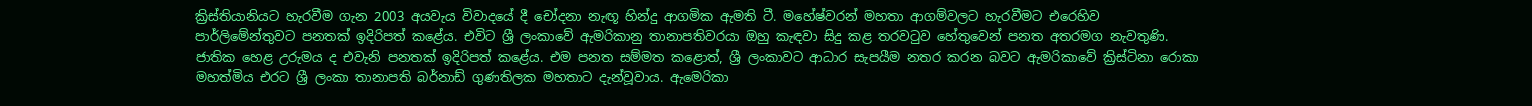ක්‍රිස්‌තියානියට හැරවීම ගැන 2003 අයවැය විවාදයේ දී චෝදනා නැඟූ හින්දු ආගමික ඇමති ටී. මහේෂ්වරන් මහතා ආගම්වලට හැරවීමට එරෙහිව පාර්ලිමේන්තුවට පනතක්‌ ඉදිරිපත් කළේය. එවිට ශ්‍රී ලංකාවේ ඇමරිකානු තානාපතිවරයා ඔහු කැඳවා සිදු කළ තරවටුව හේතුවෙන් පනත අතරමග නැවතුණි. ජාතික හෙළ උරුමය ද එවැනි පනතක්‌ ඉදිරිපත් කළේය. එම පනත සම්මත කළොත්, ශ්‍රී ලංකාවට ආධාර සැපයීම නතර කරන බවට ඇමරිකාවේ ක්‍රිස්‌ටිනා රොකා මහත්මිය එරට ශ්‍රී ලංකා තානාපති බර්නාඩ් ගුණතිලක මහතාට දැන්වූවාය. ඇමෙරිකා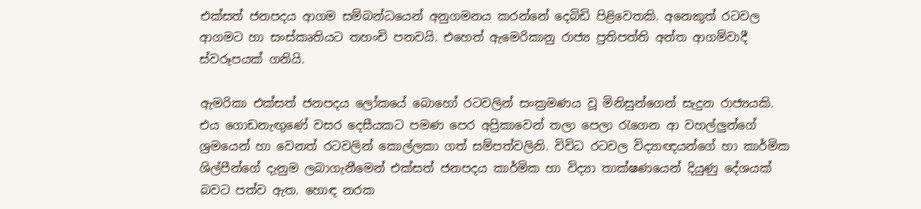එක්‌සත් ජනපදය ආගම සම්බන්ධයෙන් අනුගමනය කරන්නේ දෙබිඩි පිළිවෙතකි. අනෙකුත් රටවල ආගමට හා සංස්‌කෘතියට තහංචි පනවයි. එහෙත් ඇමෙරිකානු රාජ්‍ය ප්‍රතිපත්ති අන්ත ආගම්වාදී ස්‌වරූපයක්‌ ගනියි.

ඇමරිකා එක්‌සත් ජනපදය ලෝකයේ බොහෝ රටවලින් සංක්‍රමණය වූ මිනිසුන්ගෙන් සැදුන රාජ්‍යයකි. එය ගොඩනැඟුණේ වසර දෙසීයකට පමණ පෙර අප්‍රිකාවෙන් තලා පෙලා රැගෙන ආ වහල්ලුන්ගේ ශ්‍රමයෙන් හා වෙනත් රටවලින් කොල්ලකා ගත් සම්පත්වලිනි. විවිධ රටවල විද්‍යාඥයන්ගේ හා කාර්මික ශිල්පීන්ගේ දැනුම ලබාගැනීමෙන් එක්‌සත් ජනපදය කාර්මික හා විද්‍යා තාක්‌ෂණයෙන් දියුණු දේශයක්‌ බවට පත්ව ඇත. හොඳ නරක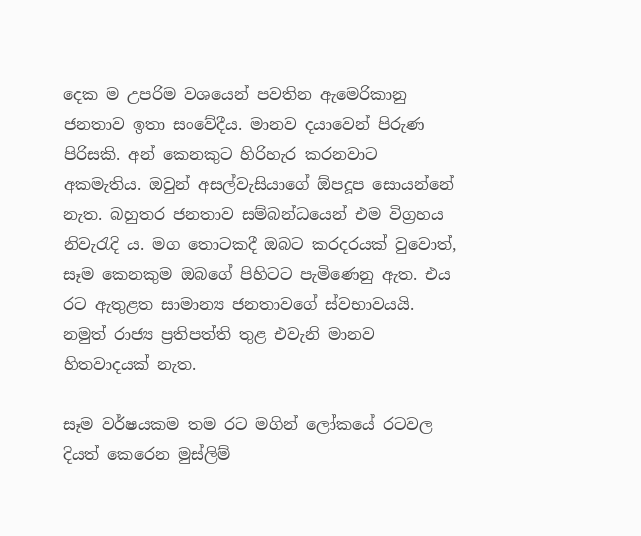දෙක ම උපරිම වශයෙන් පවතින ඇමෙරිකානු ජනතාව ඉතා සංවේදීය. මානව දයාවෙන් පිරුණ පිරිසකි. අන් කෙනකුට හිරිහැර කරනවාට අකමැතිය. ඔවුන් අසල්වැසියාගේ ඕපදූප සොයන්නේ නැත. බහුතර ජනතාව සම්බන්ධයෙන් එම විග්‍රහය නිවැරැදි ය. මග තොටකදී ඔබට කරදරයක්‌ වුවොත්, සෑම කෙනකුම ඔබගේ පිහිටට පැමිණෙනු ඇත. එය රට ඇතුළත සාමාන්‍ය ජනතාවගේ ස්‌වභාවයයි. නමුත් රාජ්‍ය ප්‍රතිපත්ති තුළ එවැනි මානව හිතවාදයක්‌ නැත.

සෑම වර්ෂයකම තම රට මගින් ලෝකයේ රටවල දියත් කෙරෙන මුස්‌ලිම්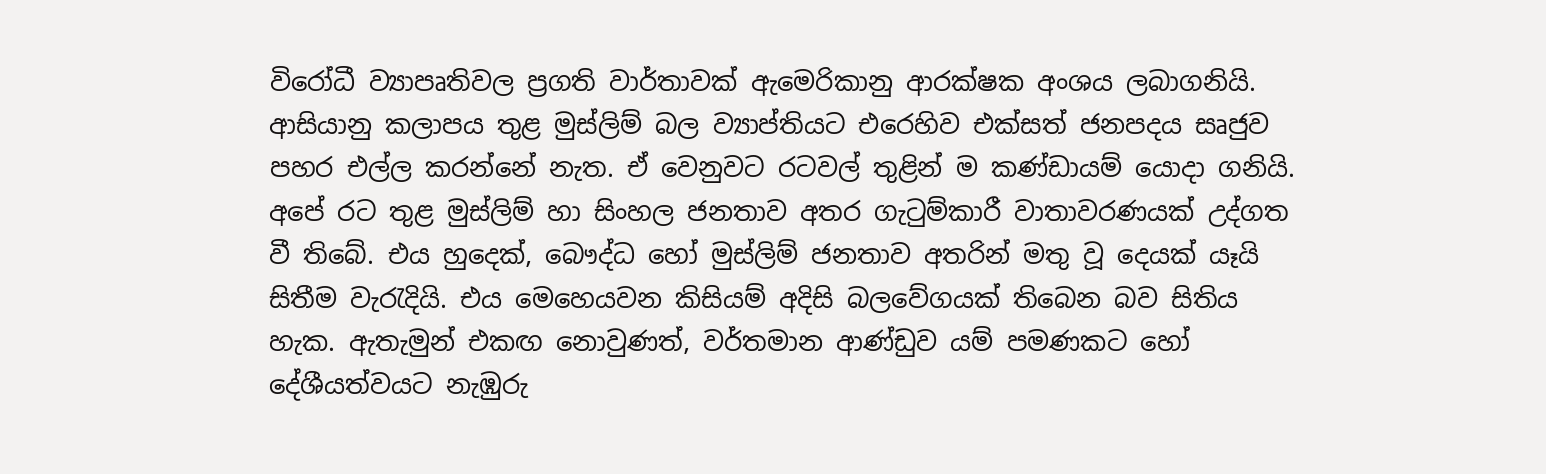විරෝධී ව්‍යාපෘතිවල ප්‍රගති වාර්තාවක්‌ ඇමෙරිකානු ආරක්‌ෂක අංශය ලබාගනියි. ආසියානු කලාපය තුළ මුස්‌ලිම් බල ව්‍යාප්තියට එරෙහිව එක්‌සත් ජනපදය සෘජුව පහර එල්ල කරන්නේ නැත. ඒ වෙනුවට රටවල් තුළින් ම කණ්‌ඩායම් යොදා ගනියි. අපේ රට තුළ මුස්‌ලිම් හා සිංහල ජනතාව අතර ගැටුම්කාරී වාතාවරණයක්‌ උද්ගත වී තිබේ. එය හුදෙක්‌, බෞද්ධ හෝ මුස්‌ලිම් ජනතාව අතරින් මතු වූ දෙයක්‌ යෑයි සිතීම වැරැදියි. එය මෙහෙයවන කිසියම් අදිසි බලවේගයක්‌ තිබෙන බව සිතිය හැක. ඇතැමුන් එකඟ නොවුණත්, වර්තමාන ආණ්‌ඩුව යම් පමණකට හෝ දේශීයත්වයට නැඹුරු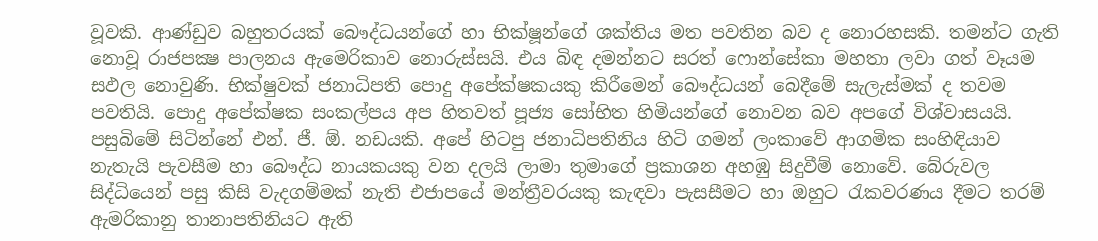වූවකි. ආණ්‌ඩුව බහුතරයක්‌ බෞද්ධයන්ගේ හා භික්‌ෂූන්ගේ ශක්‌තිය මත පවතින බව ද නොරහසකි. තමන්ට ගැති නොවූ රාජපක්‍ෂ පාලනය ඇමෙරිකාව නොරුස්‌සයි. එය බිඳ දමන්නට සරත් ෆොන්සේකා මහතා ලවා ගත් වෑයම සඵල නොවුණි. භික්‌ෂුවක්‌ ජනාධිපති පොදු අපේක්‌ෂකයකු කිරීමෙන් බෞද්ධයන් බෙදීමේ සැලැස්‌මක්‌ ද තවම පවතියි. පොදු අපේක්‌ෂක සංකල්පය අප හිතවත් පූජ්‍ය සෝභිත හිමියන්ගේ නොවන බව අපගේ විශ්වාසයයි. පසුබිමේ සිටින්නේ එන්. ජී. ඕ. නඩයකි. අපේ හිටපු ජනාධිපතිනිය හිටි ගමන් ලංකාවේ ආගමික සංහිඳියාව නැතැයි පැවසීම හා බෞද්ධ නායකයකු වන දලයි ලාමා තුමාගේ ප්‍රකාශන අහඹු සිදුවීම් නොවේ. බේරුවල සිද්ධියෙන් පසු කිසි වැදගම්මක්‌ නැති එජාපයේ මන්ත්‍රීවරයකු කැඳවා පැසසීමට හා ඔහුට රැකවරණය දීමට තරම් ඇමරිකානු තානාපතිනියට ඇති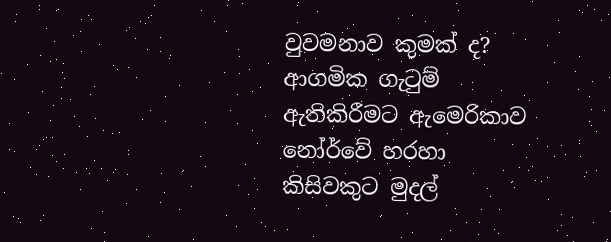වුවමනාව කුමක්‌ ද? ආගමික ගැටුම් ඇතිකිරීමට ඇමෙරිකාව නෝර්වේ හරහා කිසිවකුට මුදල්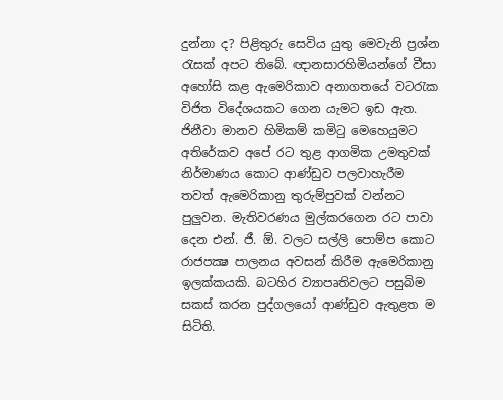දුන්නා ද? පිළිතුරු සෙවිය යුතු මෙවැනි ප්‍රශ්න රැසක්‌ අපට තිබේ. ඥානසාරහිමියන්ගේ වීසා අහෝසි කළ ඇමෙරිකාව අනාගතයේ වටරැක විජිත විදේශයකට ගෙන යැමට ඉඩ ඇත. ජිනීවා මානව හිමිකම් කමිටු මෙහෙයුමට අතිරේකව අපේ රට තුළ ආගමික උමතුවක්‌ නිර්මාණය කොට ආණ්‌ඩුව පලවාහැරීම තවත් ඇමෙරිකානු තුරුම්පුවක්‌ වන්නට පුලුවන. මැතිවරණය මුල්කරගෙන රට පාවා දෙන එන්. ජී. ඕ. වලට සල්ලි පොම්ප කොට රාජපක්‍ෂ පාලනය අවසන් කිරීම ඇමෙරිකානු ඉලක්‌කයකි. බටහිර ව්‍යාපෘතිවලට පසුබිම සකස්‌ කරන පුද්ගලයෝ ආණ්‌ඩුව ඇතුළත ම සිටිති.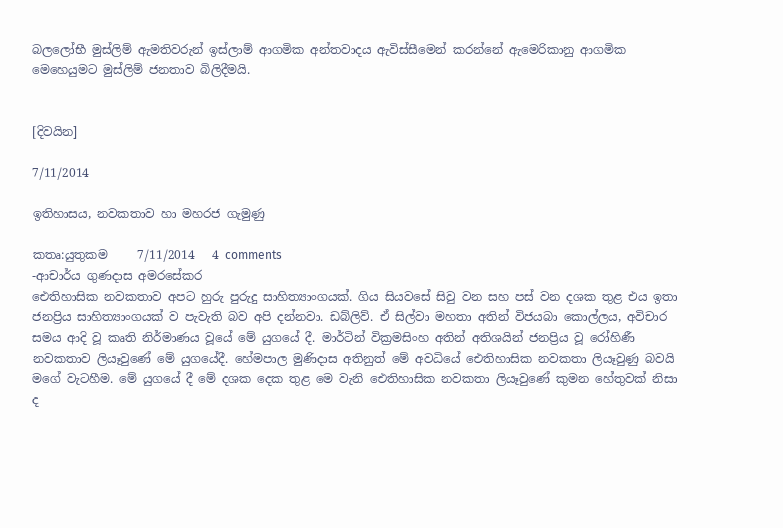බලලෝභී මුස්‌ලිම් ඇමතිවරුන් ඉස්‌ලාම් ආගමික අන්තවාදය ඇවිස්‌සීමෙන් කරන්නේ ඇමෙරිකානු ආගමික මෙහෙයුමට මුස්‌ලිම් ජනතාව බිලිදීමයි.


[දිවයින]

7/11/2014

ඉතිහාසය, නවකතාව හා මහරජ ගැමුණු

කතෘ:යුතුකම     7/11/2014   4 comments
-ආචාර්ය ගුණදාස අමරසේකර
ඓතිහාසික නවකතාව අපට හුරු පුරුදු සාහිත්‍යාංගයක්‌. ගිය සියවසේ සිවු වන සහ පස්‌ වන දශක තුළ එය ඉතා ජනප්‍රිය සාහිත්‍යාංගයක්‌ ව පැවැති බව අපි දන්නවා. ඩබ්ලිව්. ඒ සිල්වා මහතා අතින් විජයබා කොල්ලය, අවිචාර සමය ආදි වූ කෘති නිර්මාණය වූයේ මේ යුගයේ දී. මාර්ටින් වික්‍රමසිංහ අතින් අතිශයින් ජනප්‍රිය වූ රෝහිණී නවකතාව ලියෑවුණේ මේ යුගයේදී. හේමපාල මුණිදාස අතිනුත් මේ අවධියේ ඓතිහාසික නවකතා ලියෑවුණු බවයි මගේ වැටහීම. මේ යුගයේ දී මේ දශක දෙක තුළ මෙ වැනි ඓතිහාසික නවකතා ලියෑවුණේ කුමන හේතුවක්‌ නිසා ද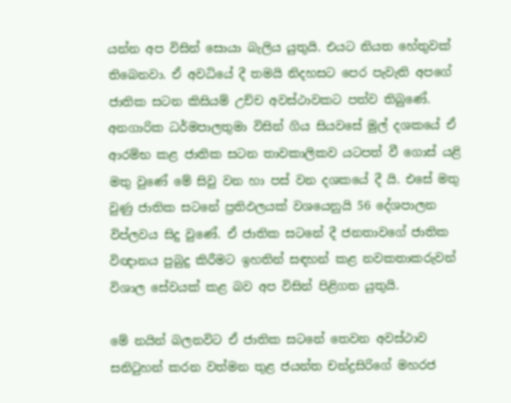යන්න අප විසින් සොයා බැලිය යුතුයි. එයට නියත හේතුවක්‌ තිබෙනවා. ඒ අවධියේ දී තමයි නිදහසට පෙර පැවැති අපගේ ජාතික සටන කිසියම් උච්ච අවස්‌ථාවකට පත්ව තිබුණේ. අනගාරික ධර්මපාලතුමා විසින් ගිය සියවසේ මුල් දශකයේ ඒ ආරම්භ කළ ජාතික සටන තාවකාලිකව යටපත් වී ගොස්‌ යළි මතු වුණේ මේ සිවු වන හා පස්‌ වන දශකයේ දී යි. එසේ මතු වුණු ජාතික සටනේ ප්‍රතිඵලයක්‌ වශයෙනුයි 56 දේශපාලන විප්ලවය සිදු වුණේ. ඒ ජාතික සටනේ දී ජනතාවගේ ජාතික විඥානය පුබුදු කිරීමට ඉහතින් සඳහන් කළ නවකතාකරුවන් විශාල සේවයක්‌ කළ බව අප විසින් පිළිගත යුතුයි.

මේ නයින් බලනවිට ඒ ජාතික සටනේ තෙවන අවස්‌ථාව සනිටුහන් කරන වත්මන තුළ ජයන්ත චන්ද්‍රසිරිගේ මහරජ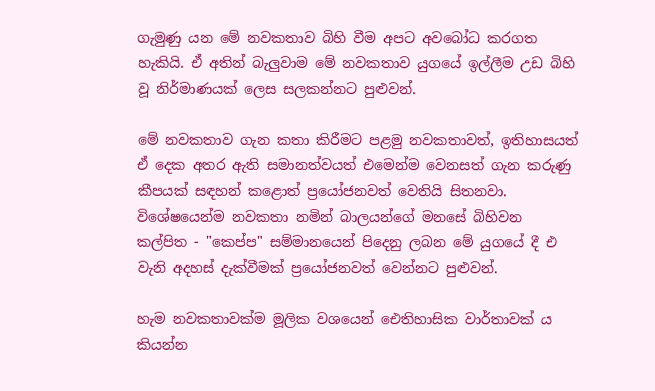ගැමුණු යන මේ නවකතාව බිහි වීම අපට අවබෝධ කරගත හැකියි. ඒ අතින් බැලුවාම මේ නවකතාව යුගයේ ඉල්ලීම උඩ බිහි වූ නිර්මාණයක්‌ ලෙස සලකන්නට පුළුවන්.

මේ නවකතාව ගැන කතා කිරීමට පළමු නවකතාවත්, ඉතිහාසයත් ඒ දෙක අතර ඇති සමානත්වයත් එමෙන්ම වෙනසත් ගැන කරුණු කීපයක්‌ සඳහන් කළොත් ප්‍රයෝජනවත් වෙතියි සිතනවා. විශේෂයෙන්ම නවකතා නමින් බාලයන්ගේ මනසේ බිහිවන කල්පිත - "කෙප්ප" සම්මානයෙන් පිදෙනු ලබන මේ යුගයේ දී එ වැනි අදහස්‌ දැක්‌වීමක්‌ ප්‍රයෝජනවත් වෙන්නට පුළුවන්.

හැම නවකතාවක්‌ම මූලික වශයෙන් ඓතිහාසික වාර්තාවක්‌ ය කියන්න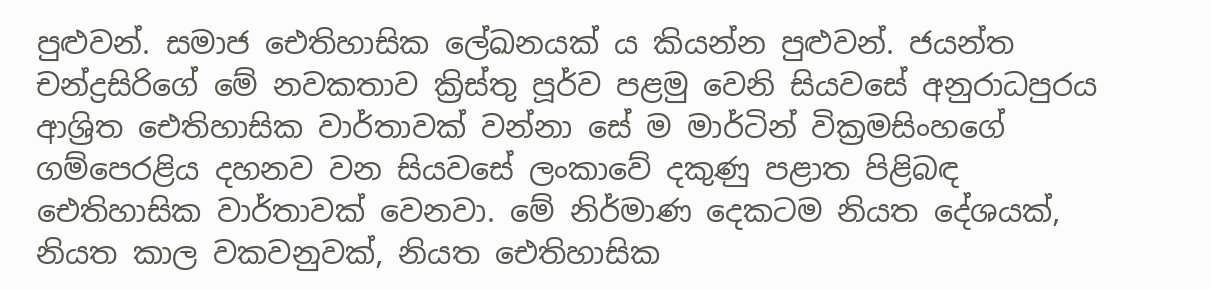පුළුවන්. සමාජ ඓතිහාසික ලේඛනයක්‌ ය කියන්න පුළුවන්. ජයන්ත චන්ද්‍රසිරිගේ මේ නවකතාව ක්‍රිස්‌තු පූර්ව පළමු වෙනි සියවසේ අනුරාධපුරය ආශ්‍රිත ඓතිහාසික වාර්තාවක්‌ වන්නා සේ ම මාර්ටින් වික්‍රමසිංහගේ ගම්පෙරළිය දහනව වන සියවසේ ලංකාවේ දකුණු පළාත පිළිබඳ ඓතිහාසික වාර්තාවක්‌ වෙනවා. මේ නිර්මාණ දෙකටම නියත දේශයක්‌, නියත කාල වකවනුවක්‌, නියත ඓතිහාසික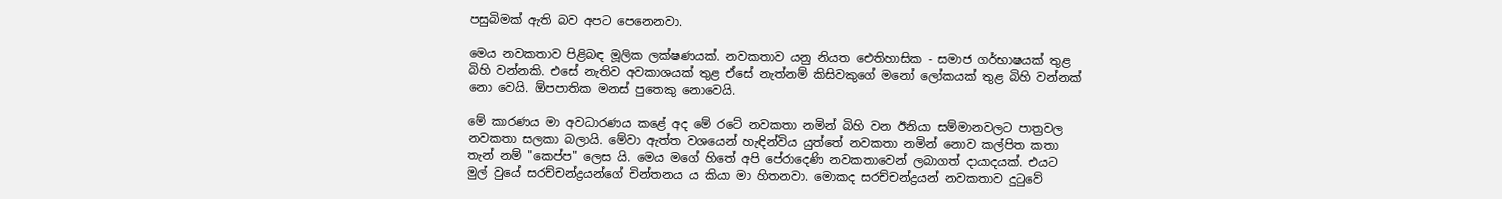පසුබිමක්‌ ඇති බව අපට පෙනෙනවා.

මෙය නවකතාව පිළිබඳ මූලික ලක්‌ෂණයක්‌. නවකතාව යනු නියත ඓතිහාසික - සමාජ ගර්භාෂයක්‌ තුළ බිහි වන්නකි. එසේ නැතිව අවකාශයක්‌ තුළ ඒසේ නැත්නම් කිසිවකුගේ මනෝ ලෝකයක්‌ තුළ බිහි වන්නක්‌ නො වෙයි. ඕපපාතික මනස්‌ පුතෙකු නොවෙයි.

මේ කාරණය මා අවධාරණය කළේ අද මේ රටේ නවකතා නමින් බිහි වන ඊනියා සම්මානවලට පාත්‍රවල නවකතා සලකා බලායි. මේවා ඇත්ත වශයෙන් හැඳින්විය යුත්තේ නවකතා නමින් නොව කල්පිත කතා තැන් නම් "කෙප්ප" ලෙස යි. මෙය මගේ හිතේ අපි පේරාදෙණි නවකතාවෙන් ලබාගත් දායාදයක්‌. එයට මුල් වුයේ සරච්චන්ද්‍රයන්ගේ චින්තනය ය කියා මා හිතනවා. මොකද සරච්චන්ද්‍රයන් නවකතාව දුටුවේ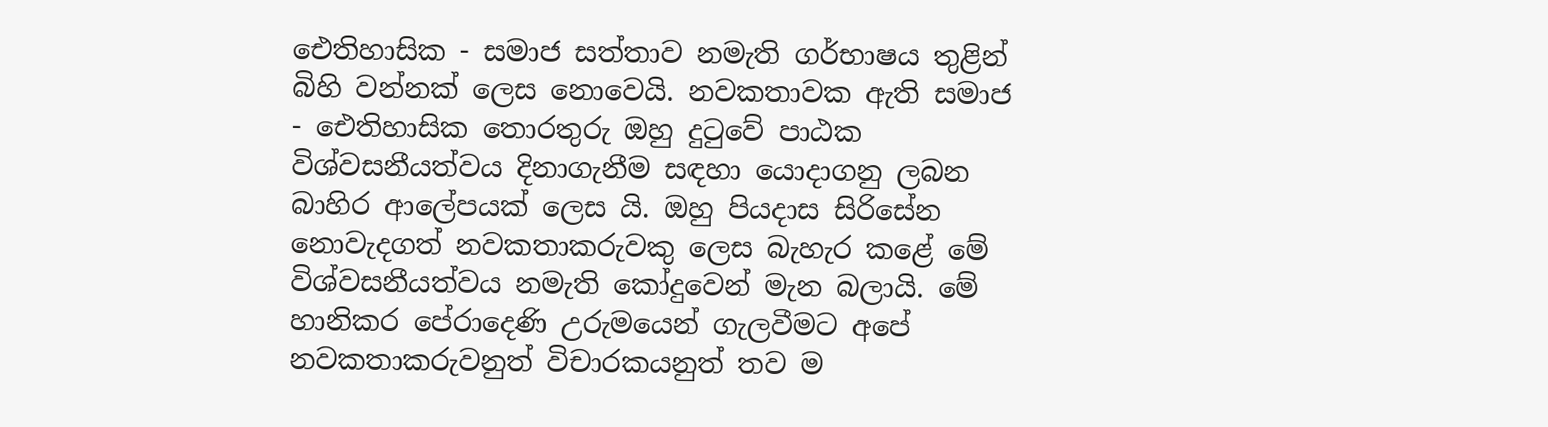ඓතිහාසික - සමාජ සත්තාව නමැති ගර්භාෂය තුළින් බිහි වන්නක්‌ ලෙස නොවෙයි. නවකතාවක ඇති සමාජ - ඓතිහාසික තොරතුරු ඔහු දුටුවේ පාඨක විශ්වසනීයත්වය දිනාගැනීම සඳහා යොදාගනු ලබන බාහිර ආලේපයක්‌ ලෙස යි. ඔහු පියදාස සිරිසේන නොවැදගත් නවකතාකරුවකු ලෙස බැහැර කළේ මේ විශ්වසනීයත්වය නමැති කෝදුවෙන් මැන බලායි. මේ හානිකර පේරාදෙණි උරුමයෙන් ගැලවීමට අපේ නවකතාකරුවනුත් විචාරකයනුත් තව ම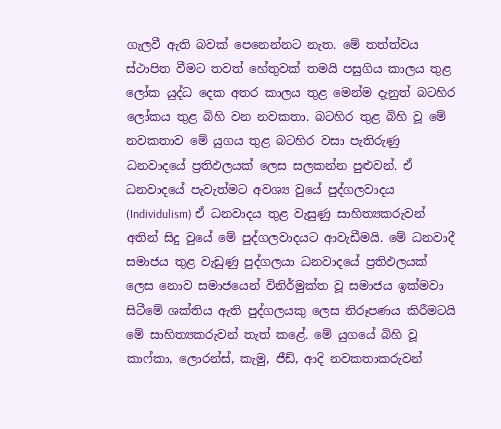ගැලවී ඇති බවක්‌ පෙනෙන්නට නැත. මේ තත්ත්වය ස්‌ථාපිත වීමට තවත් හේතුවක්‌ තමයි පසුගිය කාලය තුළ ලෝක යුද්ධ දෙක අතර කාලය තුළ මෙන්ම දැනුත් බටහිර ලෝකය තුළ බිහි වන නවකතා. බටහිර තුළ බිහි වූ මේ නවකතාව මේ යුගය තුළ බටහිර වසා පැතිරුණු ධනවාදයේ ප්‍රතිඵලයක්‌ ලෙස සලකන්න පුළුවන්. ඒ ධනවාදයේ පැවැත්මට අවශ්‍ය වුයේ පුද්ගලවාදය (Individulism) ඒ ධනවාදය තුළ වැසුණු සාහිත්‍යකරුවන් අතින් සිදු වුයේ මේ පුද්ගලවාදයට ආවැඩීමයි. මේ ධනවාදී සමාජය තුළ වැඩුණු පුද්ගලයා ධනවාදයේ ප්‍රතිඵලයක්‌ ලෙස නොව සමාජයෙන් විනිර්මුක්‌ත වූ සමාජය ඉක්‌මවා සිටීමේ ශක්‌තිය ඇති පුද්ගලයකු ලෙස නිරූපණය කිරීමටයි මේ සාහිත්‍යකරුවන් තැත් කළේ. මේ යුගයේ බිහි වූ කාෆ්කා, ලොරන්ස්‌, කැමු, ජීඩ්, ආදි නවකතාකරුවන්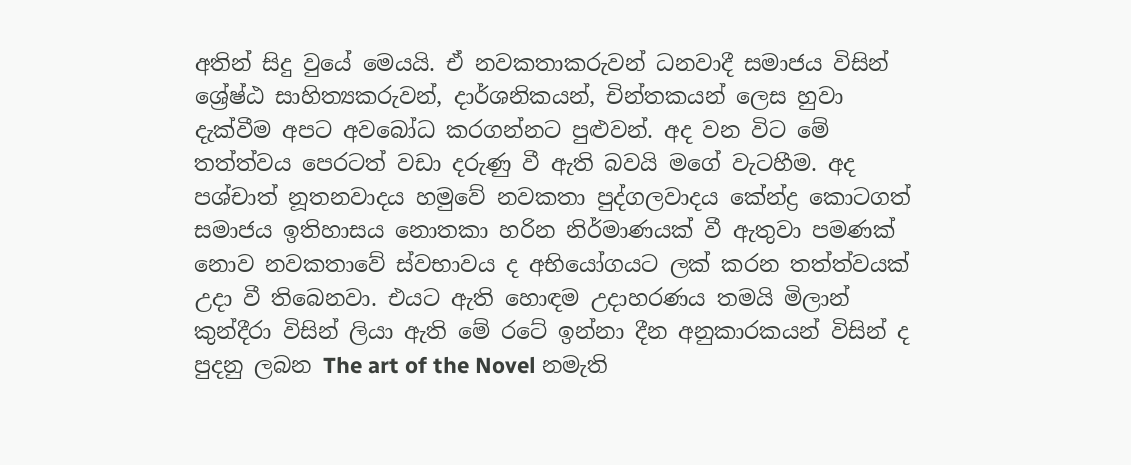අතින් සිදු වුයේ මෙයයි. ඒ නවකතාකරුවන් ධනවාදී සමාජය විසින් ශ්‍රේෂ්ඨ සාහිත්‍යකරුවන්, දාර්ශනිකයන්, චින්තකයන් ලෙස හුවා දැක්‌වීම අපට අවබෝධ කරගන්නට පුළුවන්. අද වන විට මේ තත්ත්වය පෙරටත් වඩා දරුණු වී ඇති බවයි මගේ වැටහීම. අද පශ්චාත් නූතනවාදය හමුවේ නවකතා පුද්ගලවාදය කේන්ද්‍ර කොටගත් සමාජය ඉතිහාසය නොතකා හරින නිර්මාණයක්‌ වී ඇතුවා පමණක්‌ නොව නවකතාවේ ස්‌වභාවය ද අභියෝගයට ලක්‌ කරන තත්ත්වයක්‌ උදා වී තිබෙනවා. එයට ඇති හොඳම උදාහරණය තමයි මිලාන් කුන්දීරා විසින් ලියා ඇති මේ රටේ ඉන්නා දීන අනුකාරකයන් විසින් ද පුදනු ලබන The art of the Novel නමැති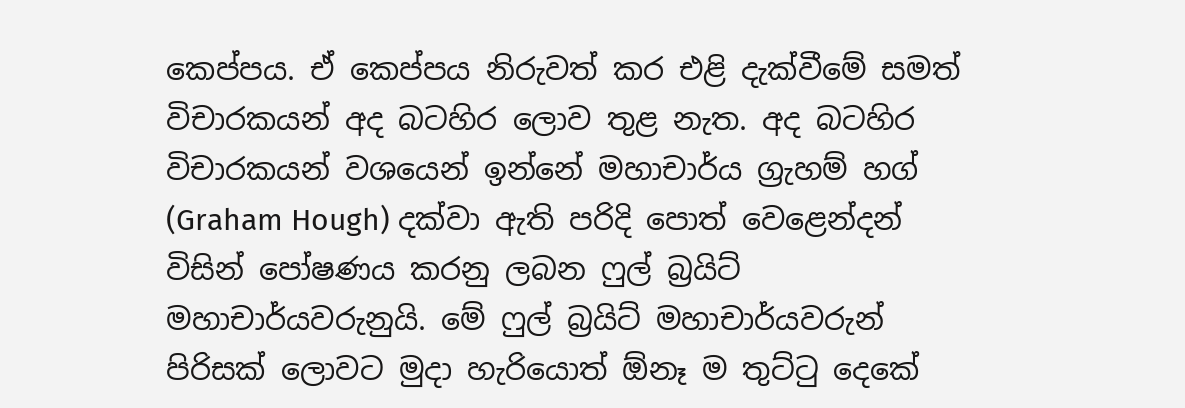කෙප්පය. ඒ කෙප්පය නිරුවත් කර එළි දැක්‌වීමේ සමත් විචාරකයන් අද බටහිර ලොව තුළ නැත. අද බටහිර විචාරකයන් වශයෙන් ඉන්නේ මහාචාර්ය ග්‍රැහම් හග් (Graham Hough) දක්‌වා ඇති පරිදි පොත් වෙළෙන්දන් විසින් පෝෂණය කරනු ලබන ෆුල් බ්‍රයිට්‌ මහාචාර්යවරුනුයි. මේ ෆුල් බ්‍රයිට්‌ මහාචාර්යවරුන් පිරිසක්‌ ලොවට මුදා හැරියොත් ඕනෑ ම තුට්‌ටු දෙකේ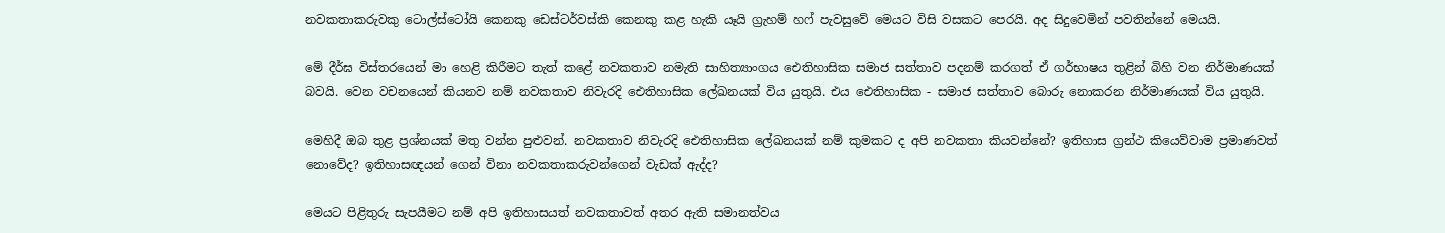නවකතාකරුවකු ටොල්ස්‌ටෝයි කෙනකු ඩෙස්‌ටර්වස්‌කි කෙනකු කළ හැකි යෑයි ග්‍රැහම් හෆ් පැවසුවේ මෙයට විසි වසකට පෙරයි. අද සිදුවෙමින් පවතින්නේ මෙයයි.

මේ දීර්ඝ විස්‌තරයෙන් මා හෙළි කිරීමට තැත් කළේ නවකතාව නමැති සාහිත්‍යාංගය ඓතිහාසික සමාජ සත්තාව පදනම් කරගත් ඒ ගර්භාෂය තුළින් බිහි වන නිර්මාණයක්‌ බවයි. වෙන වචනයෙන් කියනව නම් නවකතාව නිවැරදි ඓතිහාසික ලේඛනයක්‌ විය යුතුයි. එය ඓතිහාසික - සමාජ සත්තාව බොරු නොකරන නිර්මාණයක්‌ විය යුතුයි.

මෙහිදී ඔබ තුළ ප්‍රශ්නයක්‌ මතු වන්න පුළුවන්. නවකතාව නිවැරදි ඓතිහාසික ලේඛනයක්‌ නම් කුමකට ද අපි නවකතා කියවන්නේ? ඉතිහාස ග්‍රන්ථ කියෙව්වාම ප්‍රමාණවත් නොවේද? ඉතිහාසඥයන් ගෙන් විනා නවකතාකරුවන්ගෙන් වැඩක්‌ ඇද්ද?

මෙයට පිළිතුරු සැපයීමට නම් අපි ඉතිහාසයත් නවකතාවත් අතර ඇති සමානත්වය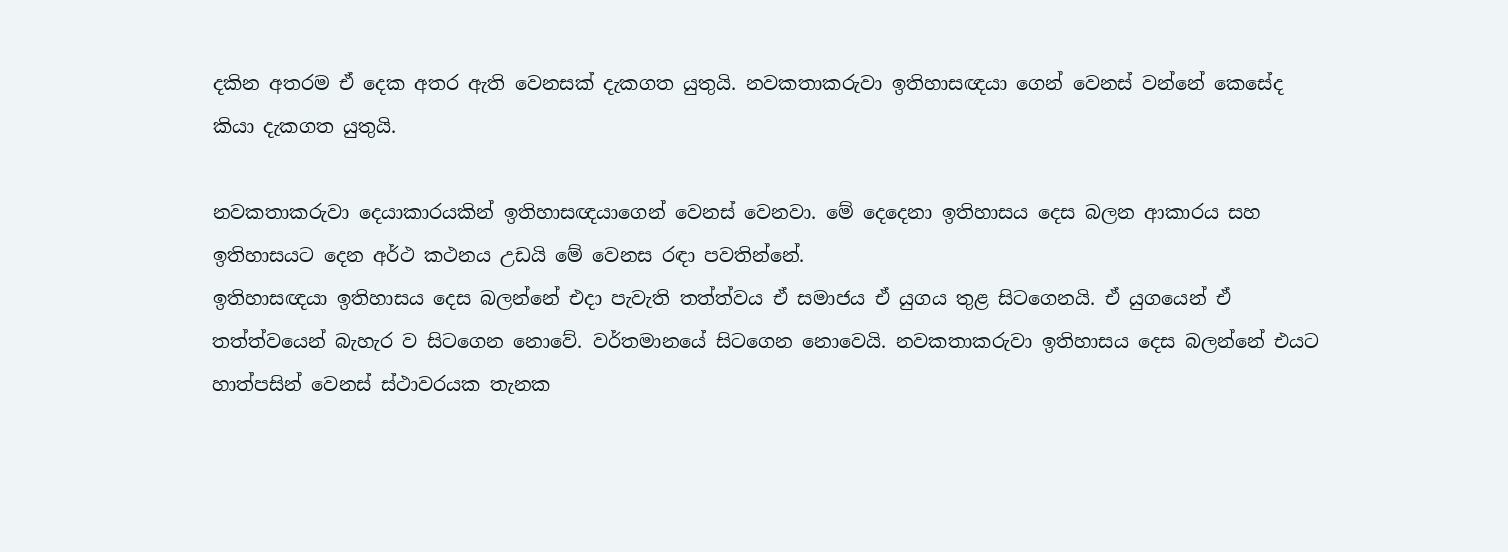දකින අතරම ඒ දෙක අතර ඇති වෙනසක්‌ දැකගත යුතුයි. නවකතාකරුවා ඉතිහාසඥයා ගෙන් වෙනස්‌ වන්නේ කෙසේද කියා දැකගත යුතුයි.

නවකතාකරුවා දෙයාකාරයකින් ඉතිහාසඥයාගෙන් වෙනස්‌ වෙනවා. මේ දෙදෙනා ඉතිහාසය දෙස බලන ආකාරය සහ ඉතිහාසයට දෙන අර්ථ කථනය උඩයි මේ වෙනස රඳා පවතින්නේ.
ඉතිහාසඥයා ඉතිහාසය දෙස බලන්නේ එදා පැවැති තත්ත්වය ඒ සමාජය ඒ යුගය තුළ සිටගෙනයි. ඒ යුගයෙන් ඒ තත්ත්වයෙන් බැහැර ව සිටගෙන නොවේ. වර්තමානයේ සිටගෙන නොවෙයි. නවකතාකරුවා ඉතිහාසය දෙස බලන්නේ එයට හාත්පසින් වෙනස්‌ ස්‌ථාවරයක තැනක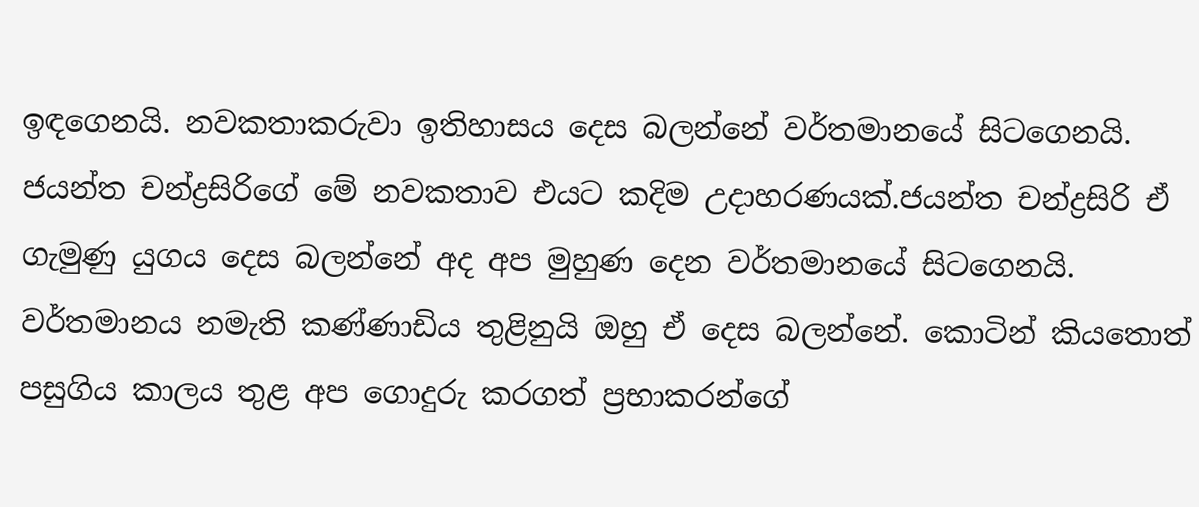ඉඳගෙනයි. නවකතාකරුවා ඉතිහාසය දෙස බලන්නේ වර්තමානයේ සිටගෙනයි. ජයන්ත චන්ද්‍රසිරිගේ මේ නවකතාව එයට කදිම උදාහරණයක්‌.ජයන්ත චන්ද්‍රසිරි ඒ ගැමුණු යුගය දෙස බලන්නේ අද අප මුහුණ දෙන වර්තමානයේ සිටගෙනයි. වර්තමානය නමැති කණ්‌ණාඩිය තුළිනුයි ඔහු ඒ දෙස බලන්නේ. කොටින් කියතොත් පසුගිය කාලය තුළ අප ගොදුරු කරගත් ප්‍රභාකරන්ගේ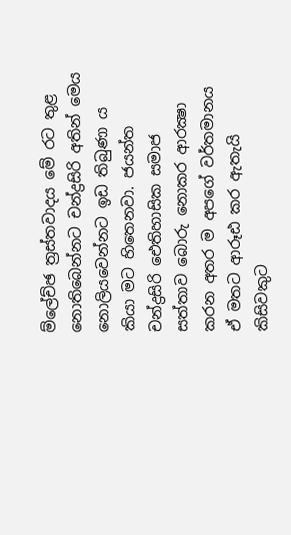ම්ලේච්ඡ ත්‍රස්‌තවාදය මේ රට තුළ නොතිබෙන්නට චන්ද්‍රසිරි අතින් මෙය නොලියවෙන්නට ඉඩ තිබුණා ය කියා මට හිතෙනවා. ජයන්ත චන්ද්‍රසිරි ඓතිහාසික සමාජ සත්තාව බොරු නොකර ආරක්‍ෂා කරන අතර ම අපගේ වර්තමානය ඒ මතට ආරූඪ කර ඇතැයි කිසිවකුට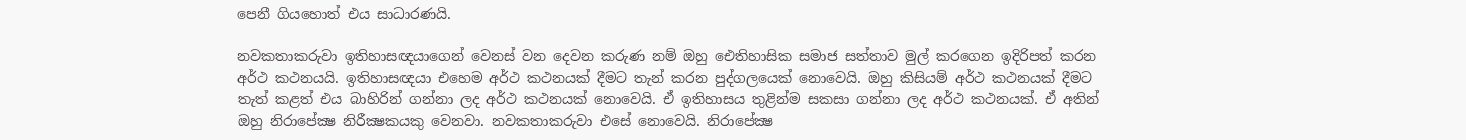පෙනී ගියහොත් එය සාධාරණයි.

නවකතාකරුවා ඉතිහාසඥයාගෙන් වෙනස්‌ වන දෙවන කරුණ නම් ඔහු ඓතිහාසික සමාජ සත්තාව මුල් කරගෙන ඉදිරිපත් කරන අර්ථ කථනයයි. ඉතිහාසඥයා එහෙම අර්ථ කථනයක්‌ දීමට තැන් කරන පුද්ගලයෙක්‌ නොවෙයි. ඔහු කිසියම් අර්ථ කථනයක්‌ දීමට තැත් කළත් එය බාහිරින් ගන්නා ලද අර්ථ කථනයක්‌ නොවෙයි. ඒ ඉතිහාසය තුළින්ම සකසා ගන්නා ලද අර්ථ කථනයක්‌. ඒ අතින් ඔහු නිරාපේක්‍ෂ නිරීක්‍ෂකයකු වෙනවා. නවකතාකරුවා එසේ නොවෙයි. නිරාපේක්‍ෂ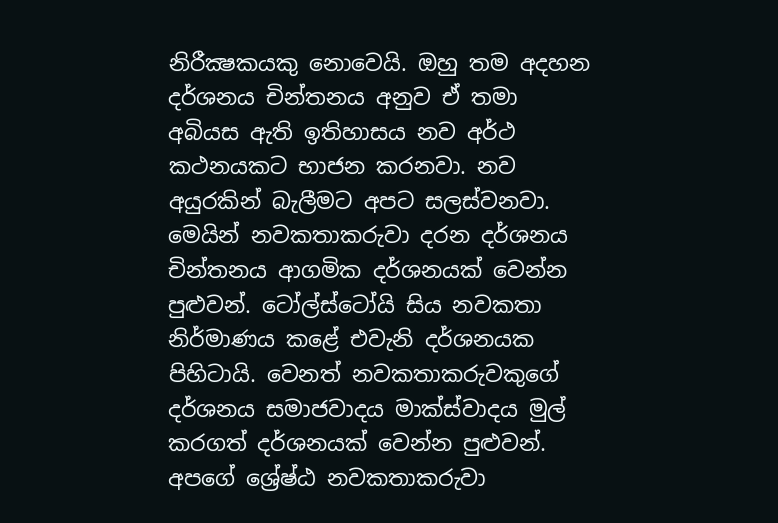නිරීක්‍ෂකයකු නොවෙයි. ඔහු තම අදහන දර්ශනය චින්තනය අනුව ඒ තමා අබියස ඇති ඉතිහාසය නව අර්ථ කථනයකට භාජන කරනවා. නව අයුරකින් බැලීමට අපට සලස්‌වනවා. මෙයින් නවකතාකරුවා දරන දර්ශනය චින්තනය ආගමික දර්ශනයක්‌ වෙන්න පුළුවන්. ටෝල්ස්‌ටෝයි සිය නවකතා නිර්මාණය කළේ එවැනි දර්ශනයක පිහිටායි. වෙනත් නවකතාකරුවකුගේ දර්ශනය සමාජවාදය මාක්‌ස්‌වාදය මුල් කරගත් දර්ශනයක්‌ වෙන්න පුළුවන්. අපගේ ශ්‍රේෂ්ඨ නවකතාකරුවා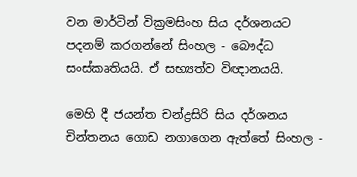වන මාර්ටින් වික්‍රමසිංහ සිය දර්ශනයට පදනම් කරගන්නේ සිංහල - බෞද්ධ සංස්‌කෘතියයි. ඒ සභ්‍යත්ව විඥානයයි.

මෙහි දී ජයන්ත චන්ද්‍රසිරි සිය දර්ශනය චින්තනය ගොඩ නගාගෙන ඇත්තේ සිංහල -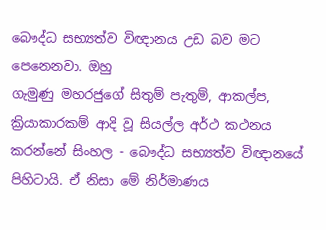බෞද්ධ සභ්‍යත්ව විඥානය උඩ බව මට පෙනෙනවා. ඔහු
ගැමුණු මහරජුගේ සිතුම් පැතුම්, ආකල්ප, ක්‍රියාකාරකම් ආදි වූ සියල්ල අර්ථ කථනය කරන්නේ සිංහල - බෞද්ධ සභ්‍යත්ව විඥානයේ පිහිටායි. ඒ නිසා මේ නිර්මාණය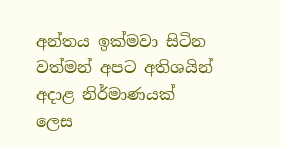අන්තය ඉක්‌මවා සිටින වත්මන් අපට අතිශයින් අදාළ නිර්මාණයක්‌ ලෙස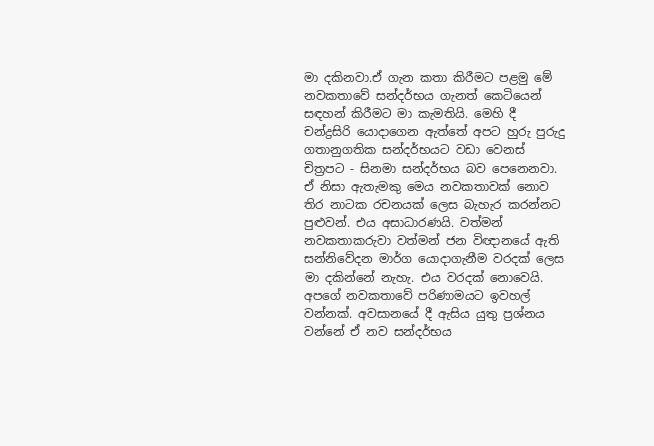මා දකිනවා.ඒ ගැන කතා කිරීමට පළමු මේ නවකතාවේ සන්දර්භය ගැනත් කෙටියෙන් සඳහන් කිරීමට මා කැමතියි. මෙහි දී චන්ද්‍රසිරි යොදාගෙන ඇත්තේ අපට හුරු පුරුදු ගතානුගතික සන්දර්භයට වඩා වෙනස්‌ චිත්‍රපට - සිනමා සන්දර්භය බව පෙනෙනවා. ඒ නිසා ඇතැමකු මෙය නවකතාවක්‌ නොව තිර නාටක රචනයක්‌ ලෙස බැහැර කරන්නට පුළුවන්. එය අසාධාරණයි. වත්මන් නවකතාකරුවා වත්මන් ජන විඥානයේ ඇති සන්නිවේදන මාර්ග යොදාගැනීම වරදක්‌ ලෙස මා දකින්නේ නැහැ. එය වරදක්‌ නොවෙයි. අපගේ නවකතාවේ පරිණාමයට ඉවහල් වන්නක්‌. අවසානයේ දී ඇසිය යුතු ප්‍රශ්නය වන්නේ ඒ නව සන්දර්භය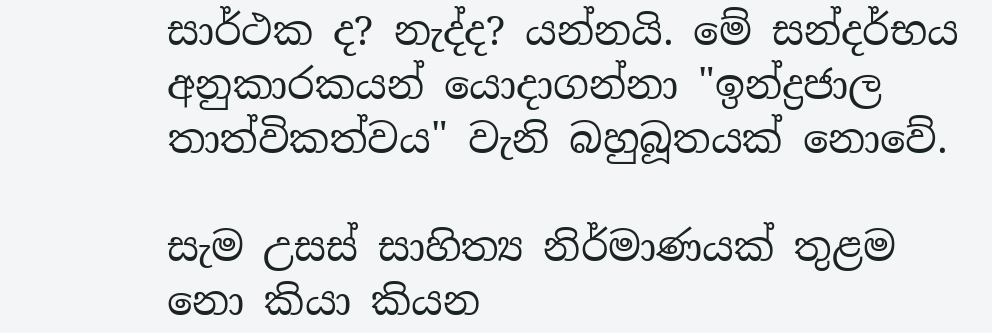සාර්ථක ද? නැද්ද? යන්නයි. මේ සන්දර්භය අනුකාරකයන් යොදාගන්නා "ඉන්ද්‍රජාල තාත්විකත්වය" වැනි බහුබූතයක්‌ නොවේ.

සැම උසස්‌ සාහිත්‍ය නිර්මාණයක්‌ තුළම නො කියා කියන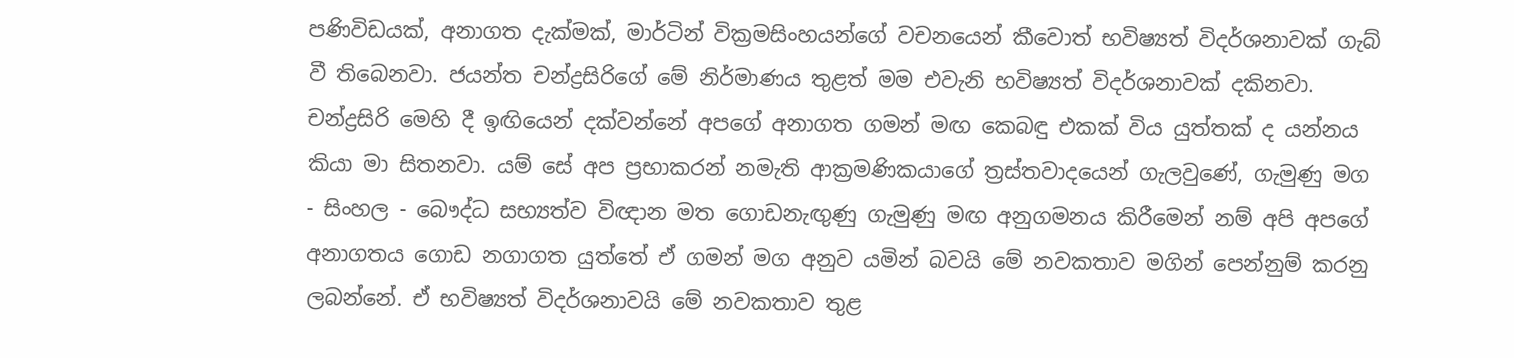පණිවිඩයක්‌, අනාගත දැක්‌මක්‌, මාර්ටින් වික්‍රමසිංහයන්ගේ වචනයෙන් කීවොත් භවිෂ්‍යත් විදර්ශනාවක්‌ ගැබ් වී තිබෙනවා. ජයන්ත චන්ද්‍රසිරිගේ මේ නිර්මාණය තුළත් මම එවැනි භවිෂ්‍යත් විදර්ශනාවක්‌ දකිනවා. චන්ද්‍රසිරි මෙහි දී ඉඟියෙන් දක්‌වන්නේ අපගේ අනාගත ගමන් මඟ කෙබඳු එකක්‌ විය යුත්තක්‌ ද යන්නය කියා මා සිතනවා. යම් සේ අප ප්‍රභාකරන් නමැති ආක්‍රමණිකයාගේ ත්‍රස්‌තවාදයෙන් ගැලවුණේ, ගැමුණු මග - සිංහල - බෞද්ධ සභ්‍යත්ව විඥාන මත ගොඩනැඟුණු ගැමුණු මඟ අනුගමනය කිරීමෙන් නම් අපි අපගේ අනාගතය ගොඩ නගාගත යුත්තේ ඒ ගමන් මග අනුව යමින් බවයි මේ නවකතාව මගින් පෙන්නුම් කරනු ලබන්නේ. ඒ භවිෂ්‍යත් විදර්ශනාවයි මේ නවකතාව තුළ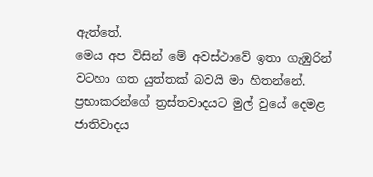ඇත්තේ.
මෙය අප විසින් මේ අවස්‌ථාවේ ඉතා ගැඹුරින් වටහා ගත යුත්තක්‌ බවයි මා හිතන්නේ. ප්‍රභාකරන්ගේ ත්‍රස්‌තවාදයට මුල් වුයේ දෙමළ ජාතිවාදය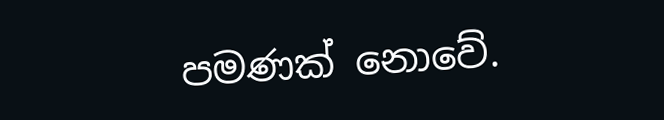පමණක්‌ නොවේ.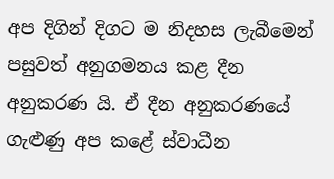අප දිගින් දිගට ම නිදහස ලැබීමෙන් පසුවත් අනුගමනය කළ දීන අනුකරණ යි. ඒ දීන අනුකරණයේ ගැළුණු අප කළේ ස්‌වාධීන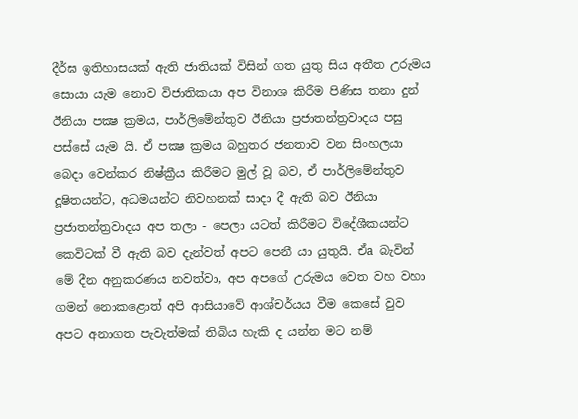දීර්ඝ ඉතිහාසයක්‌ ඇති ජාතියක්‌ විසින් ගත යුතු සිය අතීත උරුමය සොයා යැම නොව විජාතිකයා අප විනාශ කිරීම පිණිස තනා දුන් ඊනියා පක්‍ෂ ක්‍රමය, පාර්ලිමේන්තුව ඊනියා ප්‍රජාතන්ත්‍රවාදය පසු පස්‌සේ යැම යි. ඒ පක්‍ෂ ක්‍රමය බහුතර ජනතාව වන සිංහලයා බෙදා වෙන්කර නිෂ්ක්‍රීය කිරීමට මුල් වූ බව, ඒ පාර්ලිමේන්තුව දූෂිතයන්ට, අධමයන්ට නිවහනක්‌ සාදා දී ඇති බව ඊනියා ප්‍රජාතන්ත්‍රවාදය අප තලා - පෙලා යටත් කිරීමට විදේශීකයන්ට කෙවිටක්‌ වී ඇති බව දැන්වත් අපට පෙනී යා යුතුයි. ඒa බැවින් මේ දීන අනුකරණය නවත්වා, අප අපගේ උරුමය වෙත වහ වහා ගමන් නොකළොත් අපි ආසියාවේ ආශ්චර්යය වීම කෙසේ වුව අපට අනාගත පැවැත්මක්‌ තිබිය හැකි ද යන්න මට නම්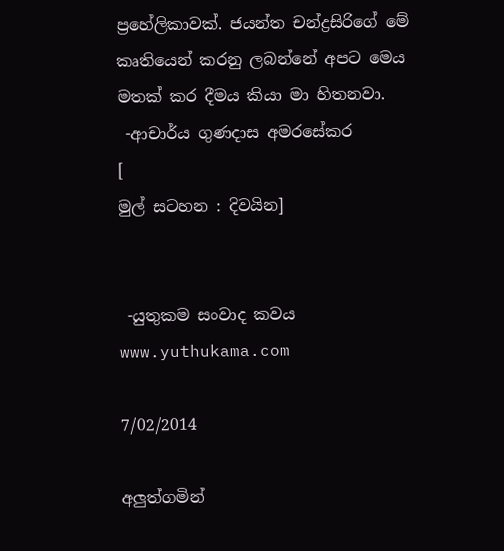ප්‍රහේලිකාවක්‌. ජයන්ත චන්ද්‍රසිරිගේ මේ කෘතියෙන් කරනු ලබන්නේ අපට මෙය මතක්‌ කර දීමය කියා මා හිතනවා.
 -ආචාර්ය ගුණදාස අමරසේකර
[
මුල් සටහන : දිවයින]


 -යුතුකම සංවාද කවය
www.yuthukama.com

7/02/2014

අලුත්ගමින්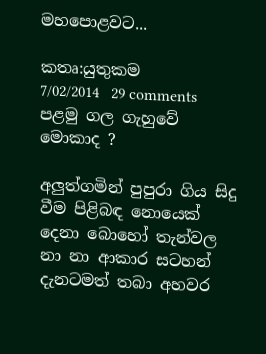මහපොළවට...

කතෘ:යුතුකම     7/02/2014   29 comments
පළමු ගල ගැහුවේ මොකාද ?

අලුත්ගමින් පුපුරා ගිය සිදු වීම පිළිබඳ නොයෙක් දෙනා බොහෝ තැන්වල නා නා ආකාර සටහන් දැනටමත් තබා අහවර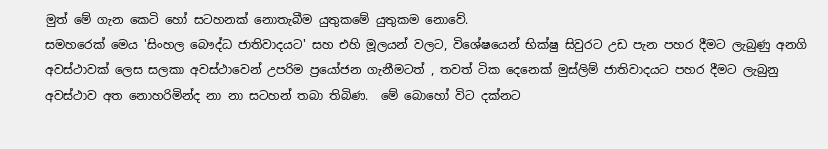මුත් මේ ගැන කෙටි හෝ සටහනක් නොතැබීම යුතුකමේ යුතුකම නොවේ.
සමහරෙක් මෙය 'සිංහල බෞද්ධ ජාතිවාදයට' සහ එහි මූලයන් වලට, විශේෂයෙන් භික්ෂු සිවුරට උඩ පැන පහර දීමට ලැබුණු අනගි අවස්ථාවක් ලෙස සලකා අවස්ථාවෙන් උපරිම ප්‍රයෝජන ගැනීමටත් , තවත් ටික දෙනෙක් මුස්ලිම් ජාතිවාදයට පහර දීමට ලැබුනු අවස්ථාව අත නොහරිමින්ද නා නා සටහන් තබා තිබිණ.  මේ බොහෝ විට දක්නට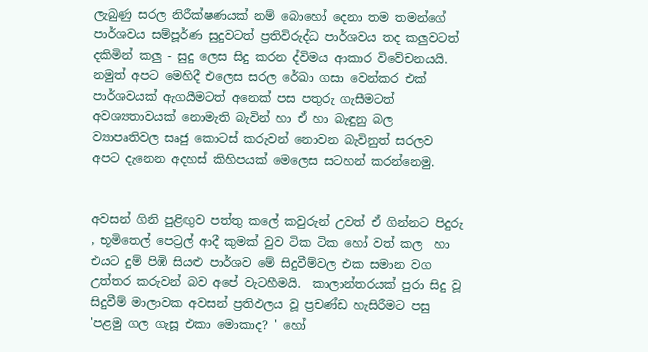ලැබුණු සරල නිරීක්ෂණයක් නම් බොහෝ දෙනා තම තමන්ගේ පාර්ශවය සම්පූර්ණ සුදුවටත් ප්‍රතිවිරුද්ධ පාර්ශවය තද කලුවටත් දකිමින් කලු - සුදු ලෙස සිදු කරන ද්විමය ආකාර විවේචනයයි.  නමුත් අපට මෙහිදී එලෙස සරල රේඛා ගසා වෙන්කර එක් පාර්ශවයක් ඇගයීමටත් අනෙක් පස පතුරු ගැසීමටත් අවශ්‍යතාවයක් නොමැති බැවින් හා ඒ හා බැඳුනු බල ව්‍යාපෘතිවල සෘජු කොටස් කරුවන් නොවන බැවිනුත් සරලව අපට දැනෙන අදහස් කිහිපයක් මෙලෙස සටහන් කරන්නෙමු.


අවසන් ගිනි පුළිඟුව පත්තු කලේ කවුරුන් උවත් ඒ ගින්නට පිදුරු , භූමිතෙල් පෙට්‍රල් ආදී කුමක් වුව ටික ටික හෝ වත් කල  හා එයට දුම් පිඹි සියළු පාර්ශව මේ සිදුවීම්වල එක සමාන වග උත්තර කරුවන් බව අපේ වැටහීමයි.  කාලාන්තරයක් පුරා සිදු වූ සිදුවීම් මාලාවක අවසන් ප්‍රතිඵලය වූ ප්‍රචණ්ඩ හැසිරීමට පසු 'පළමු ගල ගැසූ එකා මොකාද? ' හෝ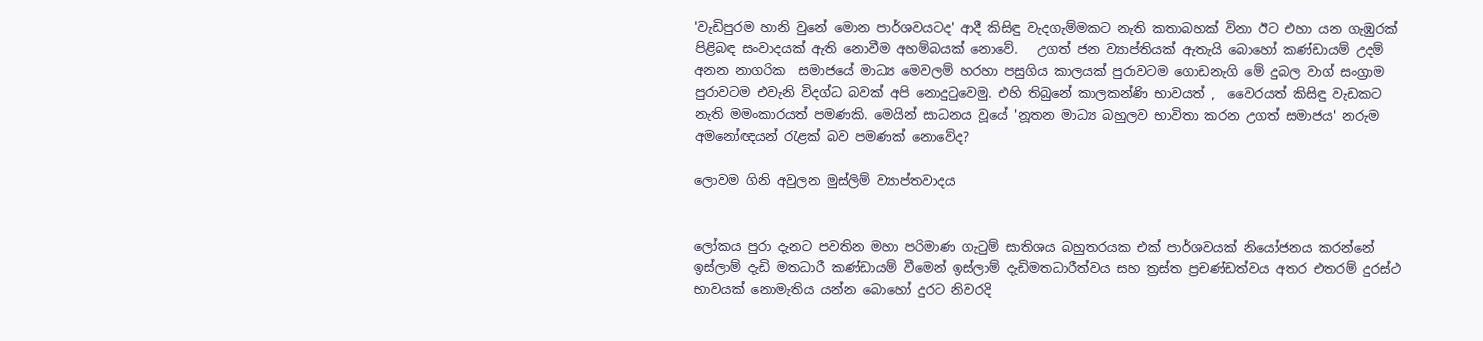'වැඩිපුරම හානි වුනේ මොන පාර්ශවයටද' ආදී කිසිඳු වැදගැම්මකට නැති කතාබහක් විනා ඊට එහා යන ගැඹුරක් පිළිබඳ සංවාදයක් ඇති නොවීම අහම්බයක් නොවේ.   උගත් ජන ව්‍යාප්තියක් ඇතැයි බොහෝ කණ්ඩායම් උදම් අනන නාගරික  සමාජයේ මාධ්‍ය මෙවලම් හරහා පසුගිය කාලයක් පුරාවටම ගොඩනැගි මේ දුබල වාග් සංග්‍රාම පුරාවටම එවැනි විදග්ධ බවක් අපි නොදුටුවෙමු. එහි තිබුනේ කාලකන්ණි භාවයත් ,  වෛරයත් කිසිඳු වැඩකට නැති මමංකාරයත් පමණකි. මෙයින් සාධනය වූයේ 'නූතන මාධ්‍ය බහුලව භාවිතා කරන උගත් සමාජය' නරුම අමනෝඥයන් රැළක් බව පමණක් නොවේද?

ලොවම ගිනි අවුලන මුස්ලිම් ව්‍යාප්තවාදය


ලෝකය පුරා දැනට පවතින මහා පරිමාණ ගැටුම් සාතිශය බහුතරයක එක් පාර්ශවයක් නියෝජනය කරන්නේ ඉස්ලාම් දැඩි මතධාරී කණ්ඩායම් වීමෙන් ඉස්ලාම් දැඩිමතධාරීත්වය සහ ත්‍රස්ත ප්‍රචණ්ඩත්වය අතර එතරම් දුරස්ථ භාවයක් නොමැතිය යන්න බොහෝ දුරට නිවරදි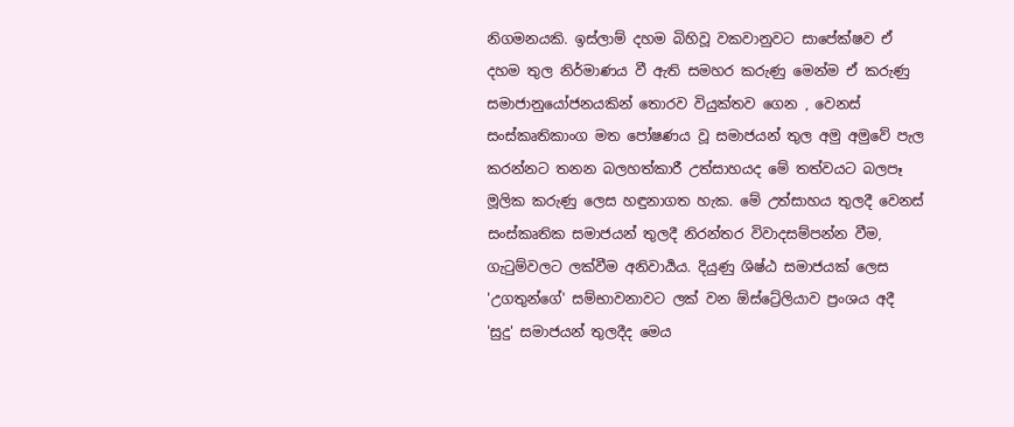නිගමනයකි. ඉස්ලාම් දහම බිහිවූ වකවානුවට සාපේක්ෂව ඒ දහම තුල නිර්මාණය වී ඇති සමහර කරුණු මෙන්ම ඒ කරුණු සමාජානුයෝජනයකින් තොරව වියුක්තව ගෙන , වෙනස් සංස්කෘතිකාංග මත පෝෂණය වූ සමාජයන් තුල අමු අමුවේ පැල කරන්නට තනන බලහත්කාරී උත්සාහයද මේ තත්වයට බලපෑ මූලික කරුණු ලෙස හඳුනාගත හැක. මේ උත්සාහය තුලදී වෙනස් සංස්කෘතික සමාජයන් තුලදී නිරන්තර විවාදසම්පන්න වීම,  ගැටුම්වලට ලක්වීම අනිවාර්‍යය. දියුණු ශිෂ්ඨ සමාජයක් ලෙස 'උගතුන්ගේ' සම්භාවනාවට ලක් වන ඕස්ට්‍රේලියාව ප්‍රංශය අදී 'සුදු' සමාජයන් තුලදීද මෙය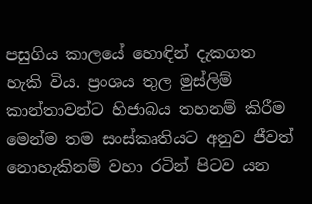පසුගිය කාලයේ හොඳින් දැකගත හැකි විය. ප්‍රංශය තුල මුස්ලිම් කාන්තාවන්ට හිජාබය තහනම් කිරීම මෙන්ම තම සංස්කෘතියට අනුව ජීවත් නොහැකිනම් වහා රටින් පිටව යන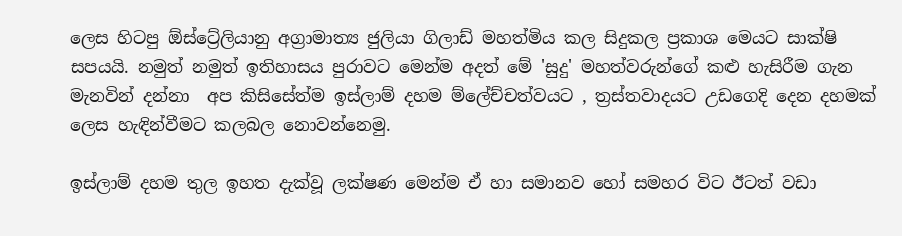ලෙස හිටපු ඕස්ට්‍රේලියානු අග්‍රාමාත්‍ය ජුලියා ගිලාඩ් මහත්මිය කල සිදුකල ප්‍රකාශ මෙයට සාක්ෂි සපයයි. නමුත් නමුත් ඉතිහාසය පුරාවට මෙන්ම අදත් මේ 'සුදු' මහත්වරුන්ගේ කළු හැසිරීම ගැන මැනවින් දන්නා  අප කිසිසේත්ම ඉස්ලාම් දහම ම්ලේච්චත්වයට , ත්‍රස්තවාදයට උඩගෙදි දෙන දහමක් ලෙස හැඳින්වීමට කලබල නොවන්නෙමු.

ඉස්ලාම් දහම තුල ඉහත දැක්වූ ලක්ෂණ මෙන්ම ඒ හා සමානව හෝ සමහර විට ඊටත් වඩා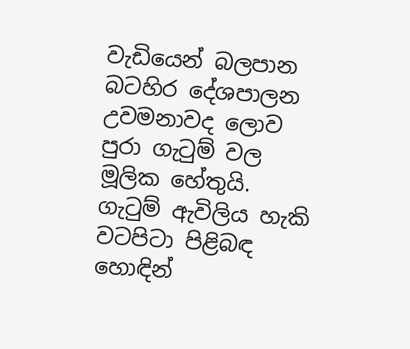වැඩියෙන් බලපාන බටහිර දේශපාලන උවමනාවද ලොව පුරා ගැටුම් වල මූලික හේතුයි. ගැටුම් ඇවිලිය හැකි වටපිටා පිළිබඳ හොඳින්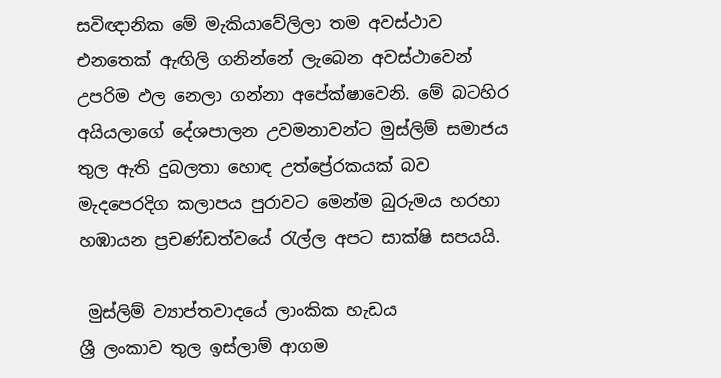සවිඥානික මේ මැකියාවේලිලා තම අවස්ථාව එනතෙක් ඇඟිලි ගනින්නේ ලැබෙන අවස්ථාවෙන් උපරිම ඵල නෙලා ගන්නා අපේක්ෂාවෙනි. මේ බටහිර අයියලාගේ දේශපාලන උවමනාවන්ට මුස්ලිම් සමාජය තුල ඇති දුබලතා හොඳ උත්ප්‍රේරකයක් බව මැදපෙරදිග කලාපය පුරාවට මෙන්ම බුරුමය හරහා හඹායන ප්‍රචණ්ඩත්වයේ රැල්ල අපට සාක්ෂි සපයයි.

 මුස්ලිම් ව්‍යාප්තවාදයේ ලාංකික හැඩය
ශ්‍රී ලංකාව තුල ඉස්ලාම් ආගම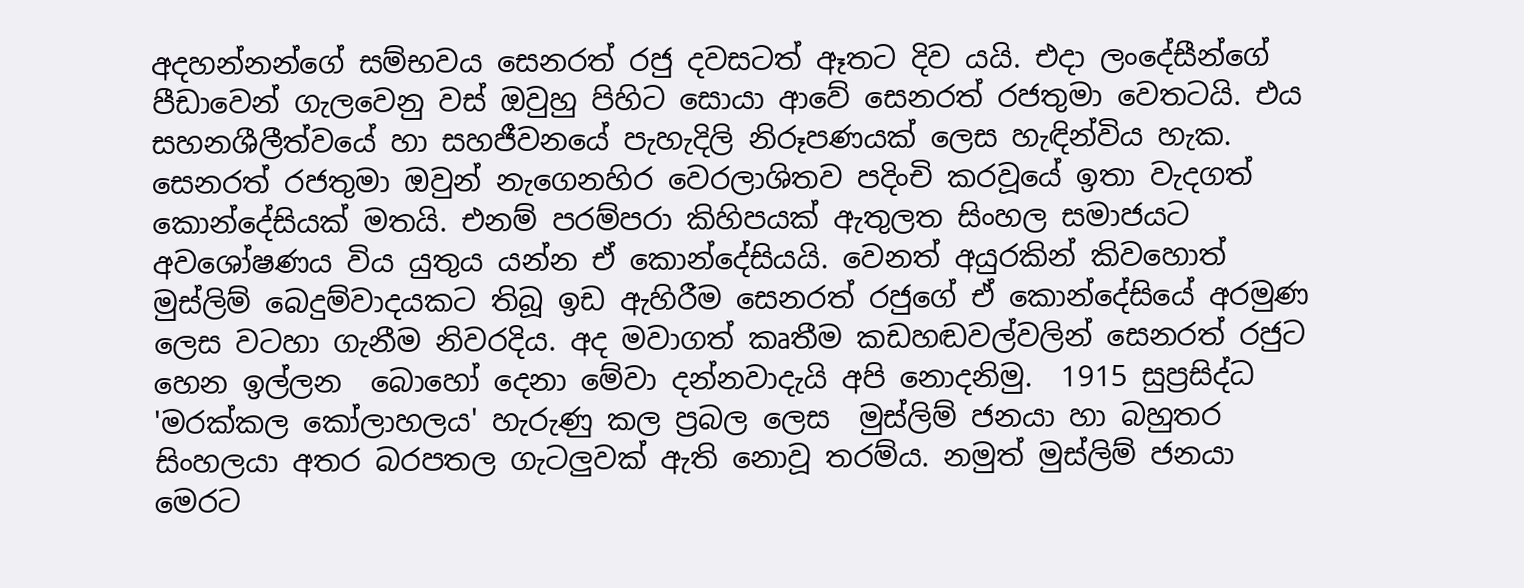අදහන්නන්ගේ සම්භවය සෙනරත් රජු දවසටත් ඈතට දිව යයි. එදා ලංදේසීන්ගේ පීඩාවෙන් ගැලවෙනු වස් ඔවුහු පිහිට සොයා ආවේ සෙනරත් රජතුමා වෙතටයි. එය  සහනශීලීත්වයේ හා සහජීවනයේ පැහැදිලි නිරූපණයක් ලෙස හැඳින්විය හැක. සෙනරත් රජතුමා ඔවුන් නැගෙනහිර වෙරලාශිතව පදිංචි කරවූයේ ඉතා වැදගත් කොන්දේසියක් මතයි. එනම් පරම්පරා කිහිපයක් ඇතුලත සිංහල සමාජයට අවශෝෂණය විය යුතුය යන්න ඒ කොන්දේසියයි. වෙනත් අයුරකින් කිවහොත් මුස්ලිම් බෙදුම්වාදයකට තිබූ ඉඩ ඇහිරීම සෙනරත් රජුගේ ඒ කොන්දේසියේ අරමුණ ලෙස වටහා ගැනීම නිවරදිය. අද මවාගත් කෘතීම කඩහඬවල්වලින් සෙනරත් රජුට හෙන ඉල්ලන  බොහෝ දෙනා මේවා දන්නවාදැයි අපි නොදනිමු.  1915 සුප්‍රසිද්ධ 'මරක්කල කෝලාහලය' හැරුණු කල ප්‍රබල ලෙස  මුස්ලිම් ජනයා හා බහුතර සිංහලයා අතර බරපතල ගැටලුවක් ඇති නොවූ තරම්ය. නමුත් මුස්ලිම් ජනයා මෙරට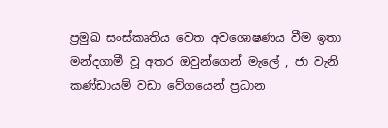ප්‍රමුඛ සංස්කෘතිය වෙත අවශොෂණය වීම ඉතා මන්දගාමී වූ අතර ඔවුන්ගෙන් මැලේ , ජා වැනි කණ්ඩායම් වඩා වේගයෙන් ප්‍රධාන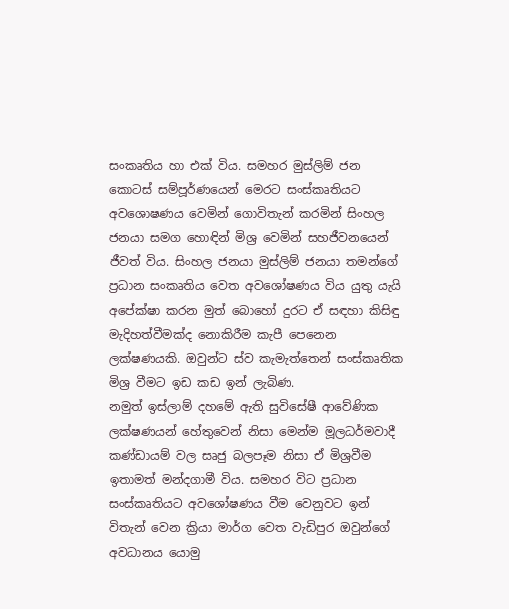සංකෘතිය හා එක් විය. සමහර මුස්ලිම් ජන කොටස් සම්පූර්ණයෙන් මෙරට සංස්කෘතියට අවශොෂණය වෙමින් ගොවිතැන් කරමින් සිංහල ජනයා සමග හොඳින් මිශ්‍ර වෙමින් සහජීවනයෙන් ජීවත් විය. සිංහල ජනයා මුස්ලිම් ජනයා තමන්ගේ ප්‍රධාන සංකෘතිය වෙත අවශෝෂණය විය යුතු යැයි අපේක්ෂා කරන මුත් බොහෝ දුරට ඒ සඳහා කිසිඳු මැදිහත්වීමක්ද නොකිරීම කැපී පෙනෙන ලක්ෂණයකි. ඔවුන්ට ස්ව කැමැත්තෙන් සංස්කෘතික මිශ්‍ර වීමට ඉඩ කඩ ඉන් ලැබිණ.
නමුත් ඉස්ලාම් දහමේ ඇති සුවිසේෂී ආවේණික ලක්ෂණයන් හේතුවෙන් නිසා මෙන්ම මූලධර්මවාදී කණ්ඩායම් වල සෘජු බලපෑම නිසා ඒ මිශ්‍රවීම ඉතාමත් මන්දගාමී විය. සමහර විට ප්‍රධාන සංස්කෘතියට අවශෝෂණය වීම වෙනුවට ඉන් විතැන් වෙන ක්‍රියා මාර්ග වෙත වැඩිපුර ඔවුන්ගේ අවධානය යොමු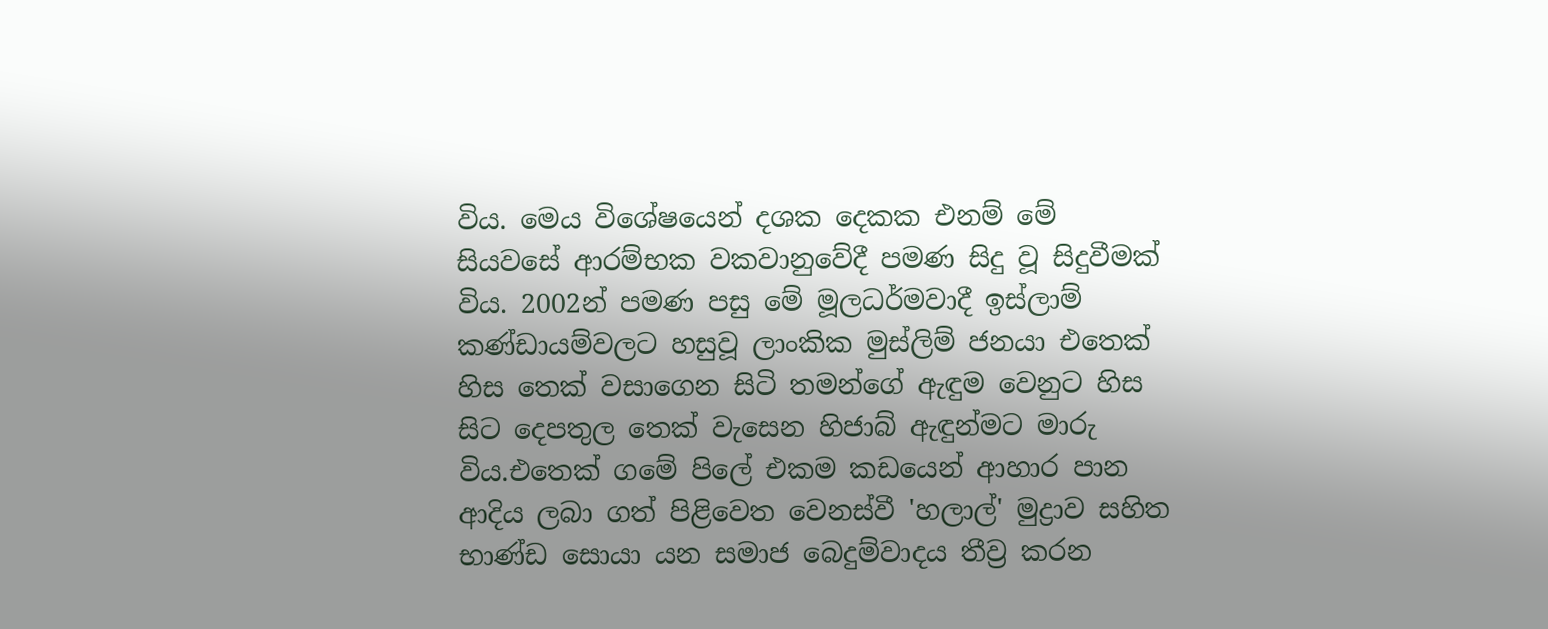විය. මෙය විශේෂයෙන් දශක දෙකක එනම් මේ සියවසේ ආරම්භක වකවානුවේදී පමණ සිදු වූ සිදුවීමක් විය. 2002න් පමණ පසු මේ මූලධර්මවාදී ඉස්ලාම් කණ්ඩායම්වලට හසුවූ ලාංකික මුස්ලිම් ජනයා එතෙක් හිස තෙක් වසාගෙන සිටි තමන්ගේ ඇඳුම වෙනුට හිස සිට දෙපතුල තෙක් වැසෙන හිජාබ් ඇඳුන්මට මාරු විය.එතෙක් ගමේ පිලේ එකම කඩයෙන් ආහාර පාන ආදිය ලබා ගත් පිළිවෙත වෙනස්වී 'හලාල්' මුද්‍රාව සහිත භාණ්ඩ සොයා යන සමාජ බෙදුම්වාදය තීව්‍ර කරන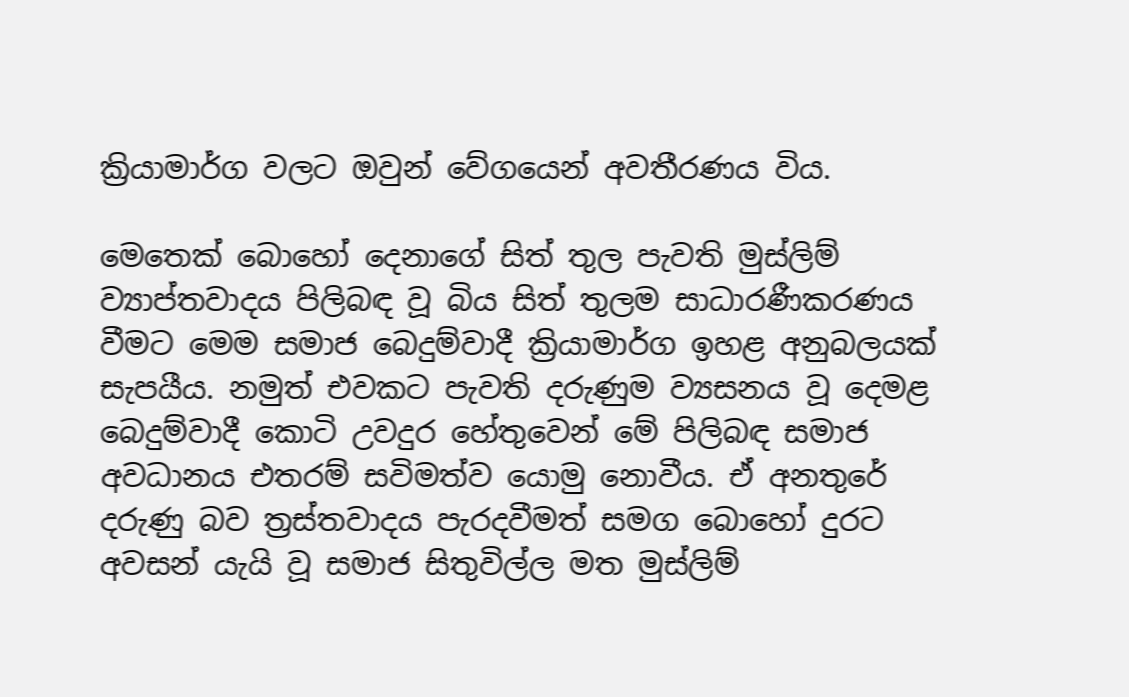ක්‍රියාමාර්ග වලට ඔවුන් වේගයෙන් අවතීරණය විය.

මෙතෙක් බොහෝ දෙනාගේ සිත් තුල පැවති මුස්ලිම් ව්‍යාප්තවාදය පිලිබඳ වූ බිය සිත් තුලම සාධාරණීකරණය වීමට මෙම සමාජ බෙදුම්වාදී ක්‍රියාමාර්ග ඉහළ අනුබලයක් සැපයීය. නමුත් එවකට පැවති දරුණුම ව්‍යසනය වූ දෙමළ බෙදුම්වාදී කොටි උවදුර හේතුවෙන් මේ පිලිබඳ සමාජ අවධානය එතරම් සවිමත්ව යොමු නොවීය. ඒ අනතුරේ දරුණු බව ත්‍රස්තවාදය පැරදවීමත් සමග බොහෝ දුරට අවසන් යැයි වූ සමාජ සිතුවිල්ල මත මුස්ලිම්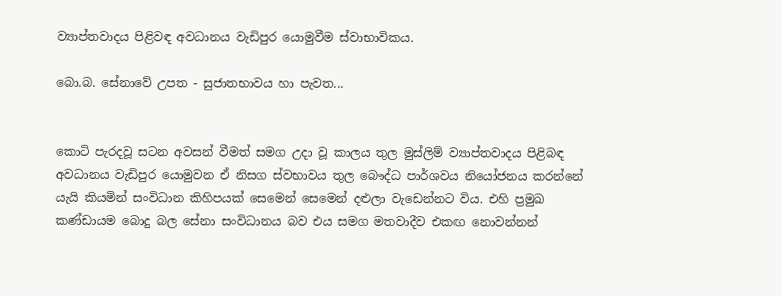ව්‍යාප්තවාදය පිළිවඳ අවධානය වැඩිපුර යොමුවීම ස්වාභාවිකය.

බො.බ. සේනාවේ උපත - සුජාතභාවය හා පැවත...


කොටි පැරදවූ සටන අවසන් වීමත් සමග උදා වූ කාලය තුල මුස්ලිම් ව්‍යාප්තවාදය පිළිබඳ අවධානය වැඩිපුර යොමුවන ඒ නිසග ස්වභාවය තුල බෞද්ධ පාර්ශවය නියෝජනය කරන්නේ යැයි කියමින් සංවිධාන කිහිපයක් සෙමෙන් සෙමෙන් දළුලා වැඩෙන්නට විය. එහි ප්‍රමුඛ කණ්ඩායම බොදු බල සේනා සංවිධානය බව එය සමග මතවාදීව එකඟ නොවන්නන්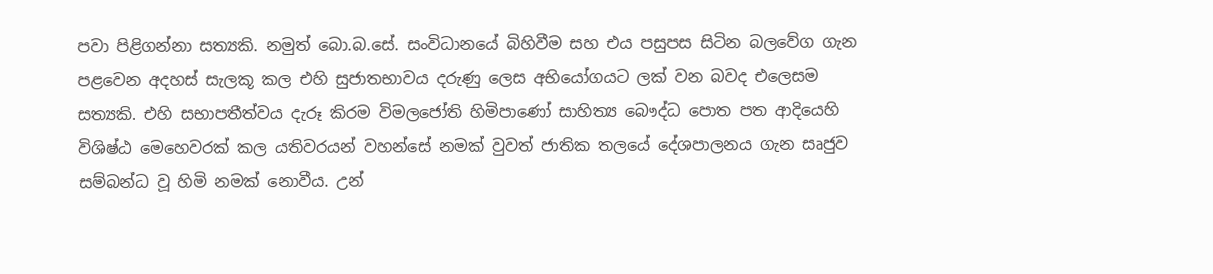පවා පිළිගන්නා සත්‍යකි. නමුත් බො.බ.සේ. සංවිධානයේ බිහිවීම සහ එය පසුපස සිටින බලවේග ගැන පළවෙන අදහස් සැලකූ කල එහි සුජාතභාවය දරුණු ලෙස අභියෝගයට ලක් වන බවද එලෙසම සත්‍යකි. එහි සභාපතීත්වය දැරූ කිරම විමලජෝති හිමිපාණෝ සාහිත්‍ය බෞද්ධ පොත පත ආදියෙහි විශිෂ්ඨ මෙහෙවරක් කල යතිවරයන් වහන්සේ නමක් වුවත් ජාතික තලයේ දේශපාලනය ගැන සෘජුව සම්බන්ධ වූ හිමි නමක් නොවීය. උන්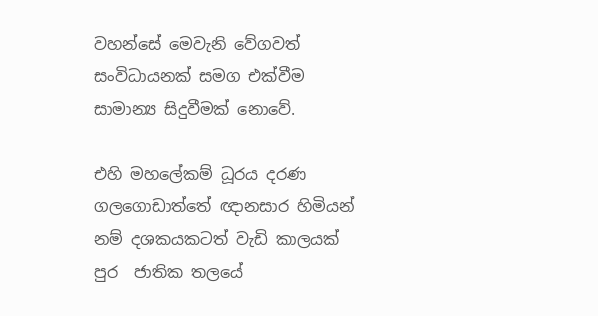වහන්සේ මෙවැනි වේගවත් සංවිධායනක් සමග එක්වීම සාමාන්‍ය සිදුවීමක් නොවේ.

එහි මහලේකම් ධූරය දරණ ගලගොඩාත්තේ ඥානසාර හිමියන් නම් දශකයකටත් වැඩි කාලයක් පුර  ජාතික තලයේ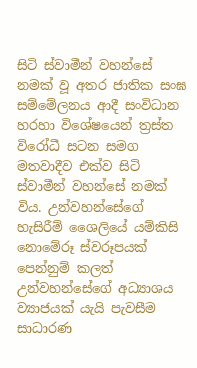සිටි ස්වාමීන් වහන්සේ නමක් වූ අතර ජාතික සංඝ සම්මේලනය ආදී සංවිධාන හරහා විශේෂයෙන් ත්‍රස්ත විරෝධී සටන සමග මතවාදීව එක්ව සිටි ස්වාමීන් වහන්සේ නමක් විය. උන්වහන්සේගේ හැසිරීම් ශෛලියේ යම්කිසි නොමේරූ ස්වරූපයක් පෙන්නුම් කලත් උන්වහන්සේගේ අධ්‍යාශය ව්‍යාජයක් යැයි පැවසීම සාධාරණ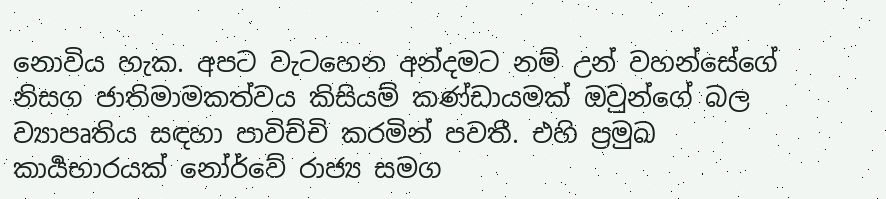නොවිය හැක. අපට වැටහෙන අන්දමට නම් උන් වහන්සේගේ නිසග ජාතිමාමකත්වය කිසියම් කණ්ඩායමක් ඔවුන්ගේ බල ව්‍යාපෘතිය සඳහා පාවිච්චි කරමින් පවතී. එහි ප්‍රමුඛ කාර්‍යභාරයක් නෝර්වේ රාජ්‍ය සමග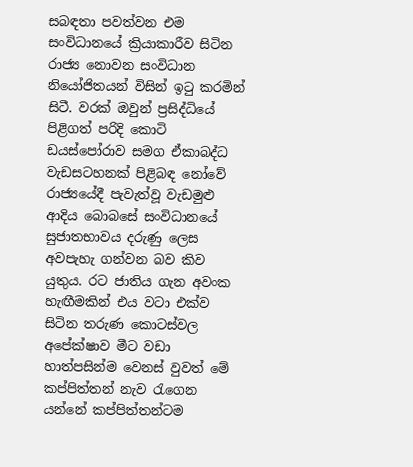සබඳතා පවත්වන එම සංවිධානයේ ක්‍රියාකාරීව සිටින රාජ්‍ය නොවන සංවිධාන නියෝජිතයන් විසින් ඉටු කරමින් සිටී. වරක් ඔවුන් ප්‍රසිද්ධියේ පිළිගත් පරිදි කොටි ඩයස්පෝරාව සමග ඒකාබද්ධ වැඩසටහනක් පිළිබඳ නෝවේ රාජ්‍යයේදී පැවැත්වූ වැඩමුළු ආදිය බොබසේ සංවිධානයේ සුජාතභාවය දරුණු ලෙස අවපැහැ ගන්වන බව කිව යුතුය. රට ජාතිය ගැන අවංක හැඟීමකින් එය වටා එක්ව සිටින තරුණ කොටස්වල අපේක්ෂාව මීට වඩා හාත්පසින්ම වෙනස් වුවත් මේ කප්පිත්තන් නැව රැගෙන යන්නේ කප්පිත්තන්ටම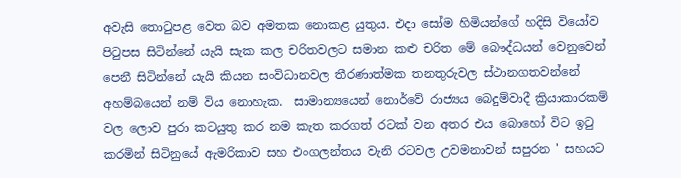අවැසි තොටුපළ වෙත බව අමතක නොකළ යුතුය. එදා සෝම හිමියන්ගේ හදිසි වියෝව පිටුපස සිටින්නේ යැයි සැක කල චරිතවලට සමාන කළු චරිත මේ බෞද්ධයන් වෙනුවෙන් පෙනී සිටින්නේ ‍යැයි කියන සංවිධානවල තීරණාත්මක තනතුරුවල ස්ථානගතවන්නේ අහම්බයෙන් නම් විය නොහැක.  සාමාන්‍යයෙන් නොර්වේ රාජ්‍යය බෙදුම්වාදී ක්‍රියාකාරකම් වල ලොව පුරා කටයුතු කර නම කැත කරගත් රටක් වන අතර එය බොහෝ විට ඉටු කරමින් සිටිනුයේ ඇමරිකාව සහ එංගලන්තය වැනි රටවල උවමනාවන් සපුරන ' සහයට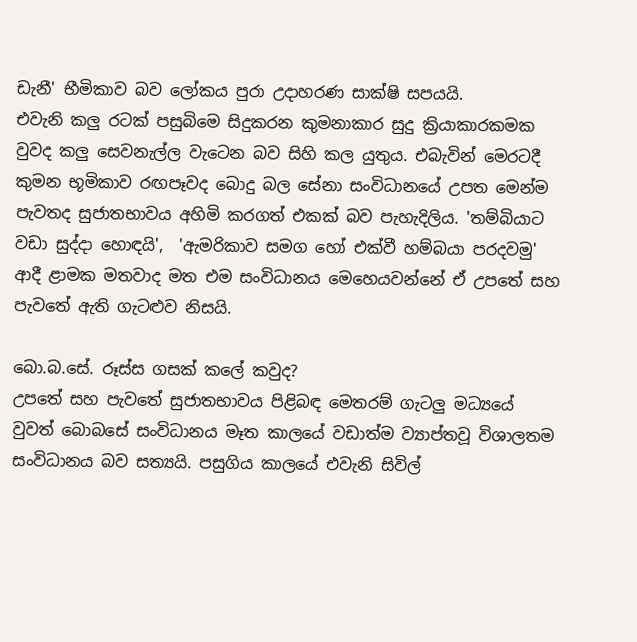ඩැනී' භීමිකාව බව ලෝකය පුරා උදාහරණ සාක්ෂි සපයයි.
එවැනි කලු රටක් පසුබිමෙ සිදුකරන කුමනාකාර සුදු ක්‍රියාකාරකමක වුවද කලු සෙවනැල්ල වැටෙන බව සිහි කල යුතුය. එබැවින් මෙරටදී කුමන භූමිකාව රඟපෑවද බොදු බල සේනා සංවිධානයේ උපත මෙන්ම පැවතද සුජාතභාවය අහිමි කරගත් එකක් බව පැහැදිලිය. 'තම්බියාට වඩා සුද්දා හොඳයි',  'ඇමරිකාව සමග හෝ එක්වී හම්බයා පරදවමු' ආදී ළාමක මතවාද මත එම සංවිධානය මෙහෙයවන්නේ ඒ උපතේ සහ පැවතේ ඇති ගැටළුව නිසයි.

බො.බ.සේ. රූස්ස ගසක් කලේ කවුද?
උපතේ සහ පැවතේ සුජාතභාවය පිළිබඳ මෙතරම් ගැටලු මධ්‍යයේ වුවත් බොබසේ සංවිධානය මෑත කාලයේ වඩාත්ම ව්‍යාප්තවූ විශාලතම සංවිධානය බව සත්‍යයි. පසුගිය කාලයේ එවැනි සිවිල්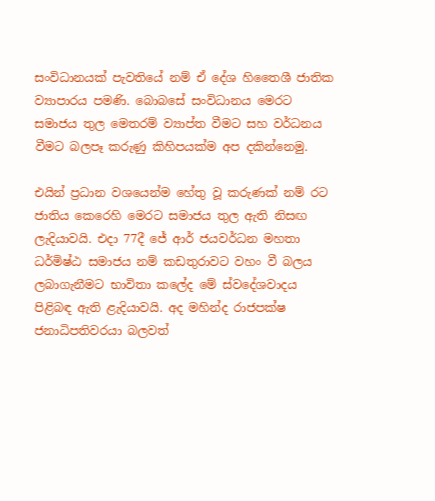සංවිධානයක් පැවතියේ නම් ඒ දේශ හිතෛශී ජාතික ව්‍යාපාරය පමණි. බොබසේ සංවිධානය මෙරට සමාජය තුල මෙතරම් ව්‍යාප්ත වීමට සහ වර්ධනය වීමට බලපෑ කරුණු කිහිපයක්ම අප දකින්නෙමු.

එයින් ප්‍රධාන වශයෙන්ම හේතු වූ කරුණක් නම් රට ජාතිය කෙරෙහි මෙරට සමාජය තුල ඇති නිසඟ ලැදියාවයි. එදා 77දී ජේ ආර් ජයවර්ධන මහතා ධර්මිෂ්ඨ සමාජය නම් කඩතුරාවට වහං වී බලය ලබාගැනීමට භාවිතා කලේද මේ ස්වදේශවාදය පිළිබඳ ඇති ළැදියාවයි. අද මහින්ද රාජපක්ෂ ජනාධිපතිවරයා බලවත්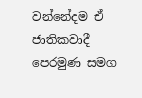වන්නේදම ඒ ජාතිකවාදී පෙරමුණ සමග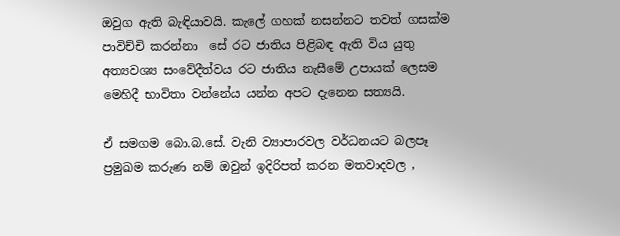ඔවුග ඇති බැඳියාවයි. කැලේ ගහක් නසන්නට තවත් ගසක්ම පාවිච්චි කරන්නා  සේ රට ජාතිය පිළිබඳ ඇති විය යුතු අත්‍යවශ්‍ය සංවේදීත්වය රට ජාතිය නැසීමේ උපායක් ලෙසම මෙහිදී භාවිතා වන්නේය යන්න අපට දැනෙන සත්‍යයි.

ඒ සමගම බො.බ.සේ. වැනි ව්‍යාපාරවල වර්ධනයට බලපෑ ප්‍රමුඛම කරුණ නම් ඔවුන් ඉදිරිපත් කරන මතවාදවල ,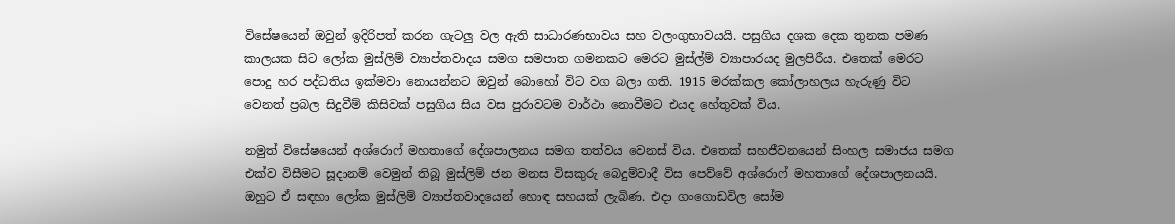විසේෂයෙන් ඔවුන් ඉදිරිපත් කරන ගැටලු වල ඇති සාධාරණභාවය සහ වලංගුභාවයයි. පසුගිය දශක දෙක තුනක පමණ කාලයක සිට ලෝක මුස්ලිම් ව්‍යාප්තවාදය සමග සමපාත ගමනකට මෙරට මුස්ල්ම් ව්‍යාපාරයද මුලපිරීය. එතෙක් මෙරට පොදු හර පද්ධතිය ඉක්මවා නොයන්නට ඔවුන් බොහෝ විට වග බලා ගති. 1915 මරක්කල කෝලාහලය හැරුණු විට වෙනත් ප්‍රබල සිදුවීම් කිසිවක් පසුගිය සිය වස පුරාවටම වාර්ථා නොවීමට එයද හේතුවක් විය.

නමුත් විසේෂයෙන් අශ්රොෆ් මහතාගේ දේශපාලනය සමග තත්වය වෙනස් විය. එතෙක් සහජීවනයෙන් සිංහල සමාජය සමග එක්ව විසීමට සූදානම් වෙමුන් තිබූ මුස්ලිම් ජන මනස විසකුරු බෙදුම්වාදී විස පෙව්වේ අශ්රොෆ් මහතාගේ දේශපාලනයයි. ඔහුට ඒ සඳහා ලෝක මුස්ලිම් ව්‍යාප්තවාදයෙන් හොඳ සහයක් ලැබිණ. එදා ගංගොඩවිල සෝම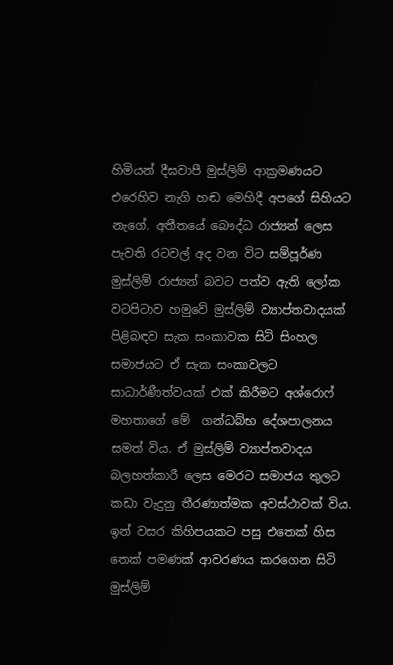හිමියන් දීඝවාපී මුස්ලිම් ආක්‍රමණයට එරෙහිව නැගි හඬ මෙහිදී අපගේ සිහියට නැගේ. අතීතයේ බෞද්ධ රාජ්‍යන් ලෙස පැවති රටවල් අද වන විට සම්පූර්ණ මුස්ලිම් රාජ්‍යන් බවට පත්ව ඇති ලෝක වටපිටාව හමුවේ මුස්ලිම් ව්‍යාප්තවාදයක් පිළිබඳව සැක සංකාවක සිටි සිංහල සමාජයට ඒ සැක සංකාවලට සාධාර්ණීත්වයක් එක් කිරීමට අශ්රොෆ් මහතාගේ මේ  ගන්ධබ්භ දේශපාලනය සමත් විය. ඒ මුස්ලිම් ව්‍යාප්තවාදය බලහත්කාරී ලෙස මෙරට සමාජය තුලට කඩා වැදුනු තීරණාත්මක අවස්ථාවක් විය. ඉන් වසර කිහිපයකට පසු එතෙක් හිස තෙක් පමණක් ආවරණය කරගෙන සිටි මුස්ලිම්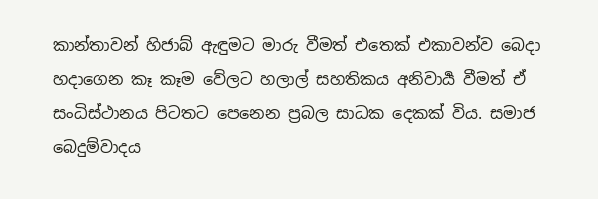කාන්තාවන් හිජාබ් ඇඳුමට මාරු වීමත් එතෙක් එකාවන්ව බෙදා හදාගෙන කෑ කෑම වේලට හලාල් සහතිකය අනිවාර්‍ය වීමත් ඒ සංධිස්ථානය පිටතට පෙනෙන ප්‍රබල සාධක දෙකක් විය. සමාජ බෙදුම්වාදය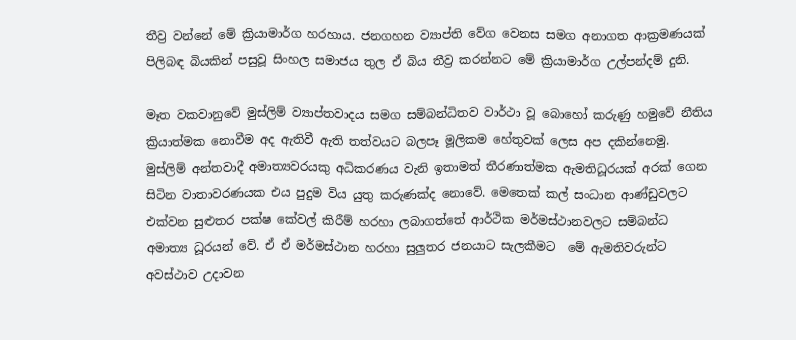තීව්‍ර වන්නේ මේ ක්‍රියාමාර්ග හරහාය. ජනගහන ව්‍යාප්ති වේග වෙනස සමග අනාගත ආක්‍රමණයක් පිලිබඳ බියකින් පසුවූ සිංහල සමාජය තුල ඒ බිය තීව්‍ර කරන්නට මේ ක්‍රියාමාර්ග උල්පන්දම් දුනි.

මෑත වකවානුවේ මුස්ලිම් ව්‍යාප්තවාදය සමග සම්බන්ධිතව වාර්ථා වූ බොහෝ කරුණු හමුවේ නීතිය ක්‍රියාත්මක නොවීම අද ඇතිවී ඇති තත්වයට බලපෑ මූලිකම හේතුවක් ලෙස අප දකින්නෙමු.  මුස්ලිම් අන්තවාදී අමාත්‍යවරයකු අධිකරණය වැනි ඉතාමත් තීරණාත්මක ඇමතිධූරයක් අරක් ගෙන සිටින වාතාවරණයක එය පුදුම විය යුතු කරුණක්ද නොවේ. මෙතෙක් කල් සංධාන ආණ්ඩුවලට එක්වන සුළුතර පක්ෂ කේවල් කිරීම් හරහා ලබාගත්තේ ආර්ථික මර්මස්ථානවලට සම්බන්ධ අමාත්‍ය ධූරයන් වේ. ඒ ඒ මර්මස්ථාන හරහා සුලුතර ජනයාට සැලකීමට  මේ ඇමතිවරුන්ට අවස්ථාව උදාවන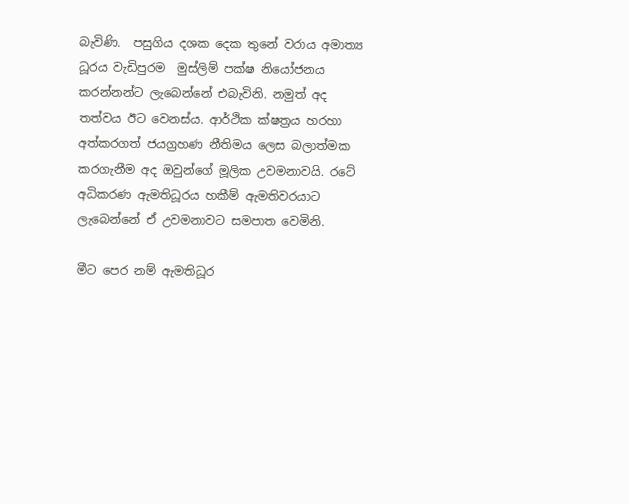බැවිණි.  පසුගිය දශක දෙක තුනේ වරාය අමාත්‍ය ධූරය වැඩිපුරම  මුස්ලිම් පක්ෂ නියෝජනය කරන්නන්ට ලැබෙන්නේ එබැවිනි. නමුත් අද තත්වය ඊට වෙනස්ය. ආර්ථික ක්ෂත්‍රය හරහා අත්කරගත් ජයග්‍රහණ නීතිමය ලෙස බලාත්මක කරගැනීම අද ඔවුන්ගේ මූලික උවමනාවයි. රටේ අධිකරණ ඇමතිධූරය හකීම් ඇමතිවරයාට ලැබෙන්නේ ඒ උවමනාවට සමපාත වෙමිනි.

මීට පෙර නම් ඇමතිධූර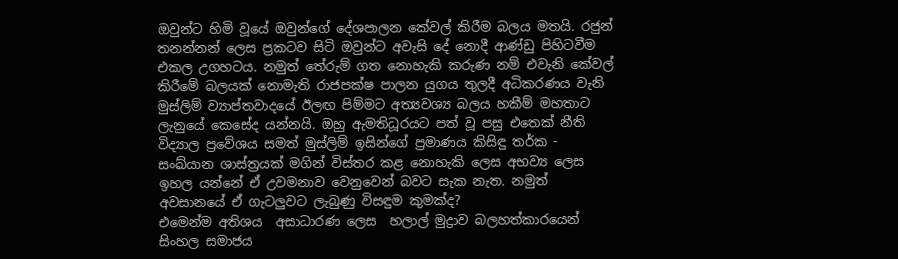ඔවුන්ට හිමි වූයේ ඔවුන්ගේ දේශපාලන කේවල් කිරීම බලය මතයි. රජුන් තනන්නන් ලෙස ප්‍රකටව සිටි ඔවුන්ට අවැසි දේ නොදී ආණ්ඩු පිහිටවීම එකල උගහටය. නමුත් තේරුම් ගත නොහැකි කරුණ නම් එවැනි කේවල් කිරීමේ බලයක් නොමැති රාජපක්ෂ පාලන යුගය තුලදී අධිකරණය වැනි මුස්ලිම් ව්‍යාප්තවාදයේ ඊලඟ පිම්මට අත්‍යවශ්‍ය බලය හකීම් මහතාට ලැනුයේ කෙසේද යන්නයි. ඔහු ඇමතිධූරයට පත් වූ පසු එතෙක් නීති විද්‍යාල ප්‍රවේශය සමත් මුස්ලිම් ඉසින්ගේ ප්‍රමාණය කිසිඳු තර්ක - සංඛ්යාන ශාස්ත්‍රයක් මගින් විස්තර කළ නොහැකි ලෙස අභව්‍ය ලෙස ඉහල යන්නේ ඒ උවමනාව වෙනුවෙන් බවට සැක නැත. නමුත් අවසානයේ ඒ ගැටලුවට ලැබුණු විසඳුම කුමක්ද?
එමෙන්ම අතිශය  අසාධාරණ ලෙස  හලාල් මුද්‍රාව බලහත්කාරයෙන් සිංහල සමාජය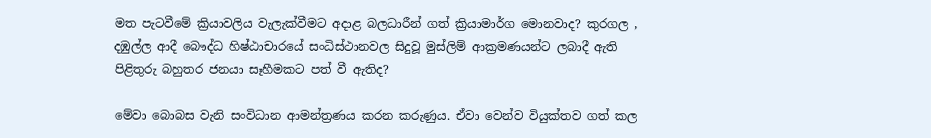මත පැටවීමේ ක්‍රියාවලිය වැලැක්වීමට අදාළ බලධාරීන් ගත් ක්‍රියාමාර්ග මොනවාද? කුරගල , දඹුල්ල ආදී බෞද්ධ හිෂ්ඨාචාරයේ සංධිස්ථානවල සිදුවූ මුස්ලිම් ආක්‍රමණයන්ට ලබාදී ඇති පිළිතුරු බහුතර ජනයා සෑහීමකට පත් වී ඇතිද?

මේවා බොබස වැනි සංවිධාන ආමන්ත්‍රණය කරන කරුණුය. ඒවා වෙන්ව වියුක්තව ගත් කල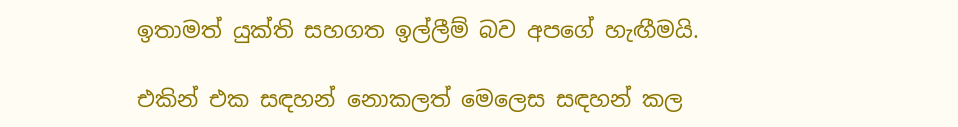ඉතාමත් යුක්ති සහගත ඉල්ලීම් බව අපගේ හැඟීමයි.

එකින් එක සඳහන් නොකලත් මෙලෙස සඳහන් කල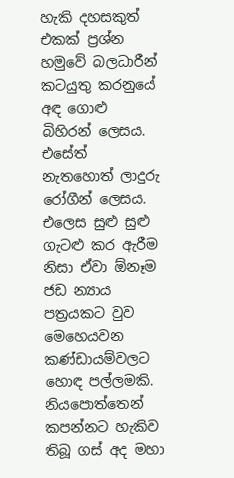හැකි දහසකුත් එකක් ප්‍රශ්න හමුවේ බලධාරීන් කටයුතු කරනුයේ අඳ ගොළු බිහිරන් ලෙසය. එසේත් නැතහොත් ලාදුරු රෝගීන් ලෙසය. එලෙස සුළු සුළු ගැටළු කර ඇරීම නිසා ඒවා ඕනෑම ජඩ න්‍යාය පත්‍රයකට වුව මෙහෙයවන කණ්ඩායම්වලට හොඳ පල්ලමකි. නියපොත්තෙන් කපන්නට හැකිව තිබූ ගස් අද මහා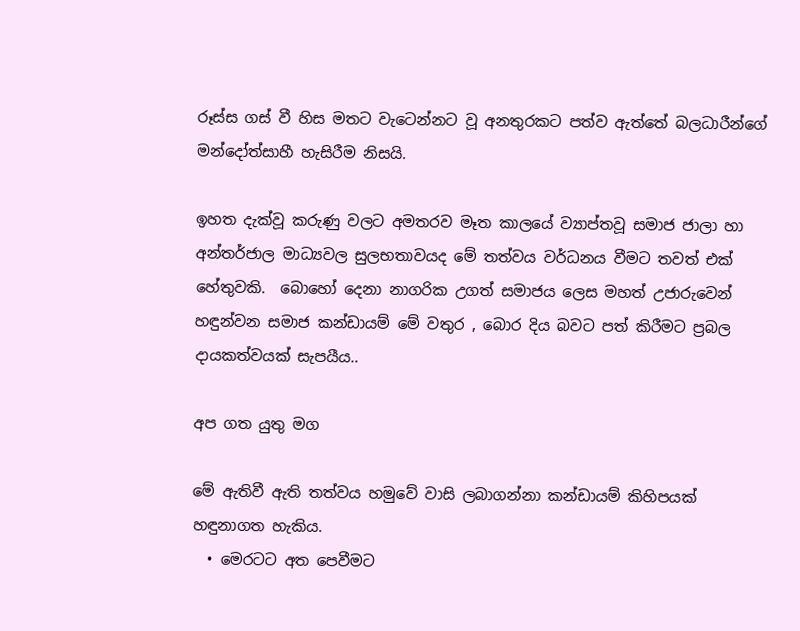රූස්ස ගස් වී හිස මතට වැටෙන්නට වූ අනතුරකට පත්ව ඇත්තේ බලධාරීන්ගේ මන්දෝත්සාහී හැසිරීම නිසයි.

ඉහත දැක්වූ කරුණු වලට අමතරව මෑත කාලයේ ව්‍යාප්තවූ සමාජ ජාලා හා අන්තර්ජාල මාධ්‍යවල සුලභතාවයද මේ තත්වය වර්ධනය වීමට තවත් එක් හේතුවකි.  බොහෝ දෙනා නාගරික උගත් සමාජය ලෙස මහත් උජාරුවෙන් හඳුන්වන සමාජ කන්ඩායම් මේ වතුර , බොර දිය බවට පත් කිරීමට ප්‍රබල දායකත්වයක් සැපයීය..

අප ගත යුතු මග

මේ ඇතිවී ඇති තත්වය හමුවේ වාසි ලබාගන්නා කන්ඩායම් කිහිපයක් හඳුනාගත හැකිය.
  • මෙරටට අත පෙවීමට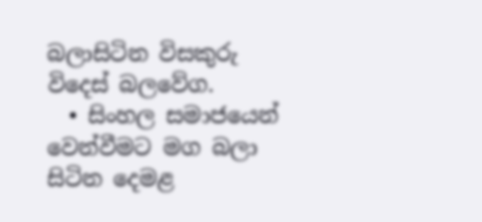බලාසිටින විසකුරු විදෙස් බලවේග.
  • සිංහල සමාජයෙන් වෙන්වීමට මග බලා සිටින දෙමළ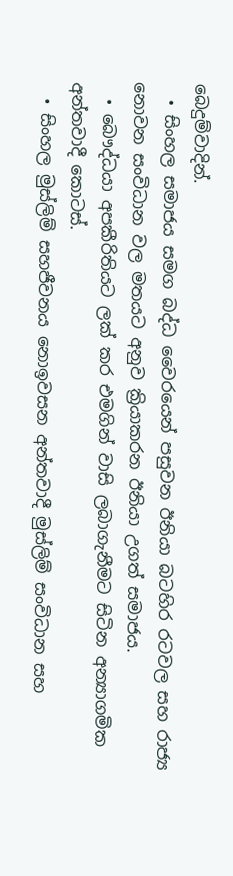බෙදුම්වාදින්.
  • සිංහල සමාජය සමග බද්ධ වෛරයෙන් පසුවන ඊනියා බටහිර රටවල සහ රාජ්‍ය නොවන සංවිධාන වල මතයට අනුව ක්‍රියාකරන ඊනියා උගත් සමාජය.
  • බෞද්ධයා අපකීරිතියට ලක් කර එමගින් වාසි ලබාගැනීමට සිටින අන්‍යාගමික අන්තවාදී කොටස්.
  • සිංහල මුස්ලිම් සහජීවනය නොඉවසන අන්තවාදී මුස්ලිම් සංවිධාන සහ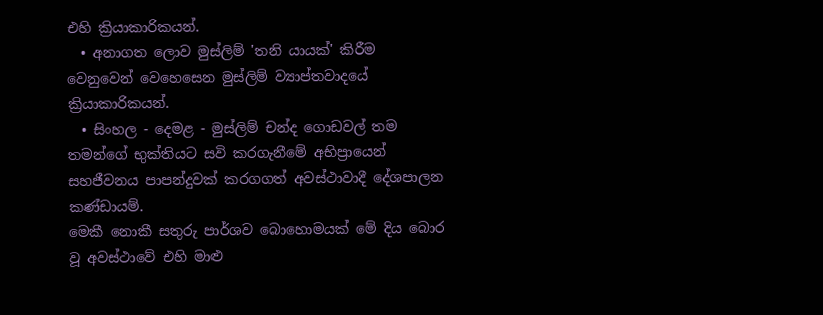එහි ක්‍රියාකාරිකයන්.
  • අනාගත ලොව මුස්ලිම් 'තනි යායක්' කිරීම වෙනුවෙන් වෙහෙසෙන මුස්ලිම් ව්‍යාප්තවාදයේ ක්‍රියාකාරිකයන්.
  • සිංහල - දෙමළ - මුස්ලිම් චන්ද ගොඩවල් තම තමන්ගේ භුක්තියට සවි කරගැනීමේ අභිප්‍රායෙන් සහජීවනය පාපන්දුවක් කරගගත් අවස්ථාවාදී දේශපාලන කණ්ඩායම්.
මෙකී නොකී සතුරු පාර්ශව බොහොමයක් මේ දිය බොර වූ අවස්ථාවේ එහි මාළු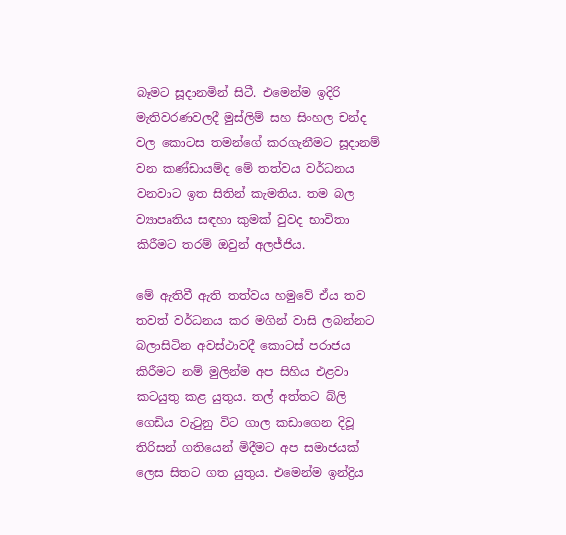බෑමට සූදානමින් සිටී. එමෙන්ම ඉදිරි මැතිවරණවලදී මුස්ලිම් සහ සිංහල චන්ද වල කොටස තමන්ගේ කරගැනීමට සූදානම් වන කණ්ඩායම්ද මේ තත්වය වර්ධනය වනවාට ඉත සිතින් කැමතිය. තම බල ව්‍යාපෘතිය සඳහා කුමක් වුවද භාවිතා කිරීමට තරම් ඔවුන් අලජ්ජිය.

මේ ඇතිවී ඇති තත්වය හමුවේ ඒය තව තවත් වර්ධනය කර මගින් වාසි ලබන්නට බලාසිටින අවස්ථාවදී කොටස් පරාජය කිරීමට නම් මුලින්ම අප සිහිය එළවා කටයුතු කළ යුතුය. තල් අත්තට බ්ලි ගෙඩිය වැටුනු විට ගාල කඩාගෙන දිවූ තිරිසන් ගතියෙන් මිදීමට අප සමාජයක් ලෙස සිතට ගත යුතුය. එමෙන්ම ඉන්ද්‍රිය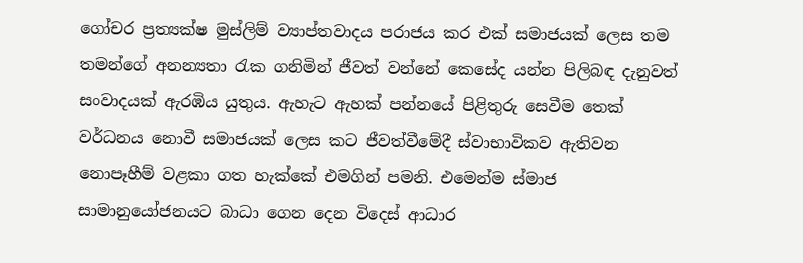ගෝචර ප්‍රත්‍යක්ෂ මුස්ලිම් ව්‍යාප්තවාදය පරාජය කර එක් සමාජයක් ලෙස තම තමන්ගේ අනන්‍යතා රැක ගනිමින් ජීවත් වන්නේ කෙසේද යන්න පිලිබඳ දැනුවත් සංවාදයක් ඇරඹිය යුතුය. ඇහැට ඇහක් පන්නයේ පිළිතුරු සෙවීම තෙක්  වර්ධනය නොවී සමාජයක් ලෙස කට ජීවත්වීමේදී ස්වාභාවිකව ඇතිවන නොපෑහීම් වළකා ගත හැක්කේ එමගින් පමනි. එමෙන්ම ස්මාජ සාමානුයෝජනයට බාධා ගෙන දෙන විදෙස් ආධාර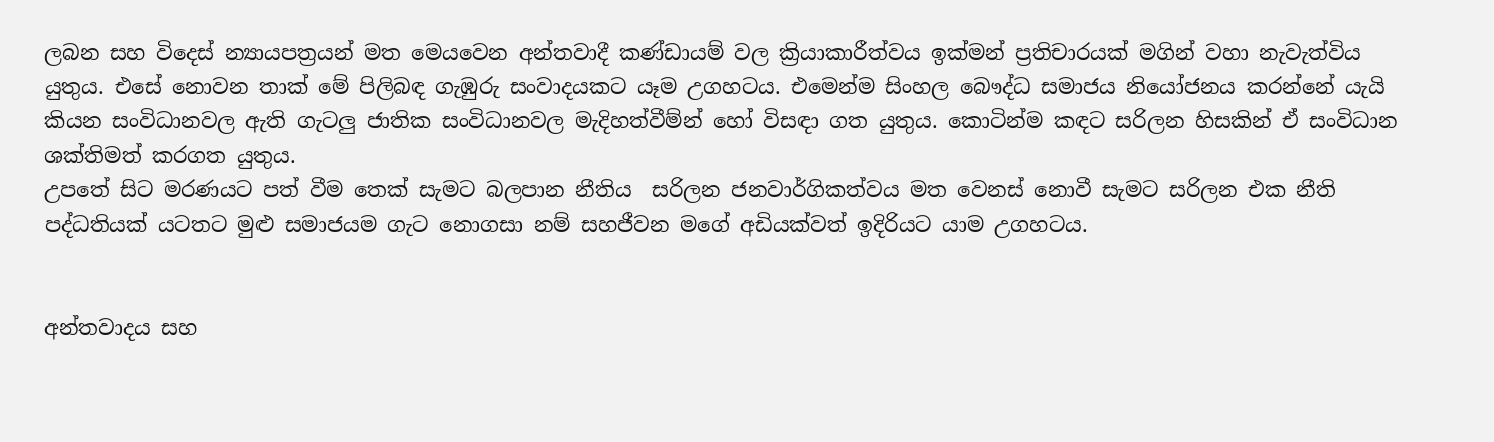ලබන සහ විදෙස් න්‍යායපත්‍රයන් මත මෙයවෙන අන්තවාදී කණ්ඩායම් වල ක්‍රියාකාරීත්වය ඉක්මන් ප්‍රතිචාරයක් මගින් වහා නැවැත්විය යුතුය. එසේ නොවන තාක් මේ පිලිබඳ ගැඹුරු සංවාදයකට යෑම උගහටය. එමෙන්ම සිංහල බෞද්ධ සමාජය නියෝජනය කරන්නේ ‍යැයි කියන සංවිධානවල ඇති ගැටලු ජාතික සංවිධානවල මැදිහත්වීම්න් හෝ විසඳා ගත යුතුය. කොටින්ම කඳට සරිලන හිසකින් ඒ සංවිධාන ශක්තිමත් කරගත යුතුය.
උපතේ සිට මරණයට පත් වීම තෙක් සැමට බලපාන නීතිය  සරිලන ජනවාර්ගිකත්වය මත වෙනස් නොවී සැමට සරිලන එක නීති පද්ධතියක් යටතට මුළු සමාජයම ගැට නොගසා නම් සහජීවන මගේ අඩියක්වත් ඉදිරියට යාම උගහටය.


අන්තවාදය සහ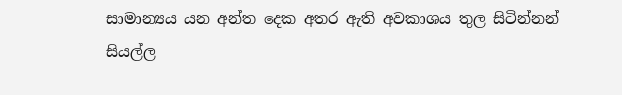සාමාන්‍යය යන අන්ත දෙක අතර ඇති අවකාශය තුල සිටින්නන් සියල්ල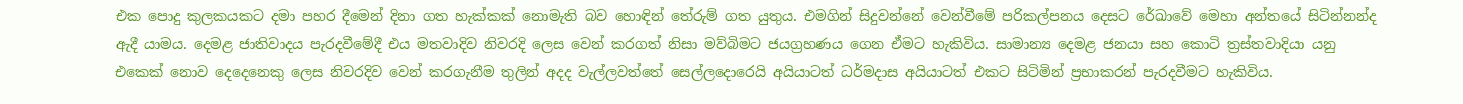එක පොදු කුලකයකට දමා පහර දීමෙන් දිනා ගත හැක්කක් නොමැති බව හොඳින් තේරුම් ගත යුතුය. එමගින් සිදුවන්නේ වෙන්වීමේ පරිකල්පනය දෙසට රේඛාවේ මෙහා අන්තයේ සිටින්නන්ද ඇදී යාමය. දෙමළ ජාතිවාදය පැරදවීමේදී එය මතවාදිව නිවරදි ලෙස වෙන් කරගත් නිසා මව්බිමට ජයග්‍රහණය ගෙන ඒමට හැකිවිය. සාමාන්‍ය දෙමළ ජනයා සහ කොටි ත්‍රස්තවාදියා යනු එකෙක් නොව දෙදෙනෙකු ලෙස නිවරදිව වෙන් කරගැනීම තුලින් අදද වැල්ලවත්තේ සෙල්ලදොරෙයි අයියාටත් ධර්මදාස අයියාටත් එකට සිටිමින් ප්‍රභාකරන් පැරදවීමට හැකිවිය.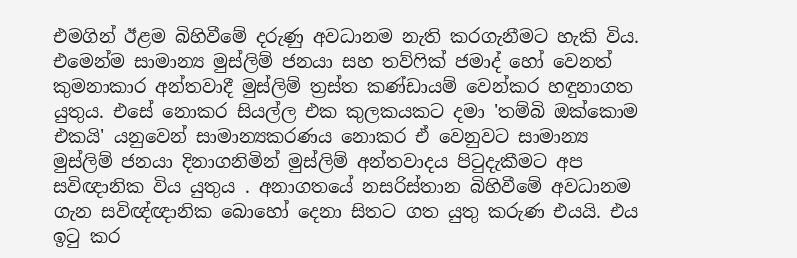එමගින් ඊළම බිහිවීමේ දරුණු අවධානම නැති කරගැනීමට හැකි විය. එමෙන්ම සාමාන්‍ය මුස්ලිම් ජනයා සහ තව්ෆික් ජමාද් හෝ වෙනත් කුමනාකාර අන්තවාදී මුස්ලිම් ත්‍රස්ත කණ්ඩායම් වෙන්කර හඳුනාගත යුතුය. එසේ නොකර සියල්ල එක කුලකයකට දමා 'තම්බි ඔක්කොම එකයි' යනුවෙන් සාමාන්‍යකරණය නොකර ඒ වෙනුවට සාමාන්‍ය මුස්ලිම් ජනයා දිනාගනිමින් මුස්ලිම් අන්තවාදය පිටුදැකීමට අප සවිඥානික විය යුතුය . අනාගතයේ නසරිස්තාන බිහිවීමේ අවධානම ගැන සවිඥ්ඥානික බොහෝ දෙනා සිතට ගත යුතු කරුණ එයයි. එය ඉටු කර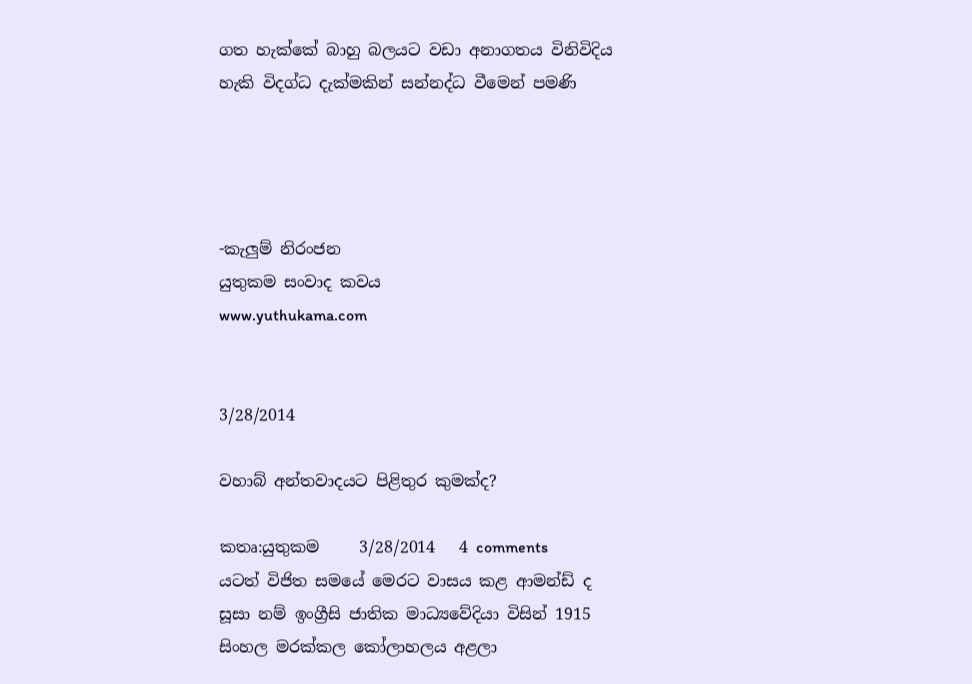ගත හැක්කේ බාහු බලයට වඩා අනාගතය විනිවිදිය හැකි විදග්ධ දැක්මකින් සන්නද්ධ වීමෙන් පමණි




-කැලුම් නිරංජන
යුතුකම සංවාද කවය
www.yuthukama.com


3/28/2014

වහාබ් අන්තවාදයට පිළිතුර කුමක්ද?

කතෘ:යුතුකම     3/28/2014   4 comments
යටත් විජිත සමයේ මෙරට වාසය කළ ආමන්ඩ් ද සූසා නම් ඉංග්‍රීසි ජාතික මාධ්‍යවේදියා විසින් 1915 සිංහල මරක්කල කෝලාහලය අළලා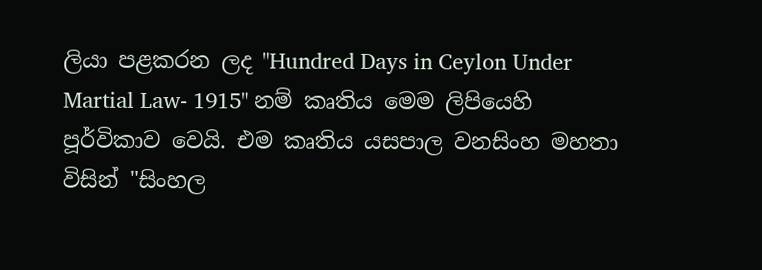ලියා පළකරන ලද "Hundred Days in Ceylon Under Martial Law- 1915" නම් කෘතිය මෙම ලිපියෙහි පූර්විකාව වෙයි. එම කෘතිය යසපාල වනසිංහ මහතා විසින් "සිංහල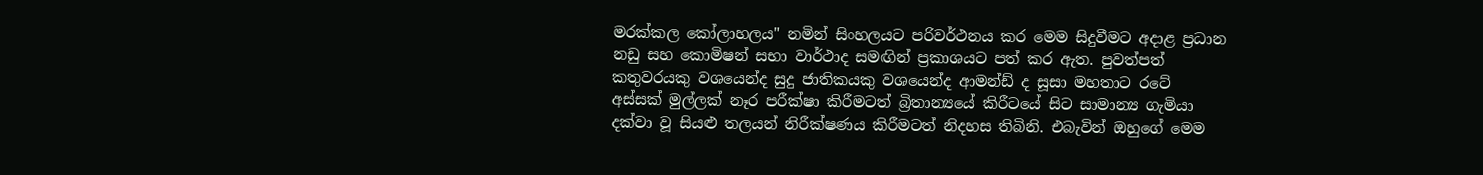මරක්කල කෝලාහලය" නමින් සිංහලයට පරිවර්ථනය කර මෙම සිදුවීමට අදාළ ප්‍රධාන නඩු සහ කොමිෂන් සභා වාර්ථාද සමඟින් ප්‍රකාශයට පත් කර ඇත. පුවත්පත් කතුවරයකු වශයෙන්ද සුදු ජාතිකයකු වශයෙන්ද ආමන්ඩ් ද සූසා මහතාට රටේ අස්සක් මුල්ලක් නෑර පරීක්ෂා කිරීමටත් බ්‍රිතාන්‍යයේ කිරීටයේ සිට සාමාන්‍ය ගැමියා දක්වා වූ සියළු තලයන් නිරීක්ෂණය කිරීමටත් නිදහස තිබිනි. එබැවින් ඔහුගේ මෙම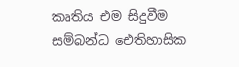කෘතිය එම සිදුවීම සම්බන්ධ ඓතිහාසික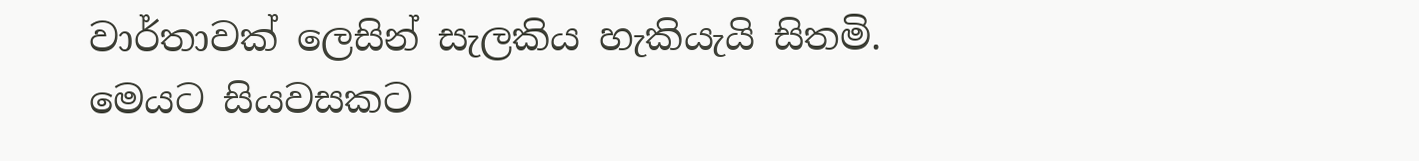වාර්තාවක් ලෙසින් සැලකිය හැකියැයි සිතමි. මෙයට සියවසකට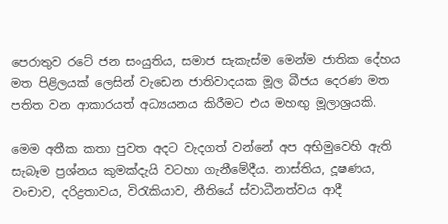පෙරාතුව රටේ ජන සංයුතිය, සමාජ සැකැස්ම මෙන්ම ජාතික දේහය මත පිළිලයක් ලෙසින් වැඩෙන ජාතිවාදයක මූල බීජය දෙරණ මත පතිත වන ආකාරයත් අධ්‍යයනය කිරීමට එය මහඟු මූලාශ්‍රයකි.

මෙම අතීක කතා පුවත අදට වැදගත් වන්නේ අප අභිමුවෙහි ඇති සැබෑම ප්‍රශ්නය කුමක්දැයි වටහා ගැනීමේදීය. නාස්තිය, දූෂණය, වංචාව, දරිද්‍රතාවය, විරැකියාව, නීතියේ ස්වාධීනත්වය ආදී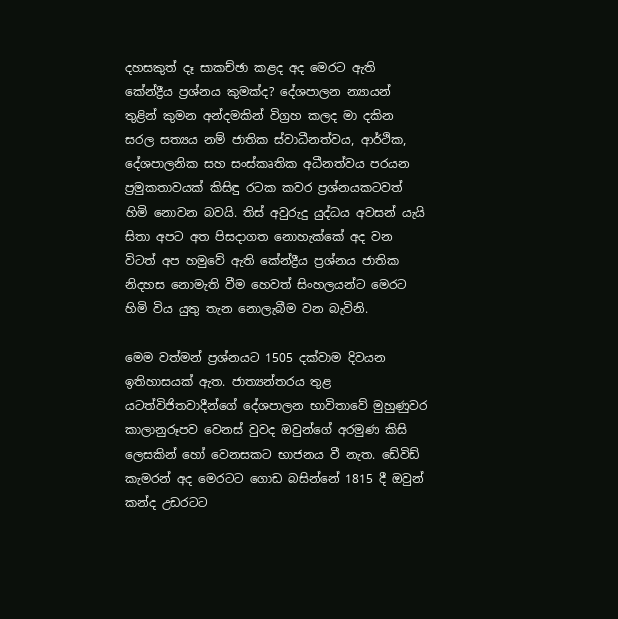දහසකුත් දෑ සාකච්ඡා කළද අද මෙරට ඇති කේන්ද්‍රීය ප්‍රශ්නය කුමක්ද? දේශපාලන න්‍යායන් තුළින් කුමන අන්දමකින් විග්‍රහ කලද මා දකින සරල සත්‍යය නම් ජාතික ස්වාධීනත්වය, ආර්ථික, දේශපාලනික සහ සංස්කෘතික අධීනත්වය පරයන ප්‍රමුකතාවයක් කිසිඳු රටක කවර ප්‍රශ්නයකටවත් හිමි නොවන බවයි. තිස් අවුරුදු යුද්ධය අවසන් යැයි සිතා අපට අත පිසදාගත නොහැක්කේ අද වන විටත් අප හමුවේ ඇති කේන්ද්‍රීය ප්‍රශ්නය ජාතික නිදහස නොමැති වීම හෙවත් සිංහලයන්ට මෙරට හිමි විය යුතු තැන නොලැබීම වන බැවිනි.

මෙම වත්මන් ප්‍රශ්නයට 1505 දක්වාම දිවයන ඉතිහාසයක් ඇත. ජාත්‍යන්තරය තුළ යටත්විජිතවාදීන්ගේ දේශපාලන භාවිතාවේ මුහුණුවර කාලානුරූපව වෙනස් වුවද ඔවුන්ගේ අරමුණ කිසි ලෙසකින් හෝ වෙනසකට භාජනය වී නැත. ඩේවිඩ් කැමරන් අද මෙරටට ගොඩ බසින්නේ 1815 දී ඔවුන් කන්ද උඩරටට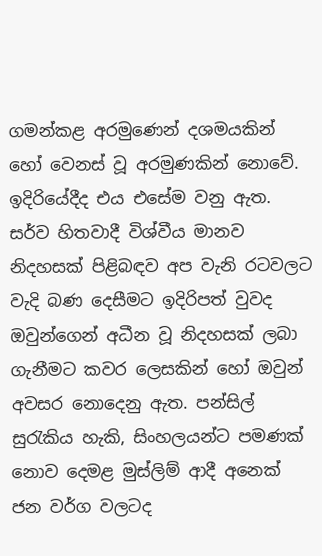ගමන්කළ අරමුණෙන් දශමයකින් හෝ වෙනස් වූ අරමුණකින් නොවේ. ඉදිරියේදීද එය එසේම වනු ඇත. සර්ව හිතවාදී විශ්වීය මානව නිදහසක් පිළිබඳව අප වැනි රටවලට වැදි බණ දෙසීමට ඉදිරිපත් වුවද ඔවුන්ගෙන් අධීන වූ නිදහසක් ලබා ගැනීමට කවර ලෙසකින් හෝ ඔවුන් අවසර නොදෙනු ඇත. පන්සිල් සුරැකිය හැකි, සිංහලයන්ට පමණක් නොව දෙමළ මුස්ලිම් ආදී අනෙක් ජන වර්ග වලටද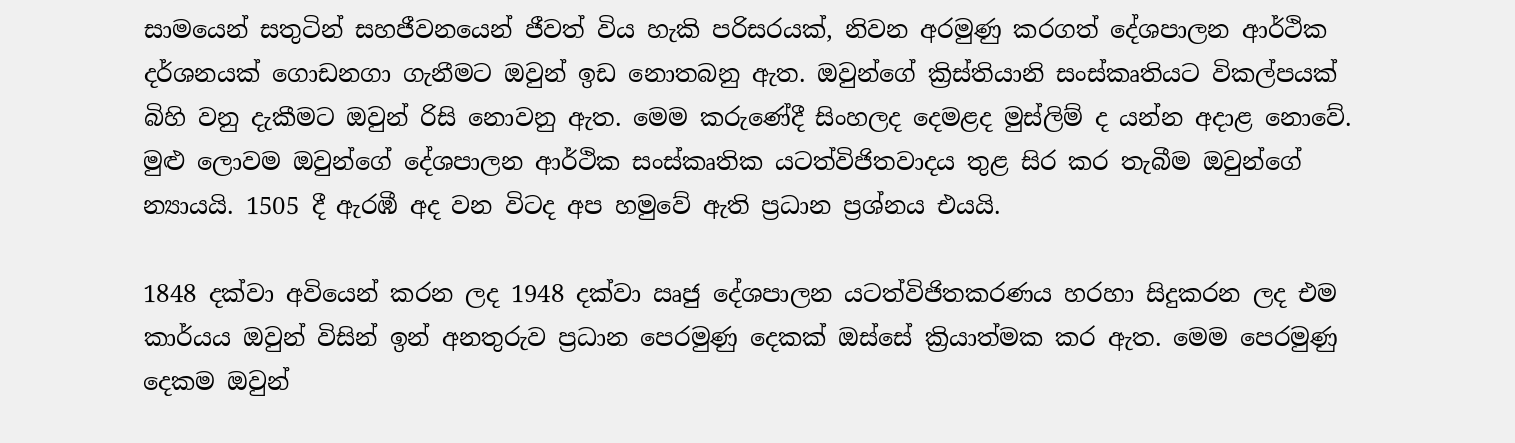සාමයෙන් සතුටින් සහජීවනයෙන් ජීවත් විය හැකි පරිසරයක්, නිවන අරමුණු කරගත් දේශපාලන ආර්ථික දර්ශනයක් ගොඩනගා ගැනීමට ඔවුන් ඉඩ නොතබනු ඇත. ඔවුන්ගේ ක්‍රිස්තියානි සංස්කෘතියට විකල්පයක් බිහි වනු දැකීමට ඔවුන් රිසි නොවනු ඇත. මෙම කරුණේදී සිංහලද දෙමළද මුස්ලිම් ද යන්න අදාළ නොවේ. මුළු ලොවම ඔවුන්ගේ දේශපාලන ආර්ථික සංස්කෘතික යටත්විජිතවාදය තුළ සිර කර තැබීම ඔවුන්ගේ න්‍යායයි. 1505 දී ඇරඹී අද වන විටද අප හමුවේ ඇති ප්‍රධාන ප්‍රශ්නය එයයි.

1848 දක්වා අවියෙන් කරන ලද 1948 දක්වා ඍජු දේශපාලන යටත්විජිතකරණය හරහා සිදුකරන ලද එම කාර්යය ඔවුන් විසින් ඉන් අනතුරුව ප්‍රධාන පෙරමුණු දෙකක් ඔස්සේ ක්‍රියාත්මක කර ඇත. මෙම පෙරමුණු දෙකම ඔවුන්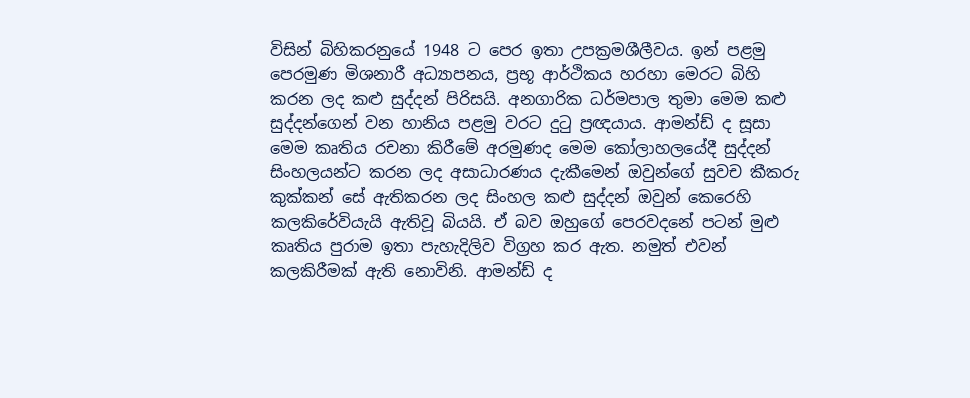විසින් බිහිකරනුයේ 1948 ට පෙර ඉතා උපක්‍රමශීලීවය. ඉන් පළමු පෙරමුණ මිශනාරී අධ්‍යාපනය, ප්‍රභූ ආර්ථිකය හරහා මෙරට බිහි කරන ලද කළු සුද්දන් පිරිසයි. අනගාරික ධර්මපාල තුමා මෙම කළු සුද්දන්ගෙන් වන හානිය පළමු වරට දුටු ප්‍රඥයාය. ආමන්ඩ් ද සූසා මෙම කෘතිය රචනා කිරීමේ අරමුණද මෙම කෝලාහලයේදී සුද්දන් සිංහලයන්ට කරන ලද අසාධාරණය දැකීමෙන් ඔවුන්ගේ සුවච කීකරු කුක්කන් සේ ඇතිකරන ලද සිංහල කළු සුද්දන් ඔවුන් කෙරෙහි කලකිරේවියැයි ඇතිවූ බියයි. ඒ බව ඔහුගේ පෙරවදනේ පටන් මුළු කෘතිය පුරාම ඉතා පැහැදිලිව විග්‍රහ කර ඇත. නමුත් එවන් කලකිරීමක් ඇති නොවිනි. ආමන්ඩ් ද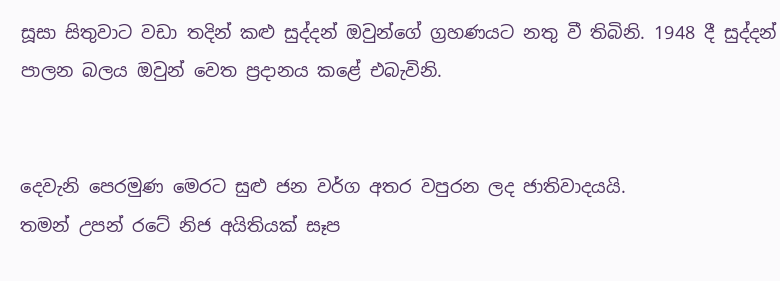සූසා සිතුවාට වඩා තදින් කළු සුද්දන් ඔවුන්ගේ ග්‍රහණයට නතු වී තිබිනි. 1948 දී සුද්දන් පාලන බලය ඔවුන් වෙත ප්‍රදානය කළේ එබැවිනි.


දෙවැනි පෙරමුණ මෙරට සුළු ජන වර්ග අතර වපුරන ලද ජාතිවාදයයි.
තමන් උපන් රටේ නිජ අයිතියක් සෑප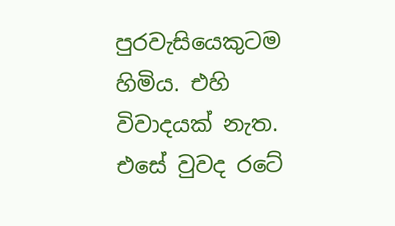පුරවැසියෙකුටම හිමිය. එහි විවාදයක් නැත. එසේ වුවද රටේ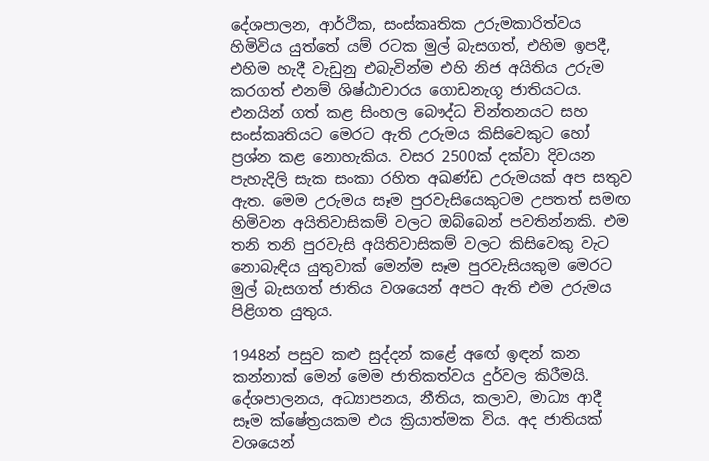දේශපාලන, ආර්ථික, සංස්කෘතික උරුමකාරිත්වය හිමිවිය යුත්තේ යම් රටක මුල් බැසගත්, එහිම ඉපදී, එහිම හැදී වැඩුනු එබැවින්ම එහි නිජ අයිතිය උරුම කරගත් එනම් ශිෂ්ඨාචාරය ගොඩනැගූ ජාතියටය. එනයින් ගත් කළ සිංහල බෞද්ධ චින්තනයට සහ සංස්කෘතියට මෙරට ඇති උරුමය කිසිවෙකුට හෝ ප්‍රශ්න කළ නොහැකිය. වසර 2500ක් දක්වා දිවයන පැහැදිලි සැක සංකා රහිත අඛණ්ඩ උරුමයක් අප සතුව ඇත. මෙම උරුමය සෑම පුරවැසියෙකුටම උපතත් සමඟ හිමිවන අයිතිවාසිකම් වලට ඔබ්බෙන් පවතින්නකි. එම තනි තනි පුරවැසි අයිතිවාසිකම් වලට කිසිවෙකු වැට නොබැඳිය යුතුවාක් මෙන්ම සෑම පුරවැසියකුම මෙරට මුල් බැසගත් ජාතිය වශයෙන් අපට ඇති එම උරුමය පිළිගත යුතුය.

1948න් පසුව කළු සුද්දන් කළේ අඟේ ඉඳන් කන කන්නාක් මෙන් මෙම ජාතිකත්වය දුර්වල කිරීමයි. දේශපාලනය, අධ්‍යාපනය, නීතිය, කලාව, මාධ්‍ය ආදී සෑම ක්ෂේත්‍රයකම එය ක්‍රියාත්මක විය. අද ජාතියක් වශයෙන්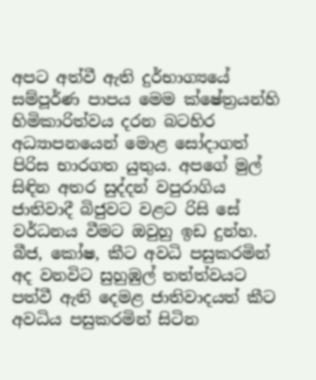අපට අත්වී ඇති දුර්භාග්‍යයේ සම්පූර්ණ පාපය මෙම ක්ෂේත්‍රයන්හි හිමිකාරිත්වය දරන බටහිර අධ්‍යාපනයෙන් මොළ සෝදාගත් පිරිස භාරගත යුතුය. අපගේ මුල් සිඳින අතර සුද්දන් වපුරාගිය ජාතිවාදී බිජුවට වළට රිසි සේ වර්ධනය වීමට ඔවුහු ඉඩ දුන්හ. බීජ, කෝෂ, කීට අවධි පසුකරමින් අද වනවිට සුහුඹුල් තත්ත්වයට පත්වී ඇති දෙමළ ජාතිවාදයත් කීට අවධිය පසුකරමින් සිටින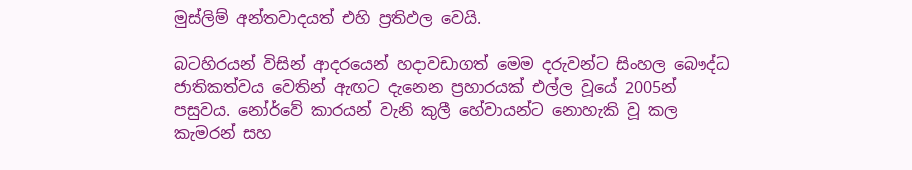මුස්ලිම් අන්තවාදයත් එහි ප්‍රතිඵල වෙයි.

බටහිරයන් විසින් ආදරයෙන් හදාවඩාගත් මෙම දරුවන්ට සිංහල බෞද්ධ ජාතිකත්වය වෙතින් ඇඟට දැනෙන ප්‍රහාරයක් එල්ල වූයේ 2005න් පසුවය. නෝර්වේ කාරයන් වැනි කුලී හේවායන්ට නොහැකි වූ කල කැමරන් සහ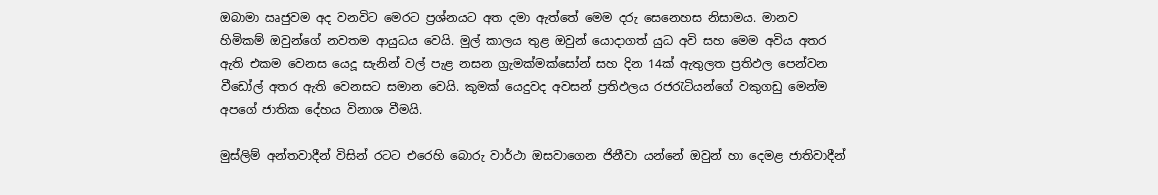ඔබාමා ඍජුවම අද වනවිට මෙරට ප්‍රශ්නයට අත දමා ඇත්තේ මෙම දරු සෙනෙහස නිසාමය. මානව හිමිකම් ඔවුන්ගේ නවතම ආයුධය වෙයි. මුල් කාලය තුළ ඔවුන් යොදාගත් යුධ අවි සහ මෙම අවිය අතර ඇති එකම වෙනස යෙදූ සැනින් වල් පැළ නසන ග්‍රැමක්මක්සෝන් සහ දින 14ක් ඇතුලත ප්‍රතිඵල පෙන්වන වීඩෝල් අතර ඇති වෙනසට සමාන වෙයි. කුමක් යෙදුවද අවසන් ප්‍රතිඵලය රජරැටියන්ගේ වකුගඩු මෙන්ම අපගේ ජාතික දේහය විනාශ වීමයි.

මුස්ලිම් අන්තවාදීන් විසින් රටට එරෙහි බොරු වාර්ථා ඔසවාගෙන ජිනීවා යන්නේ ඔවුන් හා දෙමළ ජාතිවාදීන්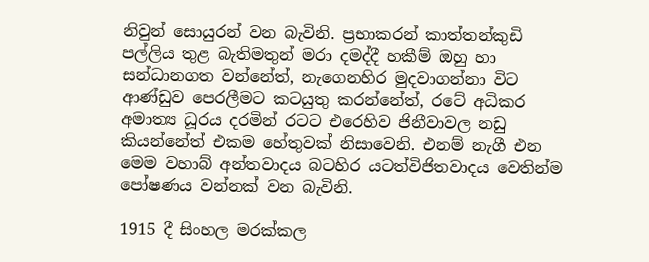නිවුන් සොයුරන් වන බැවිනි. ප්‍රභාකරන් කාත්තන්කුඩි පල්ලිය තුළ බැතිමතුන් මරා දමද්දී හකීම් ඔහු හා සන්ධානගත වන්නේත්, නැගෙනහිර මුදවාගන්නා විට ආණ්ඩුව පෙරලීමට කටයුතු කරන්නේත්, රටේ අධිකර අමාත්‍ය ධූරය දරමින් රටට එරෙහිව ජිනීවාවල නඩු කියන්නේත් එකම හේතුවක් නිසාවෙනි. එනම් නැගී එන මෙම වහාබ් අන්තවාදය බටහිර යටත්විජිතවාදය වෙතින්ම පෝෂණය වන්නක් වන බැවිනි.

1915 දී සිංහල මරක්කල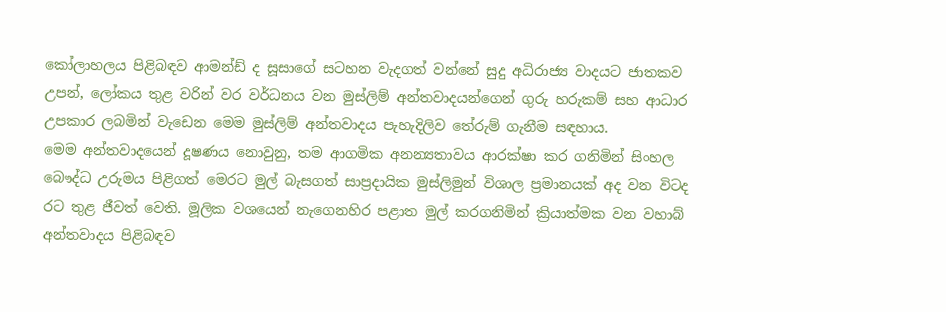කෝලාහලය පිළිබඳව ආමන්ඩ් ද සූසාගේ සටහන වැදගත් වන්නේ සුදු අධිරාජ්‍ය වාදයට ජාතකව උපන්, ලෝකය තුළ වරින් වර වර්ධනය වන මුස්ලිම් අන්තවාදයන්ගෙන් ගුරු හරුකම් සහ ආධාර උපකාර ලබමින් වැඩෙන මෙම මුස්ලිම් අන්තවාදය පැහැදිලිව තේරුම් ගැනීම සඳහාය.
මෙම අන්තවාදයෙන් දූෂණය නොවුනු, තම ආගමික අනන්‍යතාවය ආරක්ෂා කර ගනිමින් සිංහල බෞද්ධ උරුමය පිළිගත් මෙරට මුල් බැසගත් සාප්‍රදායික මුස්ලිමුන් විශාල ප්‍රමානයක් අද වන විටද රට තුළ ජීවත් වෙති. මූලික වශයෙන් නැගෙනහිර පළාත මුල් කරගනිමින් ක්‍රියාත්මක වන වහාබ් අන්තවාදය පිළිබඳව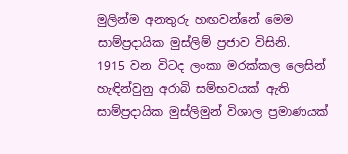මුලින්ම අනතුරු හඟවන්නේ මෙම සාම්ප්‍රදායික මුස්ලිම් ප්‍රජාව විසිනි.
1915 වන විටද ලංකා මරක්කල ලෙසින් හැඳින්වුනු අරාබි සම්භවයක් ඇති සාම්ප්‍රදායික මුස්ලිමුන් විශාල ප්‍රමාණයක්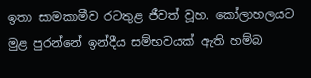ඉතා සාමකාමීව රටතුළ ජීවත් වූහ. කෝලාහලයට මුළ පුරන්නේ ඉන්දීය සම්භවයක් ඇති හම්බ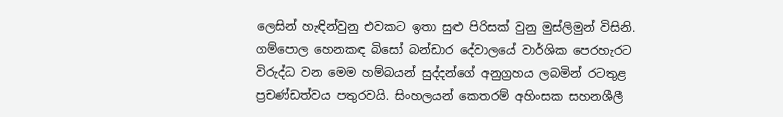ලෙසින් හැඳින්වුනු එවකට ඉතා සුළු පිරිසක් වුනු මුස්ලිමුන් විසිනි. ගම්පොල හෙනකඳ බිසෝ බන්ඩාර දේවාලයේ වාර්ශික පෙරහැරට විරුද්ධ වන මෙම හම්බයන් සුද්දන්ගේ අනුග්‍රහය ලබමින් රටතුළ ප්‍රචණ්ඩත්වය පතුරවයි. සිංහලයන් කෙතරම් අහිංසක සහනශීලී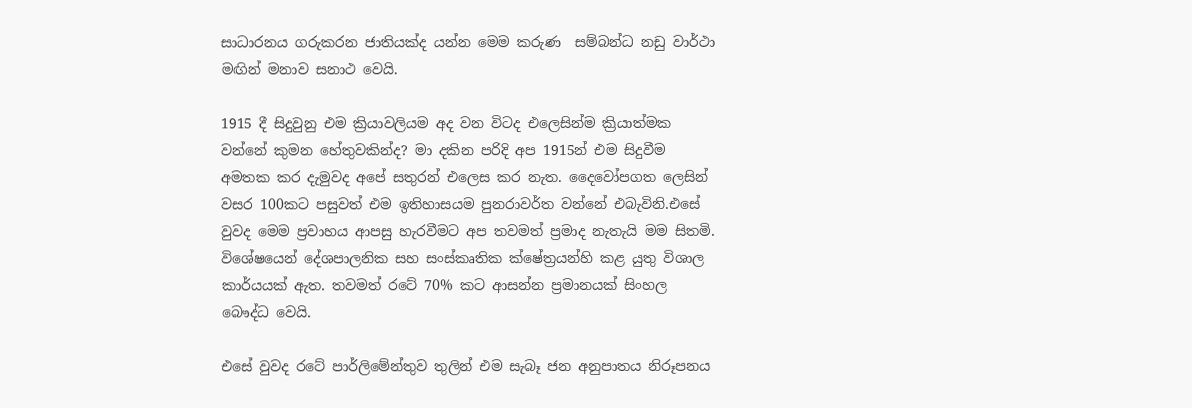සාධාරනය ගරුකරන ජාතියක්ද යන්න මෙම කරුණ  සම්බන්ධ නඩු වාර්ථා මඟින් මනාව සනාථ වෙයි.

1915 දී සිදුවුනු එම ක්‍රියාවලියම අද වන විටද එලෙසින්ම ක්‍රියාත්මක වන්නේ කුමන හේතුවකින්ද? මා දකින පරිදි අප 1915න් එම සිදුවීම අමතක කර දැමුවද අපේ සතුරන් එලෙස කර නැත. දෛවෝපගත ලෙසින් වසර 100කට පසුවත් එම ඉතිහාසයම පුනරාවර්ත වන්නේ එබැවිනි.එසේ වුවද මෙම ප්‍රවාහය ආපසු හැරවීමට අප තවමත් ප්‍රමාද නැතැයි මම සිතමි. විශේෂයෙන් දේශපාලනික සහ සංස්කෘතික ක්ෂේත්‍රයන්හි කළ යුතු විශාල කාර්යයක් ඇත. තවමත් රටේ 70% කට ආසන්න ප්‍රමානයක් සිංහල බෞද්ධ වෙයි.

එසේ වුවද රටේ පාර්ලිමේන්තුව තුලින් එම සැබෑ ජන අනුපාතය නිරූපනය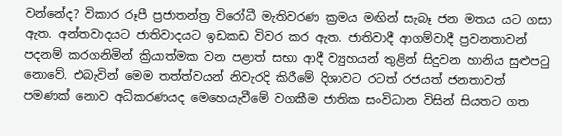වන්නේද? විකාර රූපී ප්‍රජාතන්ත්‍ර විරෝධී මැතිවරණ ක්‍රමය මඟින් සැබෑ ජන මතය යට ගසා ඇත. අන්තවාදයට ජාතිවාදයට ඉඩකඩ විවර කර ඇත. ජාතිවාදී ආගම්වාදී ප්‍රවනතාවන් පදනම් කරගනිමින් ක්‍රියාත්මක වන පළාත් සභා ආදී ව්‍යුහයන් තුළින් සිදුවන හානිය සුළුපටු නොවේ. එබැවින් මෙම තත්ත්වයන් නිවැරදි කිරීමේ දිශාවට රටත් රජයත් ජනතාවත් පමණක් නොව අධිකරණයද මෙහෙයැවීමේ වගකීම ජාතික සංවිධාන විසින් සියතට ගත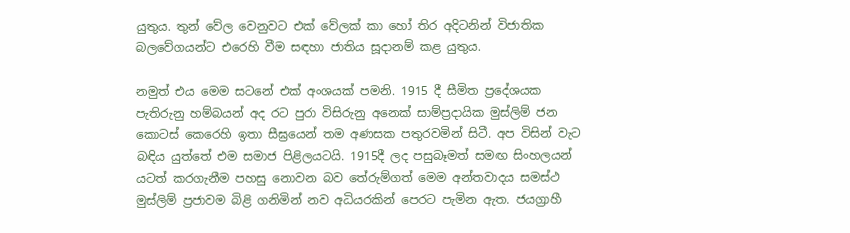යුතුය. තුන් වේල වෙනුවට එක් වේලක් කා හෝ තිර අදිටනින් විජාතික බලවේගයන්ට එරෙහි වීම සඳහා ජාතිය සූදානම් කළ යුතුය.

නමුත් එය මෙම සටනේ එක් අංශයක් පමනි. 1915 දී සීමිත ප්‍රදේශයක පැතිරුනු හම්බයන් අද රට පුරා විසිරුනු අනෙක් සාම්ප්‍රදායික මුස්ලිම් ජන කොටස් කෙරෙහි ඉතා සීඝ්‍රයෙන් තම අණසක පතුරවමින් සිටී. අප විසින් වැට බඳිය යුත්තේ එම සමාජ පිළිලයටයි. 1915දී ලද පසුබෑමත් සමඟ සිංහලයන් යටත් කරගැනීම පහසු නොවන බව තේරුම්ගත් මෙම අන්තවාදය සමස්ථ මුස්ලිම් ප්‍රජාවම බිළි ගනිමින් නව අධියරකින් පෙරට පැමින ඇත. ජයග්‍රාහී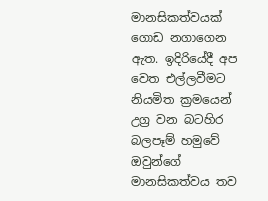මානසිකත්වයක් ගොඩ නගාගෙන ඇත. ඉදිරියේදී අප වෙත එල්ලවීමට නියමිත ක්‍රමයෙන් උග්‍ර වන බටහිර බලපෑම් හමුවේ ඔවුන්ගේ මානසිකත්වය තව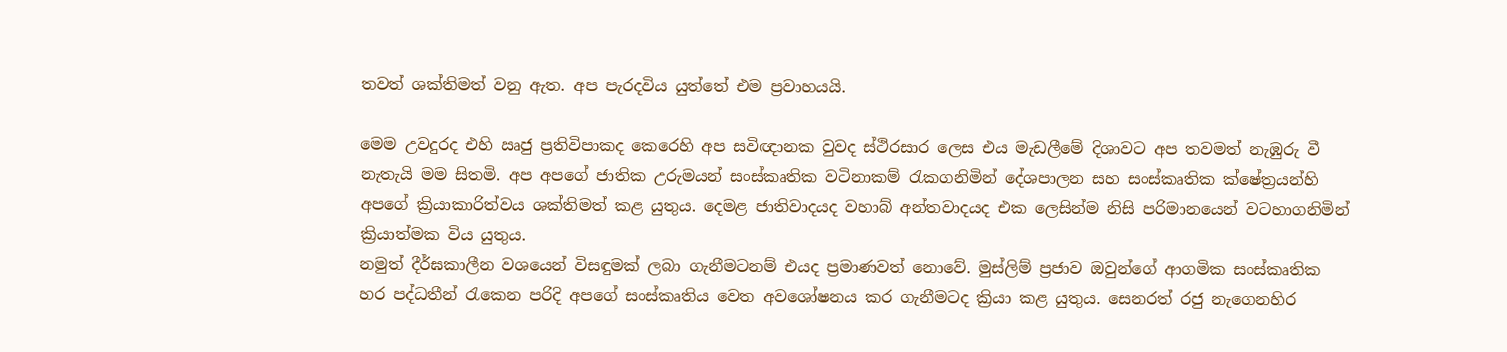තවත් ශක්තිමත් වනු ඇත. අප පැරදවිය යුත්තේ එම ප්‍රවාහයයි.

මෙම උවදුරද එහි ඍජු ප්‍රතිවිපාකද කෙරෙහි අප සවිඥානක වුවද ස්ථිරසාර ලෙස එය මැඩලීමේ දිශාවට අප තවමත් නැඹුරු වී නැතැයි මම සිතමි. අප අපගේ ජාතික උරුමයන් සංස්කෘතික වටිනාකම් රැකගනිමින් දේශපාලන සහ සංස්කෘතික ක්ෂේත්‍රයන්හි අපගේ ක්‍රියාකාරිත්වය ශක්තිමත් කළ යුතුය. දෙමළ ජාතිවාදයද වහාබ් අන්තවාදයද එක ලෙසින්ම නිසි පරිමානයෙන් වටහාගනිමින් ක්‍රියාත්මක විය යුතුය.
නමුත් දීර්ඝකාලීන වශයෙන් විසඳුමක් ලබා ගැනීමටනම් එයද ප්‍රමාණවත් නොවේ. මුස්ලිම් ප්‍රජාව ඔවුන්ගේ ආගමික සංස්කෘතික හර පද්ධතීන් රැකෙන පරිදි අපගේ සංස්කෘතිය වෙත අවශෝෂනය කර ගැනීමටද ක්‍රියා කළ යුතුය. සෙනරත් රජු නැගෙනහිර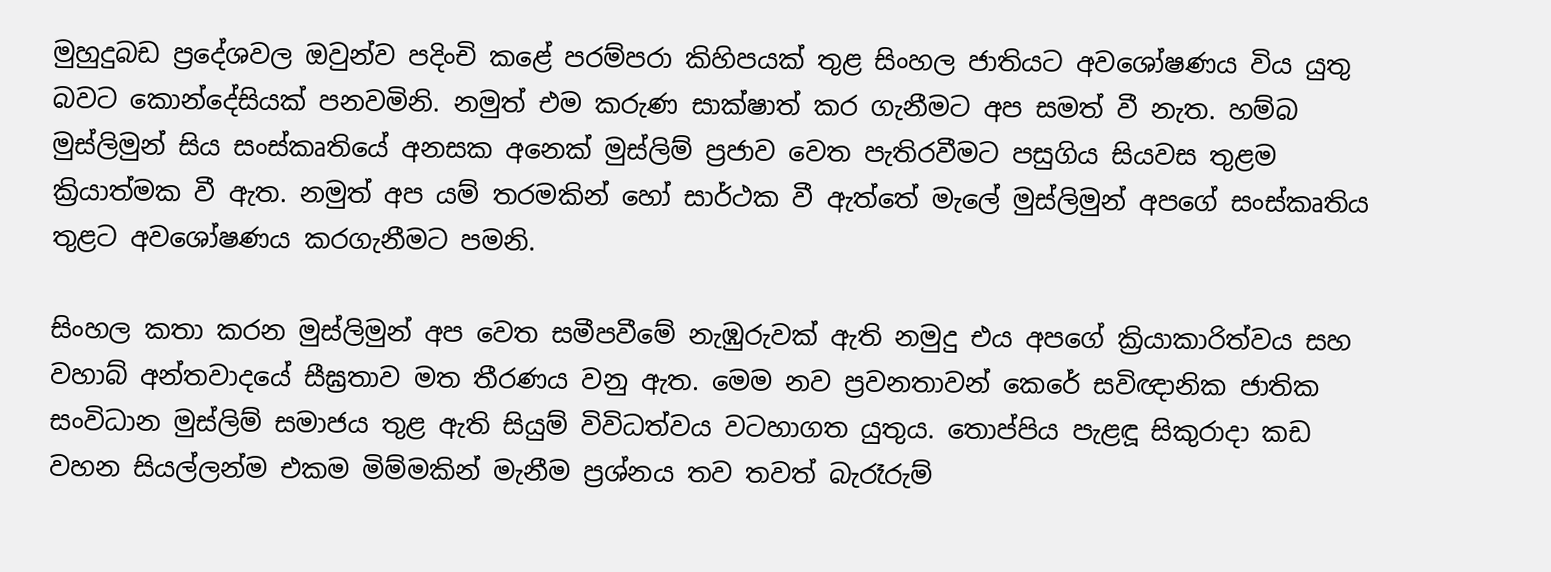මුහුදුබඩ ප්‍රදේශවල ඔවුන්ව පදිංචි කළේ පරම්පරා කිහිපයක් තුළ සිංහල ජාතියට අවශෝෂණය විය යුතු බවට කොන්දේසියක් පනවමිනි. නමුත් එම කරුණ සාක්ෂාත් කර ගැනීමට අප සමත් වී නැත. හම්බ මුස්ලිමුන් සිය සංස්කෘතියේ අනසක අනෙක් මුස්ලිම් ප්‍රජාව වෙත පැතිරවීමට පසුගිය සියවස තුළම ක්‍රියාත්මක වී ඇත. නමුත් අප යම් තරමකින් හෝ සාර්ථක වී ඇත්තේ මැලේ මුස්ලිමුන් අපගේ සංස්කෘතිය තුළට අවශෝෂණය කරගැනීමට පමනි.

සිංහල කතා කරන මුස්ලිමුන් අප වෙත සමීපවීමේ නැඹුරුවක් ඇති නමුදු එය අපගේ ක්‍රියාකාරිත්වය සහ වහාබ් අන්තවාදයේ සීඝ්‍රතාව මත තීරණය වනු ඇත. මෙම නව ප්‍රවනතාවන් කෙරේ සවිඥානික ජාතික සංවිධාන මුස්ලිම් සමාජය තුළ ඇති සියුම් විවිධත්වය වටහාගත යුතුය. තොප්පිය පැළඳූ සිකුරාදා කඩ වහන සියල්ලන්ම එකම මිම්මකින් මැනීම ප්‍රශ්නය තව තවත් බැරෑරුම්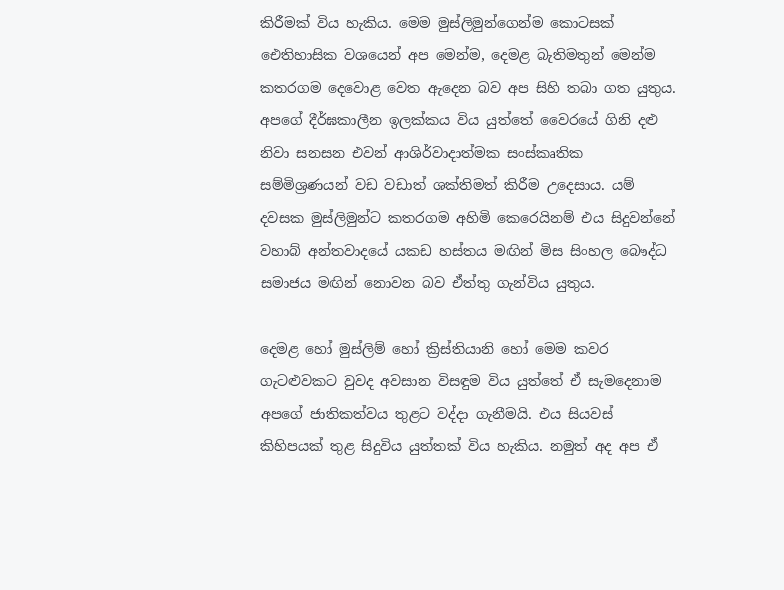කිරීමක් විය හැකිය. මෙම මුස්ලිමුන්ගෙන්ම කොටසක්
ඓතිහාසික වශයෙන් අප මෙන්ම, දෙමළ බැතිමතුන් මෙන්ම කතරගම දෙවොළ වෙත ඇදෙන බව අප සිහි තබා ගත යුතුය. අපගේ දීර්ඝකාලීන ඉලක්කය විය යුත්තේ වෛරයේ ගිනි දළු නිවා සනසන එවන් ආශිර්වාදාත්මක සංස්කෘතික සම්මිශ්‍රණයන් වඩ වඩාත් ශක්තිමත් කිරීම උදෙසාය. යම් දවසක මුස්ලිමුන්ට කතරගම අහිමි කෙරෙයිනම් එය සිදුවන්නේ වහාබ් අන්තවාදයේ යකඩ හස්තය මඟින් මිස සිංහල බෞද්ධ සමාජය මඟින් නොවන බව ඒත්තු ගැන්විය යුතුය.

දෙමළ හෝ මුස්ලිම් හෝ ක්‍රිස්තියානි හෝ මෙම කවර ගැටළුවකට වුවද අවසාන විසඳුම විය යුත්තේ ඒ සැමදෙනාම අපගේ ජාතිකත්වය තුළට වද්දා ගැනීමයි. එය සියවස් කිහිපයක් තුළ සිදුවිය යුත්තක් විය හැකිය. නමුත් අද අප ඒ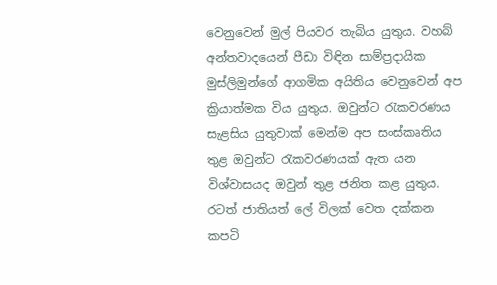වෙනුවෙන් මුල් පියවර තැබිය යුතුය. වහබ් අන්තවාදයෙන් පීඩා විඳින සාම්ප්‍රදායික මුස්ලිමුන්ගේ ආගමික අයිතිය වෙනුවෙන් අප ක්‍රියාත්මක විය යුතුය. ඔවුන්ට රැකවරණය සැළසිය යුතුවාක් මෙන්ම අප සංස්කෘතිය තුළ ඔවුන්ට රැකවරණයක් ඇත යන විශ්වාසයද ඔවුන් තුළ ජනිත කළ යුතුය. රටත් ජාතියත් ලේ විලක් වෙත දක්කන කපටි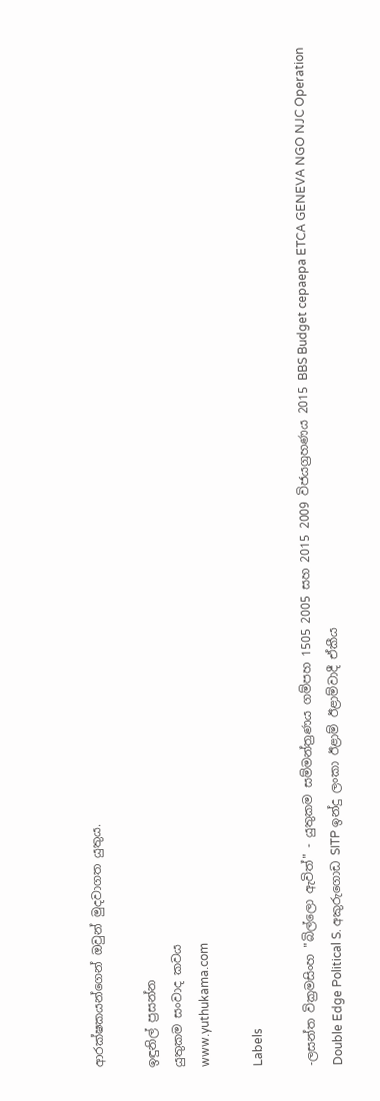ආරක්ෂකයන්ගෙන් ඔවුන් මුදවාගත යුතුය.

ඉඳුනිල් ප්‍රසන්න
යුතුකම සංවාද කවය
www.yuthukama.com

Labels

-ලසන්ත වික්‍රමසිංහ "බිල්ලො ඇවිත්" - යුතුකම සම්මන්ත්‍රණය ගම්පහ 1505 2005 සහ 2015 2009 විජයග්‍රහණය 2015 BBS Budget cepaepa ETCA GENEVA NGO NJC Operation Double Edge Political S. අකුරුගොඩ SITP ඉන්දු ලංකා ඊළාම් ඊළාම්වාදී ඒකීය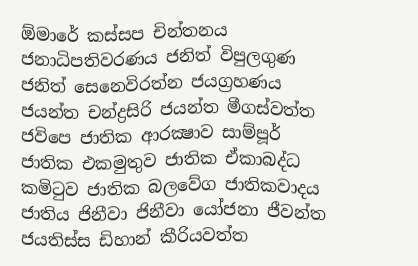ඕමාරේ කස්‌සප චින්තනය ජනාධිපතිවරණය ජනිත් විපුලගුණ ජනිත් සෙනෙවිරත්න ජයග්‍රහණය ජයන්ත චන්ද්‍රසිරි ජයන්ත මීගස්වත්ත ජවිපෙ ජාතික ආරක්‍ෂාව සාම්පූර් ජාතික එකමුතුව ජාතික ඒකාබද්ධ කමිටුව ජාතික බලවේග ජාතිකවාදය ජාතිය ජිනීවා ජිනීවා යෝජනා ජීවන්ත ජයතිස්ස ඩිහාන් කීරියවත්ත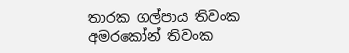තාරක ගල්පාය තිවංක අමරකෝන් තිවංක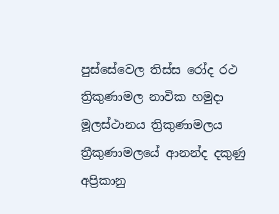පුස්සේවෙල තිස්‌ස රෝද රථ ත්‍රිකුණාමල නාවික හමුදා මූලස්‌ථානය ත්‍රිකුණාමලය ත්‍රීකුණාමලයේ ආනන්ද දකුණු අප්‍රිකානු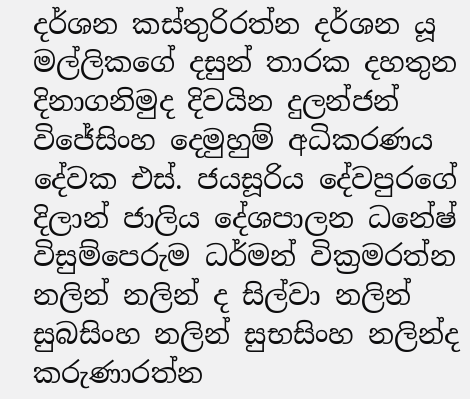දර්ශන කස්තුරිරත්න දර්ශන යූ මල්ලිකගේ දසුන් තාරක දහතුන දිනාගනිමුද දිවයින දුලන්ජන් විජේසිංහ දෙමුහුම් අධිකරණය දේවක එස්. ජයසූරිය දේවපුරගේ දිලාන් ජාලිය දේශපාලන ධනේෂ් විසුම්පෙරුම ධර්මන් වික්‍රමරත්න නලින් නලින් ද සිල්වා නලින් සුබසිංහ නලින් සුභසිංහ නලින්ද කරුණාරත්න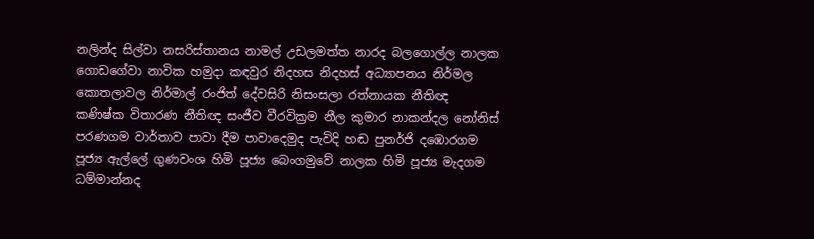නලින්ද සිල්වා නසරිස්‌තානය නාමල් උඩලමත්ත නාරද බලගොල්ල නාලක ගොඩගේවා නාවික හමුදා කඳවුර නිදහස නිදහස් අධ්‍යාපනය නිර්මල කොතලාවල නිර්මාල් රංජිත් දේවසිරි නිසංසලා රත්නායක නීතිඥ කණිෂ්ක විතාරණ නීතිඥ සංජීව වීරවික්‍රම නීල කුමාර නාකන්දල නෝනිස් පරණගම වාර්තාව පාවා දීම පාවාදෙමුද පැවිදි හඬ පුනර්ජි දඹොරගම පූජ්‍ය ඇල්ලේ ගුණවංශ හිමි පූජ්‍ය බෙංගමුවේ නාලක හිමි පූජ්‍ය මැදගම ධම්මාන්නද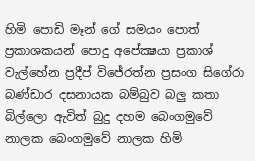හිමි පොඩි මෑන් ගේ සමයං පොත් ප්‍රකාශකයන් පොදු අපේක්‍ෂයා ප්‍රකාශ් වැල්හේන ප්‍රදීප් විජේරත්න ප්‍රසංග සිගේරා බණ්ඩාර දසනායක බම්බුව බලු කතා බිල්ලො ඇවිත් බුදු දහම බෙංගමුවේ නාලක බෙංගමුවේ නාලක හිමි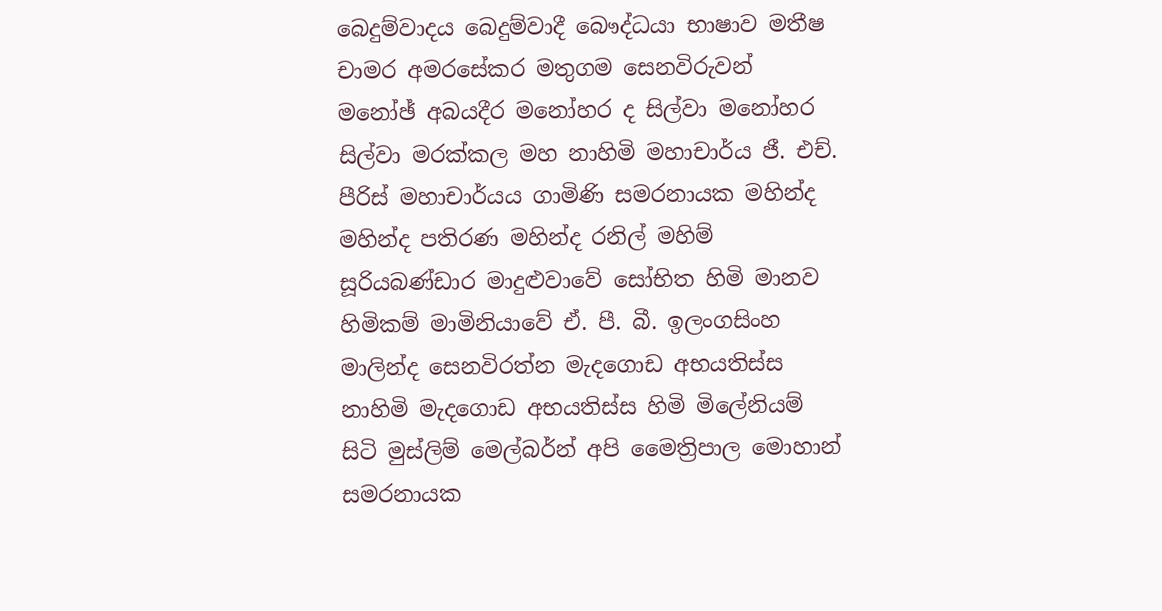බෙදුම්වාදය බෙදුම්වාදී බෞද්ධයා භාෂාව මතීෂ චාමර අමරසේකර මතුගම සෙනවිරුවන් මනෝඡ් අබයදීර මනෝහර ද සිල්වා මනෝහර සිල්වා මරක්කල මහ නාහිමි මහාචාර්ය ජී. එච්. පීරිස් මහාචාර්යය ගාමිණි සමරනායක මහින්ද මහින්ද පතිරණ මහින්ද රනිල් මහිම් සූරියබණ්ඩාර මාදුළුවාවේ සෝභිත හිමි මානව හිමිකම් මාමිනියාවේ ඒ. පී. බී. ඉලංගසිංහ මාලින්ද සෙනවිරත්න මැදගොඩ අභයතිස්ස නාහිමි මැදගොඩ අභයතිස්ස හිමි මිලේනියම් සිටි මුස්‌ලිම් මෙල්බර්න් අපි මෛත්‍රිපාල මොහාන් සමරනායක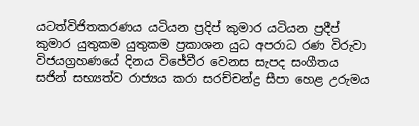යටත්විජිතකරණය යටියන ප්‍රදිප් කුමාර යටියන ප්‍රදීප් කුමාර යුතුකම යුතුකම ප්‍රකාශන යුධ අපරාධ රණ විරුවා විජයග්‍රහණයේ දිනය විජේවීර වෙනස සැපද සංගීතය සජින් සභ්‍යත්ව රාජ්‍යය කරා සරච්චන්ද්‍ර සීපා හෙළ උරුමය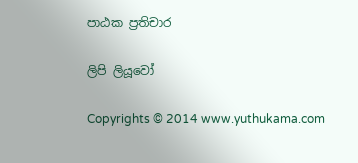පාඨක ප්‍රතිචාර

ලිපි ලියූවෝ

Copyrights © 2014 www.yuthukama.com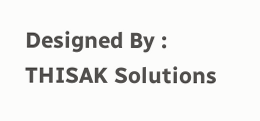Designed By : THISAK Solutions